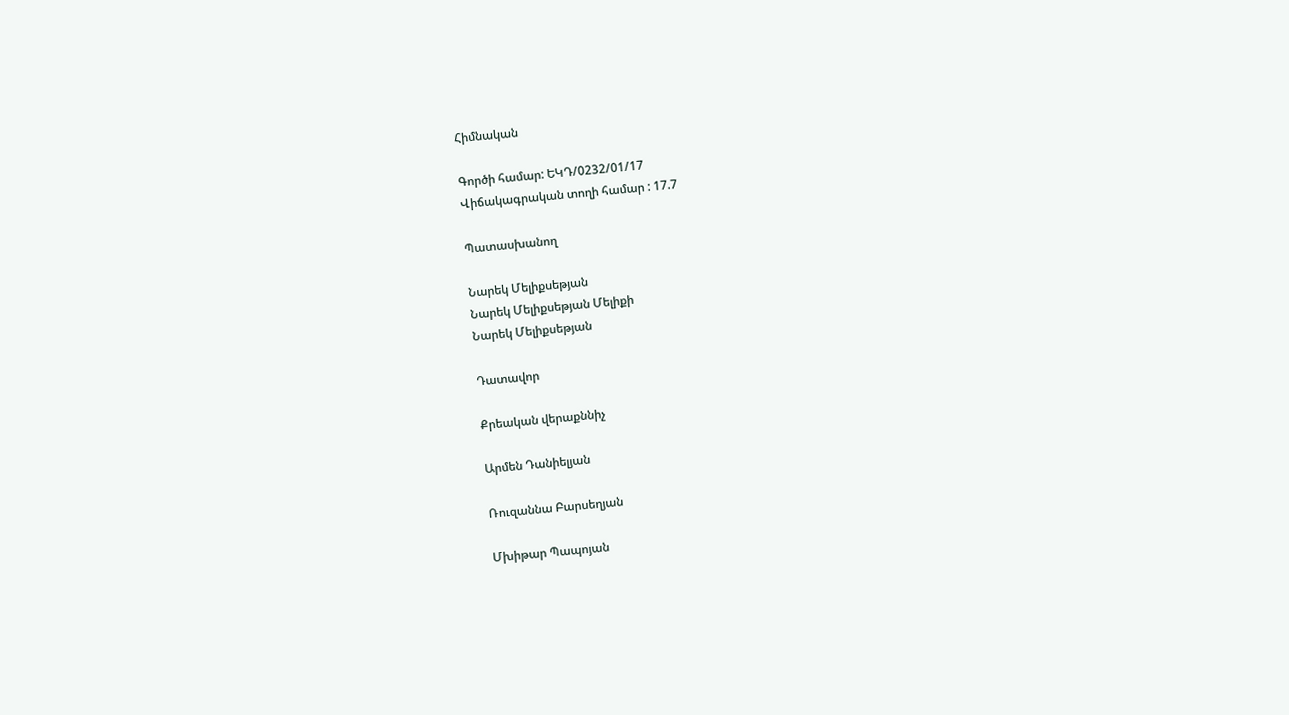Հիմնական

Գործի համար: ԵԿԴ/0232/01/17
Վիճակագրական տողի համար : 17.7

Պատասխանող

Նարեկ Մելիքսեթյան
Նարեկ Մելիքսեթյան Մելիքի
Նարեկ Մելիքսեթյան

Դատավոր

Քրեական վերաքննիչ

Արմեն Դանիելյան

Ռուզաննա Բարսեղյան

Մխիթար Պապոյան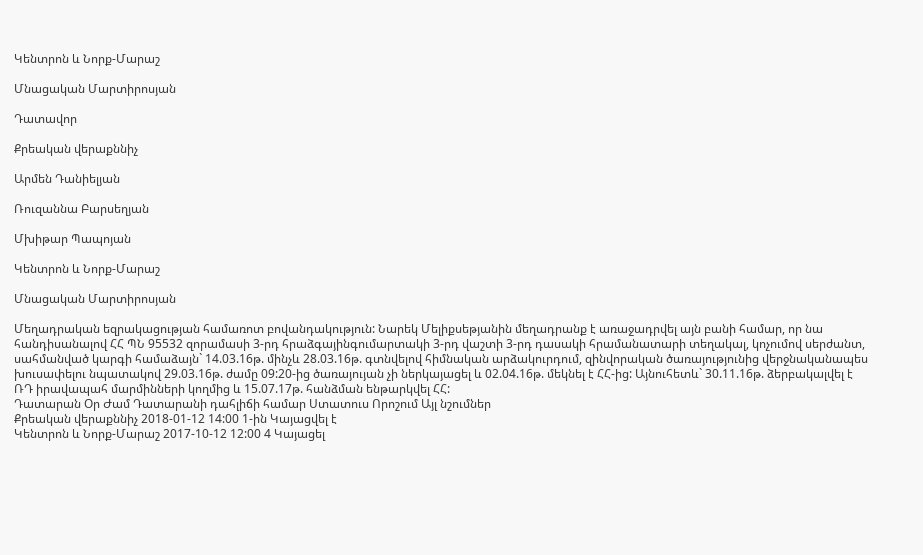Կենտրոն և Նորք-Մարաշ

Մնացական Մարտիրոսյան

Դատավոր

Քրեական վերաքննիչ

Արմեն Դանիելյան

Ռուզաննա Բարսեղյան

Մխիթար Պապոյան

Կենտրոն և Նորք-Մարաշ

Մնացական Մարտիրոսյան

Մեղադրական եզրակացության համառոտ բովանդակություն: Նարեկ Մելիքսեթյանին մեղադրանք է առաջադրվել այն բանի համար, որ նա հանդիսանալով ՀՀ ՊՆ 95532 զորամասի 3-րդ հրաձգայինգումարտակի 3-րդ վաշտի 3-րդ դասակի հրամանատարի տեղակալ, կոչումով սերժանտ, սահմանված կարգի համաձայն` 14.03.16թ. մինչև 28.03.16թ. գտնվելով հիմնական արձակուրդում, զինվորական ծառայությունից վերջնականապես խուսափելու նպատակով 29.03.16թ. ժամը 09:20-ից ծառայույան չի ներկայացել և 02.04.16թ. մեկնել է ՀՀ-ից: Այնուհետև` 30.11.16թ. ձերբակալվել է ՌԴ իրավապահ մարմինների կողմից և 15.07.17թ. հանձման ենթարկվել ՀՀ:
Դատարան Օր Ժամ Դատարանի դահլիճի համար Ստատուս Որոշում Այլ նշումներ
Քրեական վերաքննիչ 2018-01-12 14:00 1-ին Կայացվել է
Կենտրոն և Նորք-Մարաշ 2017-10-12 12:00 4 Կայացել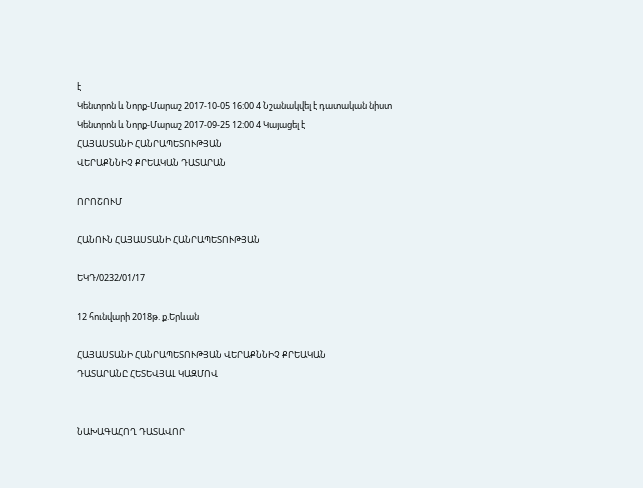է
Կենտրոն և Նորք-Մարաշ 2017-10-05 16:00 4 Նշանակվել է դատական նիստ
Կենտրոն և Նորք-Մարաշ 2017-09-25 12:00 4 Կայացել է
ՀԱՅԱՍՏԱՆԻ ՀԱՆՐԱՊԵՏՈՒԹՅԱՆ
ՎԵՐԱՔՆՆԻՉ ՔՐԵԱԿԱՆ ԴԱՏԱՐԱՆ

ՈՐՈՇՈՒՄ

ՀԱՆՈՒՆ ՀԱՅԱՍՏԱՆԻ ՀԱՆՐԱՊԵՏՈՒԹՅԱՆ

ԵԿԴ/0232/01/17

12 հունվարի 2018թ. ք.Երևան

ՀԱՅԱՍՏԱՆԻ ՀԱՆՐԱՊԵՏՈՒԹՅԱՆ ՎԵՐԱՔՆՆԻՉ ՔՐԵԱԿԱՆ
ԴԱՏԱՐԱՆԸ ՀԵՏԵՎՅԱԼ ԿԱԶՄՈՎ


ՆԱԽԱԳԱՀՈՂ ԴԱՏԱՎՈՐ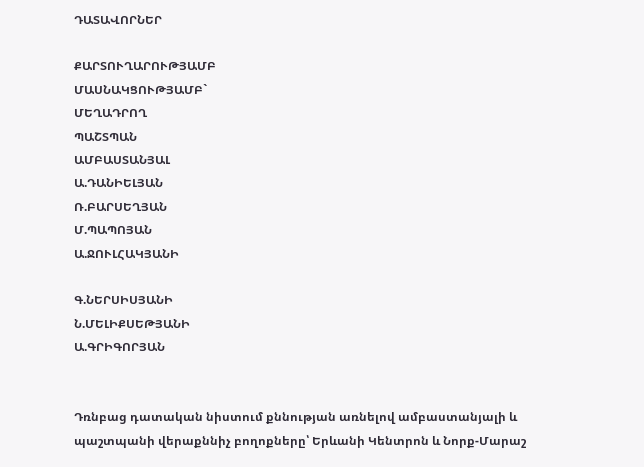ԴԱՏԱՎՈՐՆԵՐ

ՔԱՐՏՈՒՂԱՐՈՒԹՅԱՄԲ
ՄԱՍՆԱԿՑՈՒԹՅԱՄԲ`
ՄԵՂԱԴՐՈՂ
ՊԱՇՏՊԱՆ
ԱՄԲԱՍՏԱՆՅԱԼ
Ա.ԴԱՆԻԵԼՅԱՆ
Ռ.ԲԱՐՍԵՂՅԱՆ
Մ.ՊԱՊՈՅԱՆ
Ա.ՋՈՒԼՀԱԿՅԱՆԻ

Գ.ՆԵՐՍԻՍՅԱՆԻ
Ն.ՄԵԼԻՔՍԵԹՅԱՆԻ
Ա.ԳՐԻԳՈՐՅԱՆ


Դռնբաց դատական նիստում քննության առնելով ամբաստանյալի և պաշտպանի վերաքննիչ բողոքները՝ Երևանի Կենտրոն և Նորք-Մարաշ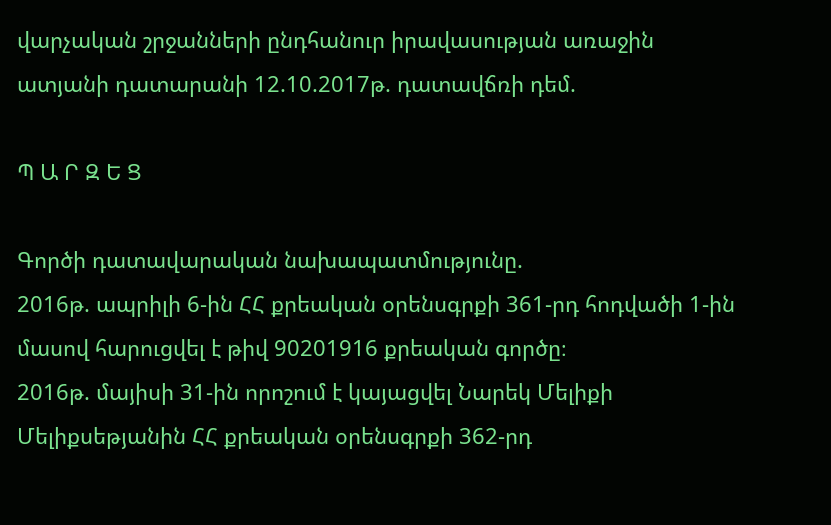վարչական շրջանների ընդհանուր իրավասության առաջին ատյանի դատարանի 12.10.2017թ. դատավճռի դեմ.

Պ Ա Ր Զ Ե Ց

Գործի դատավարական նախապատմությունը.
2016թ. ապրիլի 6-ին ՀՀ քրեական օրենսգրքի 361-րդ հոդվածի 1-ին մասով հարուցվել է թիվ 90201916 քրեական գործը։
2016թ. մայիսի 31-ին որոշում է կայացվել Նարեկ Մելիքի Մելիքսեթյանին ՀՀ քրեական օրենսգրքի 362-րդ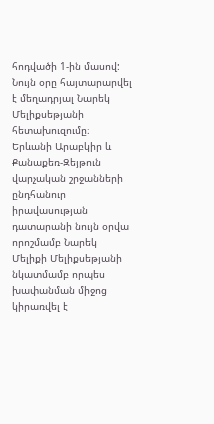հոդվածի 1-ին մասով:
Նույն օրը հայտարարվել է մեղադրյալ Նարեկ Մելիքսեթյանի հետախուզումը։
Երևանի Արաբկիր և Քանաքեռ-Զեյթուն վարչական շրջանների ընդհանուր իրավասության դատարանի նույն օրվա որոշմամբ Նարեկ Մելիքի Մելիքսեթյանի նկատմամբ որպես խափանման միջոց կիրառվել է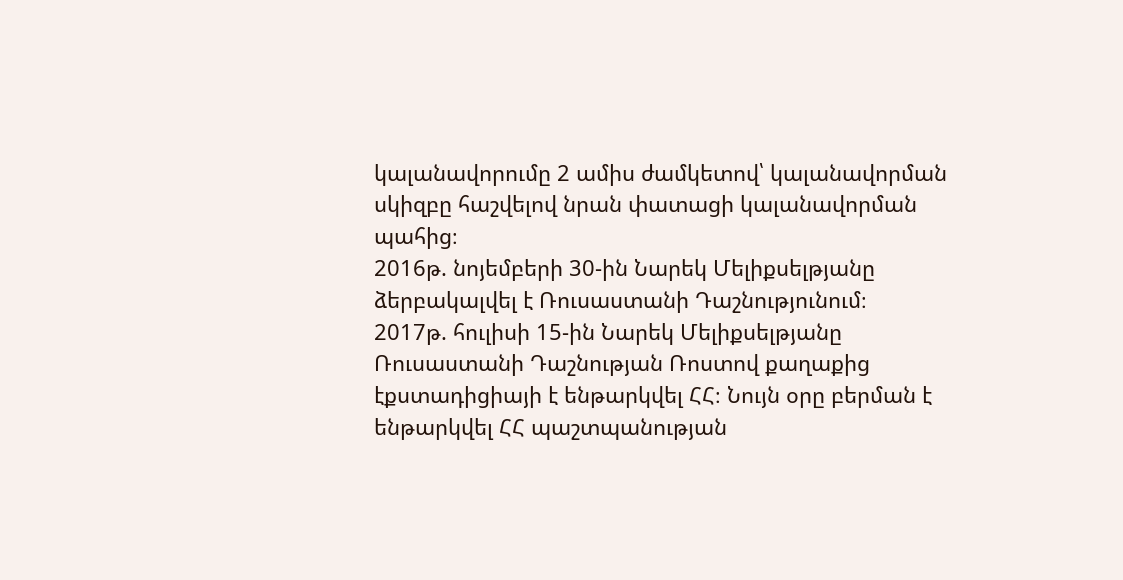կալանավորումը 2 ամիս ժամկետով՝ կալանավորման սկիզբը հաշվելով նրան փատացի կալանավորման պահից։
2016թ. նոյեմբերի 30-ին Նարեկ Մելիքսելթյանը ձերբակալվել է Ռուսաստանի Դաշնությունում։
2017թ. հուլիսի 15-ին Նարեկ Մելիքսելթյանը Ռուսաստանի Դաշնության Ռոստով քաղաքից էքստադիցիայի է ենթարկվել ՀՀ։ Նույն օրը բերման է ենթարկվել ՀՀ պաշտպանության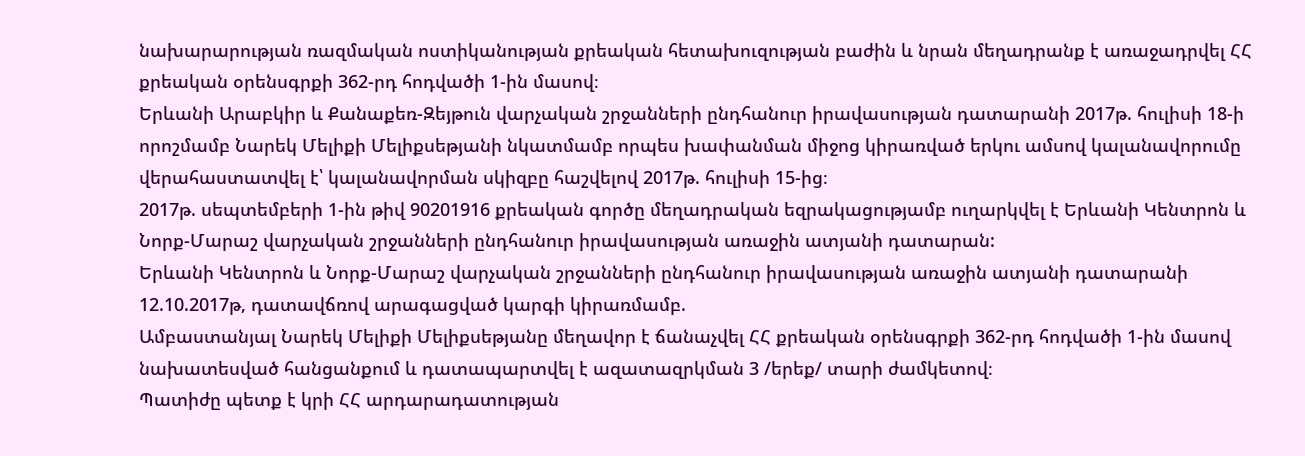նախարարության ռազմական ոստիկանության քրեական հետախուզության բաժին և նրան մեղադրանք է առաջադրվել ՀՀ քրեական օրենսգրքի 362-րդ հոդվածի 1-ին մասով։
Երևանի Արաբկիր և Քանաքեռ-Զեյթուն վարչական շրջանների ընդհանուր իրավասության դատարանի 2017թ. հուլիսի 18-ի որոշմամբ Նարեկ Մելիքի Մելիքսեթյանի նկատմամբ որպես խափանման միջոց կիրառված երկու ամսով կալանավորումը վերահաստատվել է՝ կալանավորման սկիզբը հաշվելով 2017թ. հուլիսի 15-ից։
2017թ. սեպտեմբերի 1-ին թիվ 90201916 քրեական գործը մեղադրական եզրակացությամբ ուղարկվել է Երևանի Կենտրոն և Նորք-Մարաշ վարչական շրջանների ընդհանուր իրավասության առաջին ատյանի դատարան:
Երևանի Կենտրոն և Նորք-Մարաշ վարչական շրջանների ընդհանուր իրավասության առաջին ատյանի դատարանի 12.10.2017թ, դատավճռով արագացված կարգի կիրառմամբ.
Ամբաստանյալ Նարեկ Մելիքի Մելիքսեթյանը մեղավոր է ճանաչվել ՀՀ քրեական օրենսգրքի 362-րդ հոդվածի 1-ին մասով նախատեսված հանցանքում և դատապարտվել է ազատազրկման 3 /երեք/ տարի ժամկետով։
Պատիժը պետք է կրի ՀՀ արդարադատության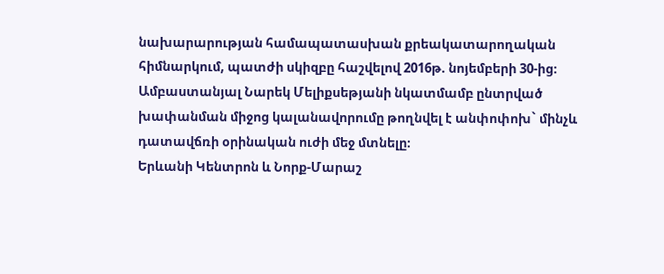նախարարության համապատասխան քրեակատարողական հիմնարկում, պատժի սկիզբը հաշվելով 2016թ. նոյեմբերի 30-ից։
Ամբաստանյալ Նարեկ Մելիքսեթյանի նկատմամբ ընտրված խափանման միջոց կալանավորումը թողնվել է անփոփոխ` մինչև դատավճռի օրինական ուժի մեջ մտնելը։
Երևանի Կենտրոն և Նորք-Մարաշ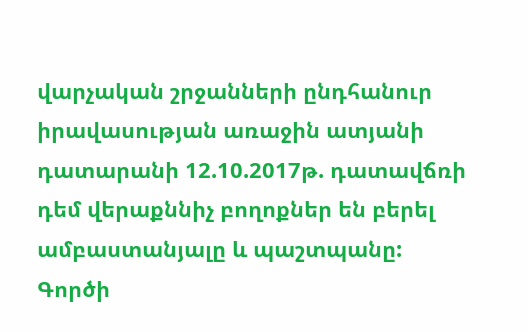վարչական շրջանների ընդհանուր իրավասության առաջին ատյանի դատարանի 12.10.2017թ. դատավճռի դեմ վերաքննիչ բողոքներ են բերել ամբաստանյալը և պաշտպանը:
Գործի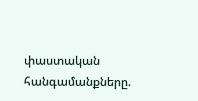փաստական հանգամանքները.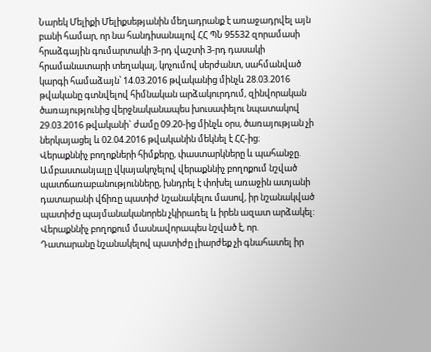Նարեկ Մելիքի Մելիքսեթյանին մեղադրանք է առաջադրվել այն բանի համար, որ նա հանդիսանալով ՀՀ ՊՆ 95532 զորամասի հրաձգային գումարտակի 3-րդ վաշտի 3-րդ դասակի հրամանատարի տեղակալ, կոչումով սերժանտ, սահմանված կարգի համաձայն՝ 14.03.2016 թվականից մինչև 28.03.2016 թվականը գտնվելով հիմնական արձակուրդում, զինվորական ծառայությունից վերջնականապես խուսափելու նպատակով 29.03.2016 թվականի` ժամը 09.20-ից մինչև օրս, ծառայության չի ներկայացել և 02.04.2016 թվականին մեկնել է ՀՀ-ից։
Վերաքննիչ բողոքների հիմքերը, փաստարկները և պահանջը.
Ամբաստանյալը վկայակոչելով վերաքննիչ բողոքում նշված պատճառաբանությունները, խնդրել է փոխել առաջին ատյանի դատարանի վճիռը պատիժ նշանակելու մասով, իր նշանակված պատիժը պայմանականորեն չկիրառել և իրեն ազատ արձակել:
Վերաքննիչ բողոքում մասնավորապես նշված է, որ.
Դատարանը նշանակելով պատիժը լիարժեք չի գնահատել իր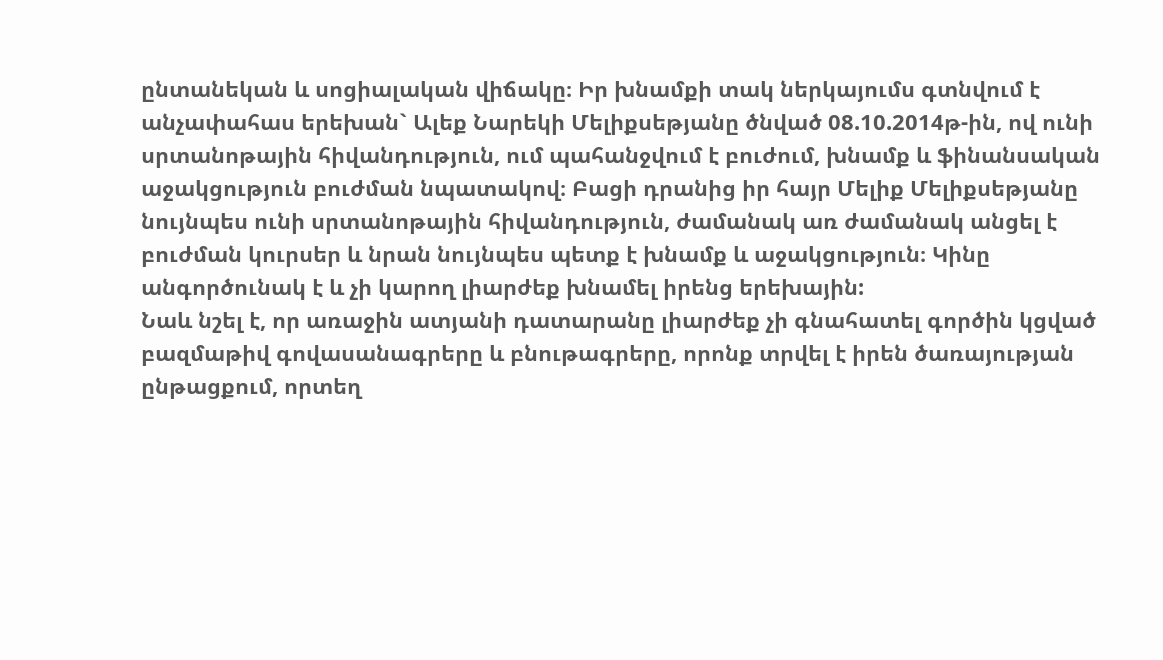ընտանեկան և սոցիալական վիճակը։ Իր խնամքի տակ ներկայումս գտնվում է անչափահաս երեխան` Ալեք Նարեկի Մելիքսեթյանը ծնված 08.10.2014թ-ին, ով ունի սրտանոթային հիվանդություն, ում պահանջվում է բուժում, խնամք և ֆինանսական աջակցություն բուժման նպատակով։ Բացի դրանից իր հայր Մելիք Մելիքսեթյանը նույնպես ունի սրտանոթային հիվանդություն, ժամանակ առ ժամանակ անցել է բուժման կուրսեր և նրան նույնպես պետք է խնամք և աջակցություն։ Կինը անգործունակ է և չի կարող լիարժեք խնամել իրենց երեխային:
Նաև նշել է, որ առաջին ատյանի դատարանը լիարժեք չի գնահատել գործին կցված բազմաթիվ գովասանագրերը և բնութագրերը, որոնք տրվել է իրեն ծառայության ընթացքում, որտեղ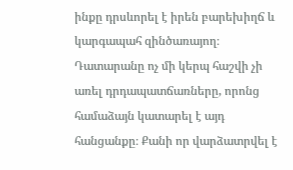ինքը դրսևորել է իրեն բարեխիղճ և կարգապահ զինծառայող։
Դատարանը ոչ մի կերպ հաշվի չի առել դրդապատճառները, որոնց համաձայն կատարել է այդ հանցանքը։ Քանի որ վարձատրվել է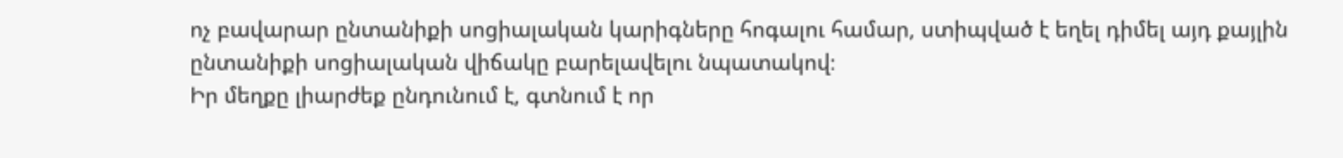ոչ բավարար ընտանիքի սոցիալական կարիգները հոգալու համար, ստիպված է եղել դիմել այդ քայլին ընտանիքի սոցիալական վիճակը բարելավելու նպատակով։
Իր մեղքը լիարժեք ընդունում է, գտնում է որ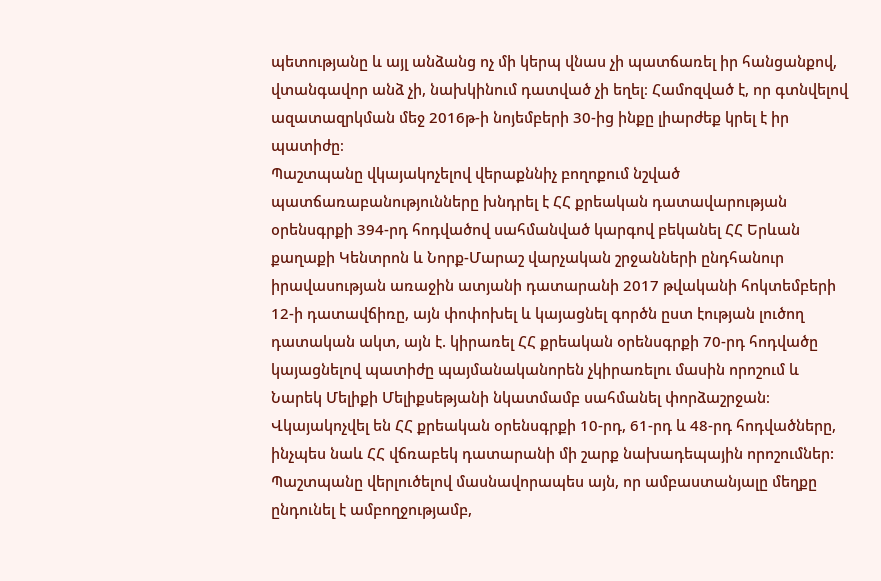պետությանը և այլ անձանց ոչ մի կերպ վնաս չի պատճառել իր հանցանքով, վտանգավոր անձ չի, նախկինում դատված չի եղել։ Համոզված է, որ գտնվելով ազատազրկման մեջ 2016թ-ի նոյեմբերի 30-ից ինքը լիարժեք կրել է իր պատիժը։
Պաշտպանը վկայակոչելով վերաքննիչ բողոքում նշված պատճառաբանությունները խնդրել է ՀՀ քրեական դատավարության օրենսգրքի 394-րդ հոդվածով սահմանված կարգով բեկանել ՀՀ Երևան քաղաքի Կենտրոն և Նորք-Մարաշ վարչական շրջանների ընդհանուր իրավասության առաջին ատյանի դատարանի 2017 թվականի հոկտեմբերի 12-ի դատավճիռը, այն փոփոխել և կայացնել գործն ըստ էության լուծող դատական ակտ, այն է. կիրառել ՀՀ քրեական օրենսգրքի 70-րդ հոդվածը կայացնելով պատիժը պայմանականորեն չկիրառելու մասին որոշում և Նարեկ Մելիքի Մելիքսեթյանի նկատմամբ սահմանել փորձաշրջան։
Վկայակոչվել են ՀՀ քրեական օրենսգրքի 10-րդ, 61-րդ և 48-րդ հոդվածները, ինչպես նաև ՀՀ վճռաբեկ դատարանի մի շարք նախադեպային որոշումներ:
Պաշտպանը վերլուծելով մասնավորապես այն, որ ամբաստանյալը մեղքը ընդունել է ամբողջությամբ,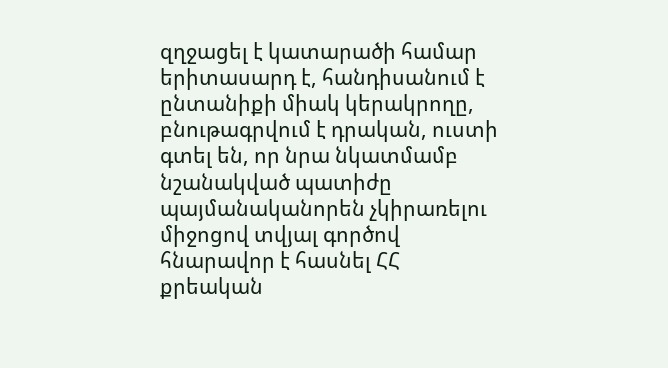զղջացել է կատարածի համար երիտասարդ է, հանդիսանում է ընտանիքի միակ կերակրողը, բնութագրվում է դրական, ուստի գտել են, որ նրա նկատմամբ նշանակված պատիժը պայմանականորեն չկիրառելու միջոցով տվյալ գործով հնարավոր է հասնել ՀՀ քրեական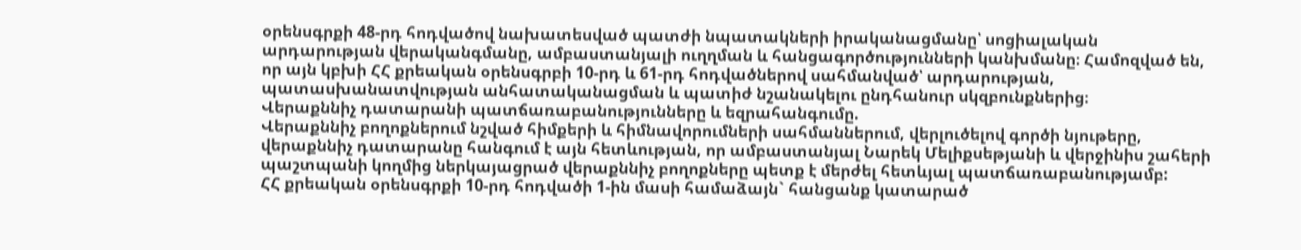օրենսգրքի 48-րդ հոդվածով նախատեսված պատժի նպատակների իրականացմանը՝ սոցիալական արդարության վերականգմանը, ամբաստանյալի ուղղման և հանցագործությունների կանխմանը։ Համոզված են, որ այն կբխի ՀՀ քրեական օրենսգրբի 10-րդ և 61-րդ հոդվածներով սահմանված՝ արդարության, պատասխանատվության անհատականացման և պատիժ նշանակելու ընդհանուր սկզբունքներից։
Վերաքննիչ դատարանի պատճառաբանությունները և եզրահանգումը.
Վերաքննիչ բողոքներում նշված հիմքերի և հիմնավորումների սահմաններում, վերլուծելով գործի նյութերը, վերաքննիչ դատարանը հանգում է այն հետևության, որ ամբաստանյալ Նարեկ Մելիքսեթյանի և վերջինիս շահերի պաշտպանի կողմից ներկայացրած վերաքննիչ բողոքները պետք է մերժել հետևյալ պատճառաբանությամբ:
ՀՀ քրեական օրենսգրքի 10-րդ հոդվածի 1-ին մասի համաձայն` հանցանք կատարած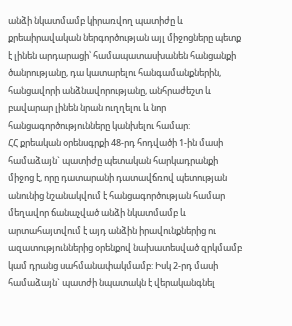անձի նկատմամբ կիրառվող պատիժը և քրեաիրավական ներգործության այլ միջոցները պետք է լինեն արդարացի՝ համապատասխանեն հանցանքի ծանրությանը, դա կատարելու հանգամանքներին, հանցավորի անձնավորությանը, անհրաժեշտ և բավարար լինեն նրան ուղղելու և նոր հանցագործությունները կանխելու համար:
ՀՀ քրեական օրենսգրքի 48-րդ հոդվածի 1-ին մասի համաձայն` պատիժը պետական հարկադրանքի միջոց է, որը դատարանի դատավճռով պետության անունից նշանակվում է հանցագործության համար մեղավոր ճանաչված անձի նկատմամբ և արտահայտվում է այդ անձին իրավունքներից ու ազատություններից օրենքով նախատեսված զրկմամբ կամ դրանց սահմանափակմամբ: Իսկ 2-րդ մասի համաձայն` պատժի նպատակն է վերականգնել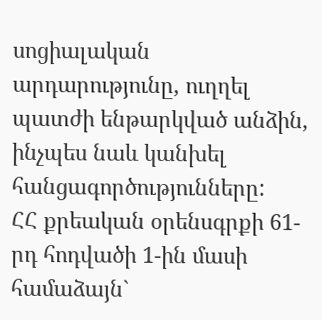սոցիալական արդարությունը, ուղղել պատժի ենթարկված անձին, ինչպես նաև կանխել հանցագործությունները:
ՀՀ քրեական օրենսգրքի 61-րդ հոդվածի 1-ին մասի համաձայն`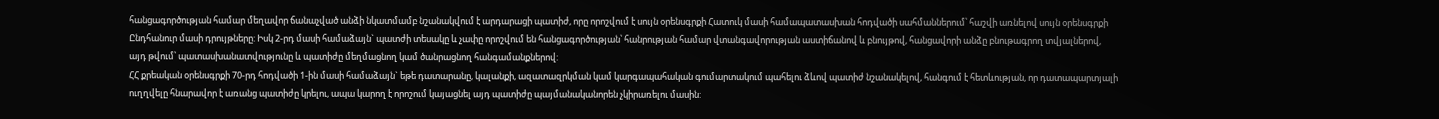հանցագործության համար մեղավոր ճանաչված անձի նկատմամբ նշանակվում է արդարացի պատիժ, որը որոշվում է սույն օրենսգրքի Հատուկ մասի համապատասխան հոդվածի սահմաններում՝ հաշվի առնելով սույն օրենսգրքի Ընդհանուր մասի դրույթները: Իսկ 2-րդ մասի համաձայն` պատժի տեսակը և չափը որոշվում են հանցագործության՝ հանրության համար վտանգավորության աստիճանով և բնույթով, հանցավորի անձը բնութագրող տվյալներով, այդ թվում՝ պատասխանատվությունը և պատիժը մեղմացնող կամ ծանրացնող հանգամանքներով:
ՀՀ քրեական օրենսգրքի 70-րդ հոդվածի 1-ին մասի համաձայն` եթե դատարանը, կալանքի, ազատազրկման կամ կարգապահական գումարտակում պահելու ձևով պատիժ նշանակելով, հանգում է հետևության, որ դատապարտյալի ուղղվելը հնարավոր է առանց պատիժը կրելու, ապա կարող է որոշում կայացնել այդ պատիժը պայմանականորեն չկիրառելու մասին: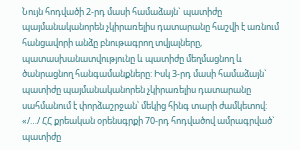Նույն հոդվածի 2-րդ մասի համաձայն` պատիժը պայմանականորեն չկիրառելիս դատարանը հաշվի է առնում հանցավորի անձը բնութագրող տվյալները, պատասխանատվությունը և պատիժը մեղմացնող և ծանրացնող հանգամանքները: Իսկ 3-րդ մասի համաձայն` պատիժը պայմանականորեն չկիրառելիս դատարանը սահմանում է փորձաշրջան՝ մեկից հինգ տարի ժամկետով:
«/…/ ՀՀ քրեական օրենսգրքի 70-րդ հոդվածով ամրագրված` պատիժը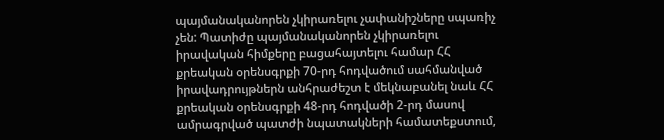պայմանականորեն չկիրառելու չափանիշները սպառիչ չեն: Պատիժը պայմանականորեն չկիրառելու իրավական հիմքերը բացահայտելու համար ՀՀ քրեական օրենսգրքի 70-րդ հոդվածում սահմանված իրավադրույթներն անհրաժեշտ է մեկնաբանել նաև ՀՀ քրեական օրենսգրքի 48-րդ հոդվածի 2-րդ մասով ամրագրված պատժի նպատակների համատեքստում,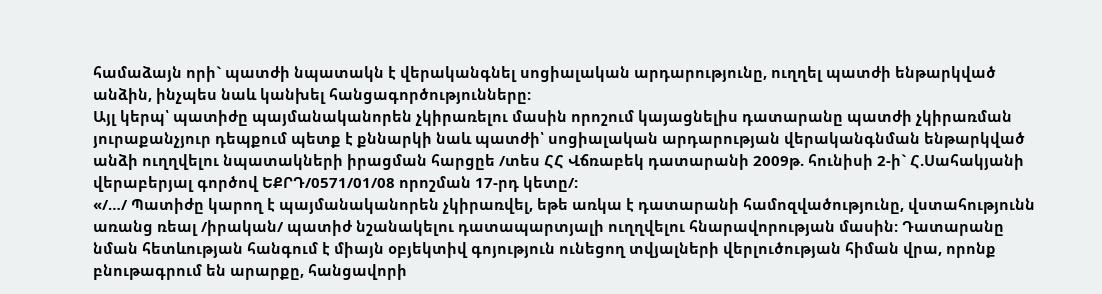համաձայն որի` պատժի նպատակն է վերականգնել սոցիալական արդարությունը, ուղղել պատժի ենթարկված անձին, ինչպես նաև կանխել հանցագործությունները:
Այլ կերպ՝ պատիժը պայմանականորեն չկիրառելու մասին որոշում կայացնելիս դատարանը պատժի չկիրառման յուրաքանչյուր դեպքում պետք է քննարկի նաև պատժի՝ սոցիալական արդարության վերականգնման ենթարկված անձի ուղղվելու նպատակների իրացման հարցըե /տես ՀՀ Վճռաբեկ դատարանի 2009թ. հունիսի 2-ի` Հ.Սահակյանի վերաբերյալ գործով ԵՔՐԴ/0571/01/08 որոշման 17-րդ կետը/:
«/…/ Պատիժը կարող է պայմանականորեն չկիրառվել, եթե առկա է դատարանի համոզվածությունը, վստահությունն առանց ռեալ /իրական/ պատիժ նշանակելու դատապարտյալի ուղղվելու հնարավորության մասին: Դատարանը նման հետևության հանգում է միայն օբյեկտիվ գոյություն ունեցող տվյալների վերլուծության հիման վրա, որոնք բնութագրում են արարքը, հանցավորի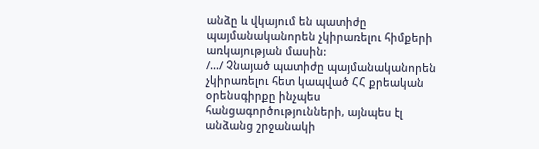անձը և վկայում են պատիժը պայմանականորեն չկիրառելու հիմքերի առկայության մասին:
/…/ Չնայած պատիժը պայմանականորեն չկիրառելու հետ կապված ՀՀ քրեական օրենսգիրքը ինչպես հանցագործությունների, այնպես էլ անձանց շրջանակի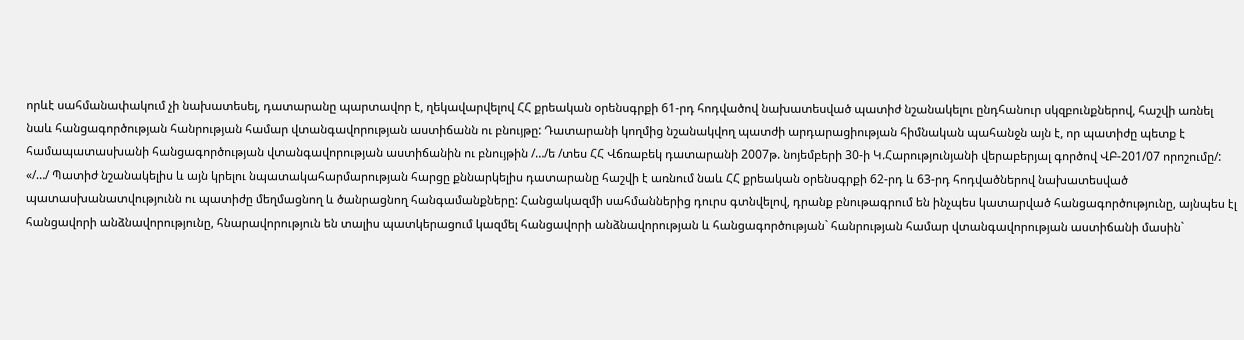որևէ սահմանափակում չի նախատեսել, դատարանը պարտավոր է, ղեկավարվելով ՀՀ քրեական օրենսգրքի 61-րդ հոդվածով նախատեսված պատիժ նշանակելու ընդհանուր սկզբունքներով, հաշվի առնել նաև հանցագործության հանրության համար վտանգավորության աստիճանն ու բնույթը: Դատարանի կողմից նշանակվող պատժի արդարացիության հիմնական պահանջն այն է, որ պատիժը պետք է համապատասխանի հանցագործության վտանգավորության աստիճանին ու բնույթին /…/ե /տես ՀՀ Վճռաբեկ դատարանի 2007թ. նոյեմբերի 30-ի Կ.Հարությունյանի վերաբերյալ գործով ՎԲ-201/07 որոշումը/:
«/…/ Պատիժ նշանակելիս և այն կրելու նպատակահարմարության հարցը քննարկելիս դատարանը հաշվի է առնում նաև ՀՀ քրեական օրենսգրքի 62-րդ և 63-րդ հոդվածներով նախատեսված պատասխանատվությունն ու պատիժը մեղմացնող և ծանրացնող հանգամանքները: Հանցակազմի սահմաններից դուրս գտնվելով, դրանք բնութագրում են ինչպես կատարված հանցագործությունը, այնպես էլ հանցավորի անձնավորությունը, հնարավորություն են տալիս պատկերացում կազմել հանցավորի անձնավորության և հանցագործության` հանրության համար վտանգավորության աստիճանի մասին`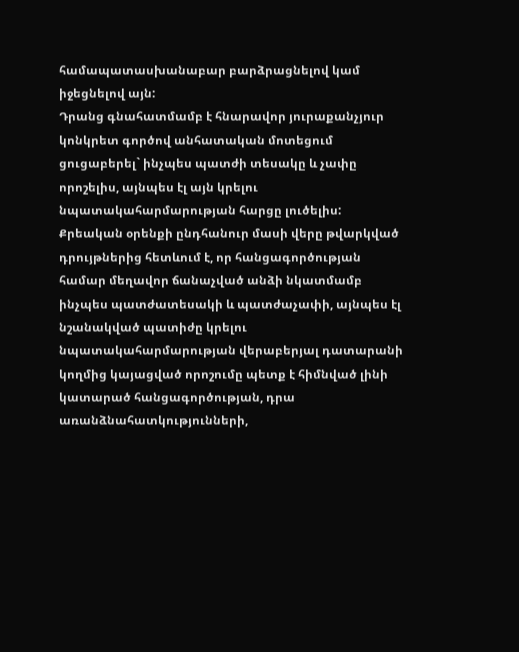համապատասխանաբար բարձրացնելով կամ իջեցնելով այն:
Դրանց գնահատմամբ է հնարավոր յուրաքանչյուր կոնկրետ գործով անհատական մոտեցում ցուցաբերել` ինչպես պատժի տեսակը և չափը որոշելիս, այնպես էլ այն կրելու նպատակահարմարության հարցը լուծելիս:
Քրեական օրենքի ընդհանուր մասի վերը թվարկված դրույթներից հետևում է, որ հանցագործության համար մեղավոր ճանաչված անձի նկատմամբ ինչպես պատժատեսակի և պատժաչափի, այնպես էլ նշանակված պատիժը կրելու նպատակահարմարության վերաբերյալ դատարանի կողմից կայացված որոշումը պետք է հիմնված լինի կատարած հանցագործության, դրա առանձնահատկությունների,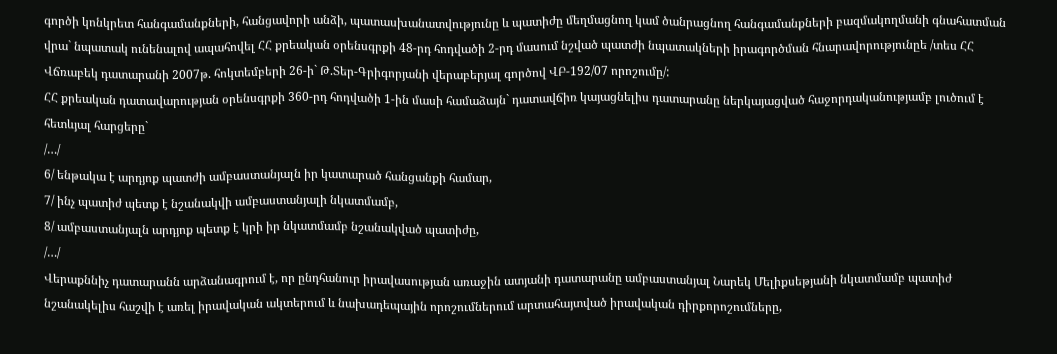գործի կոնկրետ հանգամանքների, հանցավորի անձի, պատասխանատվությունը և պատիժը մեղմացնող կամ ծանրացնող հանգամանքների բազմակողմանի գնահատման վրա` նպատակ ունենալով ապահովել ՀՀ քրեական օրենսգրքի 48-րդ հոդվածի 2-րդ մասում նշված պատժի նպատակների իրագործման հնարավորությունըե /տես ՀՀ Վճռաբեկ դատարանի 2007թ. հոկտեմբերի 26-ի` Թ.Տեր-Գրիգորյանի վերաբերյալ գործով ՎԲ-192/07 որոշումը/:
ՀՀ քրեական դատավարության օրենսգրքի 360-րդ հոդվածի 1-ին մասի համաձայն` դատավճիռ կայացնելիս դատարանը ներկայացված հաջորդականությամբ լուծում է հետևյալ հարցերը`
/…/
6/ ենթակա է արդյոք պատժի ամբաստանյալն իր կատարած հանցանքի համար,
7/ ինչ պատիժ պետք է նշանակվի ամբաստանյալի նկատմամբ,
8/ ամբաստանյալն արդյոք պետք է կրի իր նկատմամբ նշանակված պատիժը,
/…/
Վերաքննիչ դատարանն արձանագրում է, որ ընդհանուր իրավասության առաջին ատյանի դատարանը ամբաստանյալ Նարեկ Մելիքսեթյանի նկատմամբ պատիժ նշանակելիս հաշվի է առել իրավական ակտերում և նախադեպային որոշումներում արտահայտված իրավական դիրքորոշումները,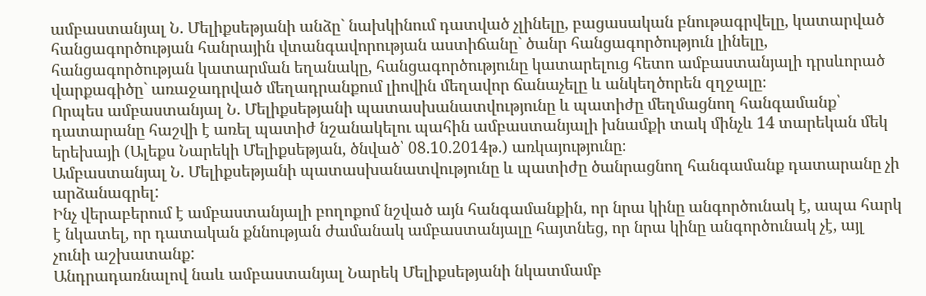ամբաստանյալ Ն. Մելիքսեթյանի անձը` նախկինում դատված չլինելը, բացասական բնութագրվելը, կատարված հանցագործության հանրային վտանգավորության աստիճանը` ծանր հանցագործություն լինելը, հանցագործության կատարման եղանակը, հանցագործությունը կատարելուց հետո ամբաստանյալի դրսևորած վարքագիծը` առաջադրված մեղադրանքում լիովին մեղավոր ճանաչելը և անկեղծորեն զղջալը։
Որպես ամբաստանյալ Ն. Մելիքսեթյանի պատասխանատվությունը և պատիժը մեղմացնող հանգամանք՝ դատարանը հաշվի է առել պատիժ նշանակելու պահին ամբաստանյալի խնամքի տակ մինչև 14 տարեկան մեկ երեխայի (Ալեքս Նարեկի Մելիքսեթյան, ծնված՝ 08.10.2014թ.) առկայությունը։
Ամբաստանյալ Ն. Մելիքսեթյանի պատասխանատվությունը և պատիժը ծանրացնող հանգամանք դատարանը չի արձանագրել:
Ինչ վերաբերում է ամբաստանյալի բողոքոմ նշված այն հանգամանքին, որ նրա կինը անգործունակ է, ապա հարկ է նկատել, որ դատական քննության ժամանակ ամբաստանյալը հայտնեց, որ նրա կինը անգործունակ չէ, այլ չունի աշխատանք:
Անդրադառնալով նաև ամբաստանյալ Նարեկ Մելիքսեթյանի նկատմամբ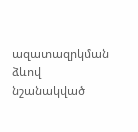ազատազրկման ձևով նշանակված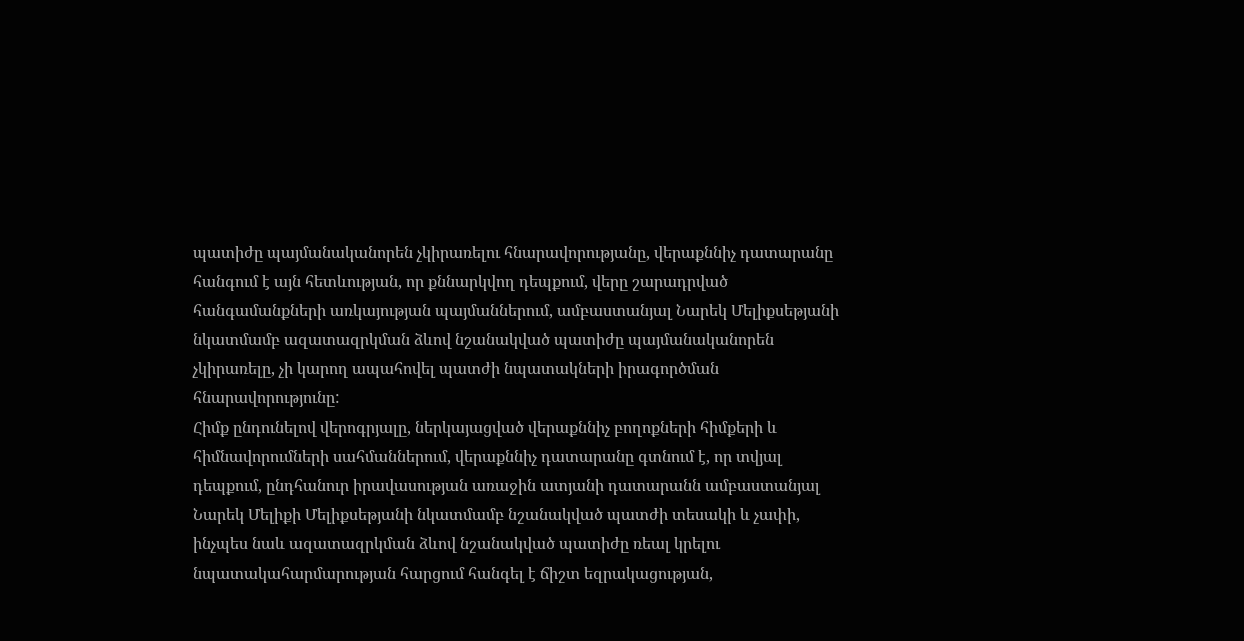պատիժը պայմանականորեն չկիրառելու հնարավորությանը, վերաքննիչ դատարանը հանգում է այն հետևության, որ քննարկվող դեպքում, վերը շարադրված հանգամանքների առկայության պայմաններում, ամբաստանյալ Նարեկ Մելիքսեթյանի նկատմամբ ազատազրկման ձևով նշանակված պատիժը պայմանականորեն չկիրառելը, չի կարող ապահովել պատժի նպատակների իրագործման հնարավորությունը:
Հիմք ընդունելով վերոգրյալը, ներկայացված վերաքննիչ բողոքների հիմքերի և հիմնավորումների սահմաններում, վերաքննիչ դատարանը գտնում է, որ տվյալ դեպքում, ընդհանուր իրավասության առաջին ատյանի դատարանն ամբաստանյալ Նարեկ Մելիքի Մելիքսեթյանի նկատմամբ նշանակված պատժի տեսակի և չափի, ինչպես նաև ազատազրկման ձևով նշանակված պատիժը ռեալ կրելու նպատակահարմարության հարցում հանգել է ճիշտ եզրակացության,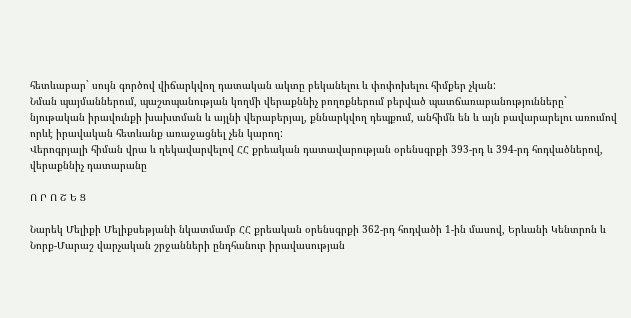հետևաբար` սույն գործով վիճարկվող դատական ակտը բեկանելու և փոփոխելու հիմքեր չկան:
Նման պայմաններում, պաշտպանության կողմի վերաքննիչ բողոքներում բերված պատճառաբանությունները` նյութական իրավունքի խախտման և այլնի վերաբերյալ, քննարկվող դեպքում, անհիմն են և այն բավարարելու առումով որևէ իրավական հետևանք առաջացնել չեն կարող:
Վերոգրյալի հիման վրա և ղեկավարվելով ՀՀ քրեական դատավարության օրենսգրքի 393-րդ և 394-րդ հոդվածներով, վերաքննիչ դատարանը

Ո Ր Ո Շ Ե Ց

Նարեկ Մելիքի Մելիքսեթյանի նկատմամբ ՀՀ քրեական օրենսգրքի 362-րդ հոդվածի 1-ին մասով, Երևանի Կենտրոն և Նորք-Մարաշ վարչական շրջանների ընդհանուր իրավասության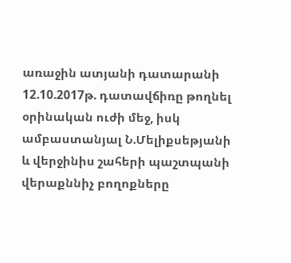առաջին ատյանի դատարանի 12.10.2017թ. դատավճիռը թողնել օրինական ուժի մեջ, իսկ ամբաստանյալ Ն.Մելիքսեթյանի և վերջինիս շահերի պաշտպանի վերաքննիչ բողոքները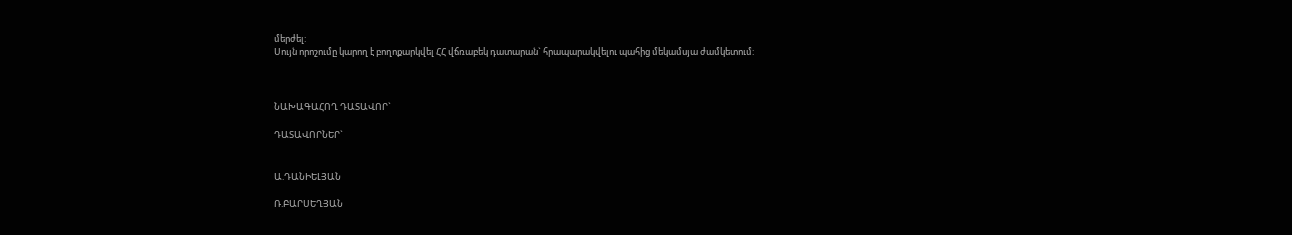մերժել:
Սույն որոշումը կարող է բողոքարկվել ՀՀ վճռաբեկ դատարան` հրապարակվելու պահից մեկամսյա ժամկետում:



ՆԱԽԱԳԱՀՈՂ ԴԱՏԱՎՈՐ`

ԴԱՏԱՎՈՐՆԵՐ`


Ա.ԴԱՆԻԵԼՅԱՆ

Ռ.ԲԱՐՍԵՂՅԱՆ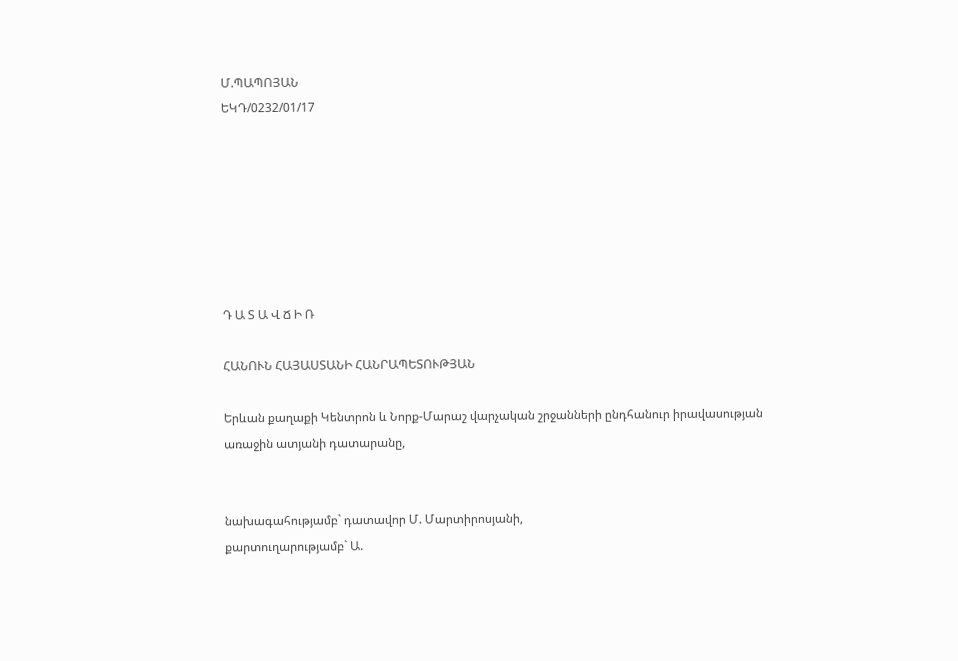Մ.ՊԱՊՈՅԱՆ
ԵԿԴ/0232/01/17







Դ Ա Տ Ա Վ Ճ Ի Ռ

ՀԱՆՈՒՆ ՀԱՅԱՍՏԱՆԻ ՀԱՆՐԱՊԵՏՈՒԹՅԱՆ

Երևան քաղաքի Կենտրոն և Նորք-Մարաշ վարչական շրջանների ընդհանուր իրավասության առաջին ատյանի դատարանը,


նախագահությամբ` դատավոր Մ. Մարտիրոսյանի,
քարտուղարությամբ` Ա.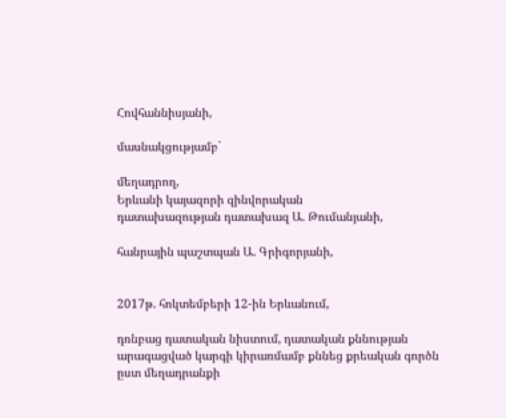Հովհաննիսյանի,

մասնակցությամբ`

մեղադրող,
Երևանի կայազորի զինվորական
դատախազության դատախազ Ա. Թումանյանի,

հանրային պաշտպան Ա. Գրիգորյանի,


2017թ. հոկտեմբերի 12-ին Երևանում,

դռնբաց դատական նիստում, դատական քննության արագացված կարգի կիրառմամբ քննեց քրեական գործն ըստ մեղադրանքի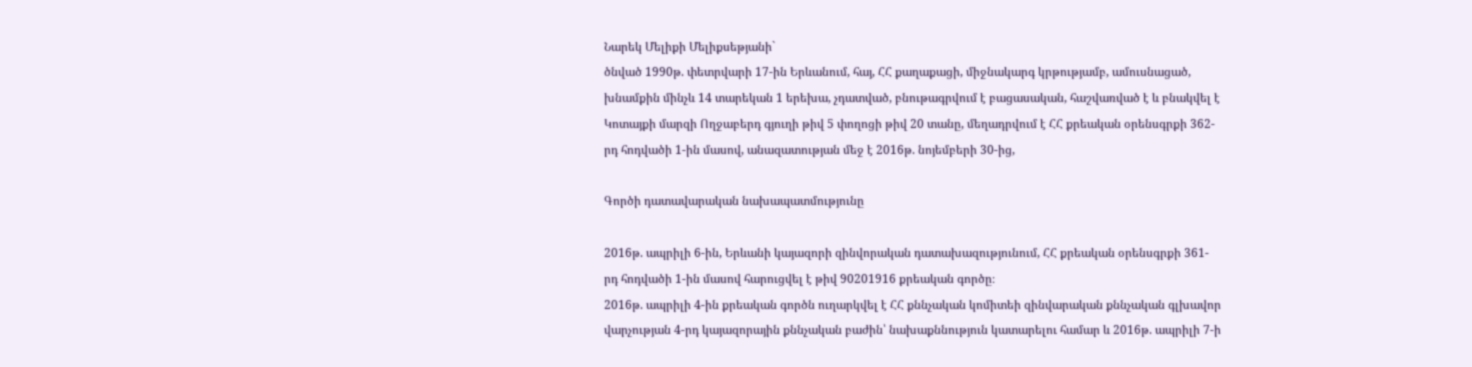Նարեկ Մելիքի Մելիքսեթյանի`
ծնված 1990թ. փետրվարի 17-ին Երևանում, հայ, ՀՀ քաղաքացի, միջնակարգ կրթությամբ, ամուսնացած, խնամքին մինչև 14 տարեկան 1 երեխա, չդատված, բնութագրվում է բացասական, հաշվառված է և բնակվել է Կոտայքի մարզի Ողջաբերդ գյուղի թիվ 5 փողոցի թիվ 20 տանը, մեղադրվում է ՀՀ քրեական օրենսգրքի 362-րդ հոդվածի 1-ին մասով, անազատության մեջ է 2016թ. նոյեմբերի 30-ից,

Գործի դատավարական նախապատմությունը

2016թ. ապրիլի 6-ին, Երևանի կայազորի զինվորական դատախազությունում, ՀՀ քրեական օրենսգրքի 361-րդ հոդվածի 1-ին մասով հարուցվել է թիվ 90201916 քրեական գործը։
2016թ. ապրիլի 4-ին քրեական գործն ուղարկվել է ՀՀ քննչական կոմիտեի զինվարական քննչական գլխավոր վարչության 4-րդ կայազորային քննչական բաժին՝ նախաքննություն կատարելու համար և 2016թ. ապրիլի 7-ի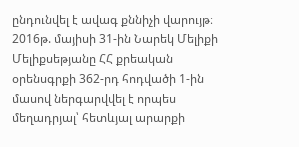ընդունվել է ավագ քննիչի վարույթ։
2016թ. մայիսի 31-ին Նարեկ Մելիքի Մելիքսեթյանը ՀՀ քրեական օրենսգրքի 362-րդ հոդվածի 1-ին մասով ներգարվվել է որպես մեղադրյալ՝ հետևյալ արարքի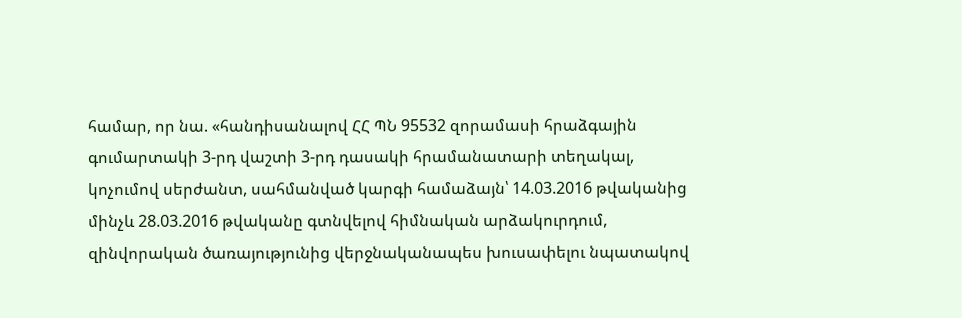համար, որ նա. «հանդիսանալով ՀՀ ՊՆ 95532 զորամասի հրաձգային գումարտակի 3-րդ վաշտի 3-րդ դասակի հրամանատարի տեղակալ, կոչումով սերժանտ, սահմանված կարգի համաձայն՝ 14.03.2016 թվականից մինչև 28.03.2016 թվականը գտնվելով հիմնական արձակուրդում, զինվորական ծառայությունից վերջնականապես խուսափելու նպատակով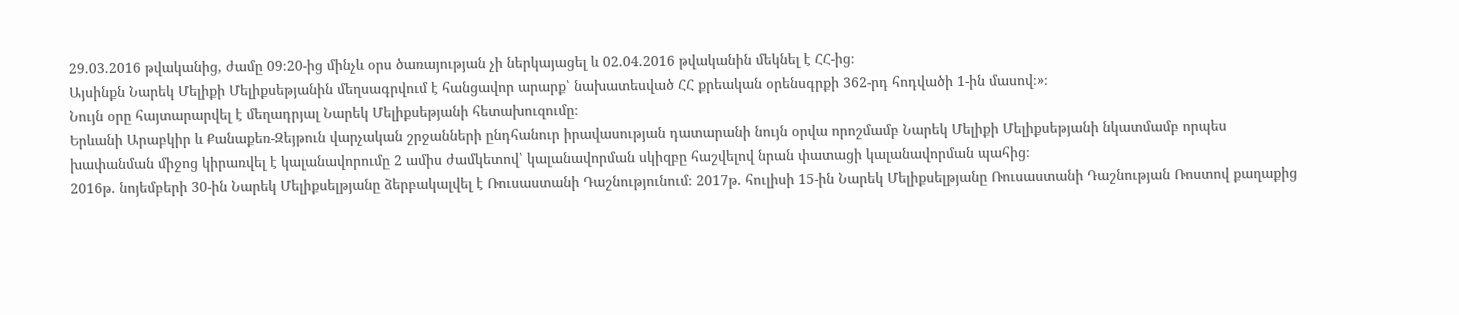29.03.2016 թվականից, ժամը 09։20-ից մինչև օրս ծառայության չի ներկայացել և 02.04.2016 թվականին մեկնել է ՀՀ-ից։
Այսինքն Նարեկ Մելիքի Մելիքսեթյանին մեղսագրվում է հանցավոր արարք՝ նախատեսված ՀՀ քրեական օրենսգրքի 362-րդ հոդվածի 1-ին մասով։»։
Նույն օրը հայտարարվել է մեղադրյալ Նարեկ Մելիքսեթյանի հետախուզումը։
Երևանի Արաբկիր և Քանաքեռ-Զեյթուն վարչական շրջանների ընդհանուր իրավասության դատարանի նույն օրվա որոշմամբ Նարեկ Մելիքի Մելիքսեթյանի նկատմամբ որպես խափանման միջոց կիրառվել է կալանավորումը 2 ամիս ժամկետով՝ կալանավորման սկիզբը հաշվելով նրան փատացի կալանավորման պահից։
2016թ. նոյեմբերի 30-ին Նարեկ Մելիքսելթյանը ձերբակալվել է Ռուսաստանի Դաշնությունում։ 2017թ. հուլիսի 15-ին Նարեկ Մելիքսելթյանը Ռուսաստանի Դաշնության Ռոստով քաղաքից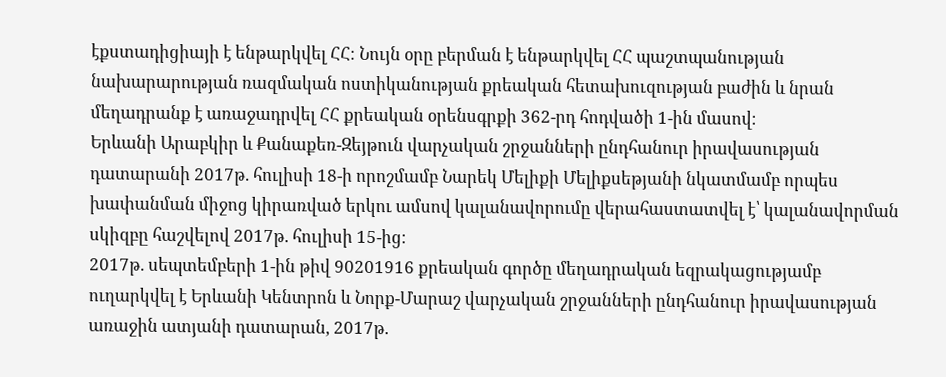էքստադիցիայի է ենթարկվել ՀՀ։ Նույն օրը բերման է ենթարկվել ՀՀ պաշտպանության նախարարության ռազմական ոստիկանության քրեական հետախուզության բաժին և նրան մեղադրանք է առաջադրվել ՀՀ քրեական օրենսգրքի 362-րդ հոդվածի 1-ին մասով։
Երևանի Արաբկիր և Քանաքեռ-Զեյթուն վարչական շրջանների ընդհանուր իրավասության դատարանի 2017թ. հուլիսի 18-ի որոշմամբ Նարեկ Մելիքի Մելիքսեթյանի նկատմամբ որպես խափանման միջոց կիրառված երկու ամսով կալանավորումը վերահաստատվել է՝ կալանավորման սկիզբը հաշվելով 2017թ. հուլիսի 15-ից։
2017թ. սեպտեմբերի 1-ին թիվ 90201916 քրեական գործը մեղադրական եզրակացությամբ ուղարկվել է Երևանի Կենտրոն և Նորք-Մարաշ վարչական շրջանների ընդհանուր իրավասության առաջին ատյանի դատարան, 2017թ.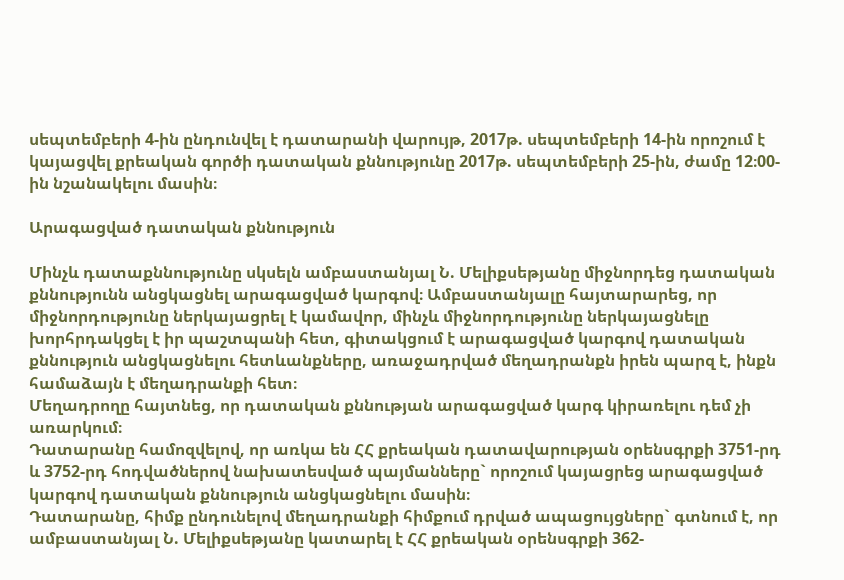սեպտեմբերի 4-ին ընդունվել է դատարանի վարույթ, 2017թ. սեպտեմբերի 14-ին որոշում է կայացվել քրեական գործի դատական քննությունը 2017թ. սեպտեմբերի 25-ին, ժամը 12։00-ին նշանակելու մասին։

Արագացված դատական քննություն

Մինչև դատաքննությունը սկսելն ամբաստանյալ Ն. Մելիքսեթյանը միջնորդեց դատական քննությունն անցկացնել արագացված կարգով։ Ամբաստանյալը հայտարարեց, որ միջնորդությունը ներկայացրել է կամավոր, մինչև միջնորդությունը ներկայացնելը խորհրդակցել է իր պաշտպանի հետ, գիտակցում է արագացված կարգով դատական քննություն անցկացնելու հետևանքները, առաջադրված մեղադրանքն իրեն պարզ է, ինքն համաձայն է մեղադրանքի հետ։
Մեղադրողը հայտնեց, որ դատական քննության արագացված կարգ կիրառելու դեմ չի առարկում։
Դատարանը համոզվելով, որ առկա են ՀՀ քրեական դատավարության օրենսգրքի 3751-րդ և 3752-րդ հոդվածներով նախատեսված պայմանները` որոշում կայացրեց արագացված կարգով դատական քննություն անցկացնելու մասին։
Դատարանը, հիմք ընդունելով մեղադրանքի հիմքում դրված ապացույցները` գտնում է, որ ամբաստանյալ Ն. Մելիքսեթյանը կատարել է ՀՀ քրեական օրենսգրքի 362-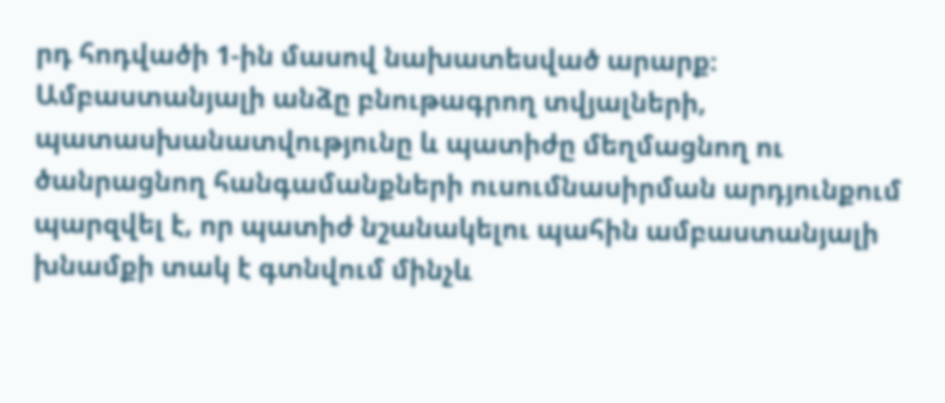րդ հոդվածի 1-ին մասով նախատեսված արարք։
Ամբաստանյալի անձը բնութագրող տվյալների, պատասխանատվությունը և պատիժը մեղմացնող ու ծանրացնող հանգամանքների ուսումնասիրման արդյունքում պարզվել է, որ պատիժ նշանակելու պահին ամբաստանյալի խնամքի տակ է գտնվում մինչև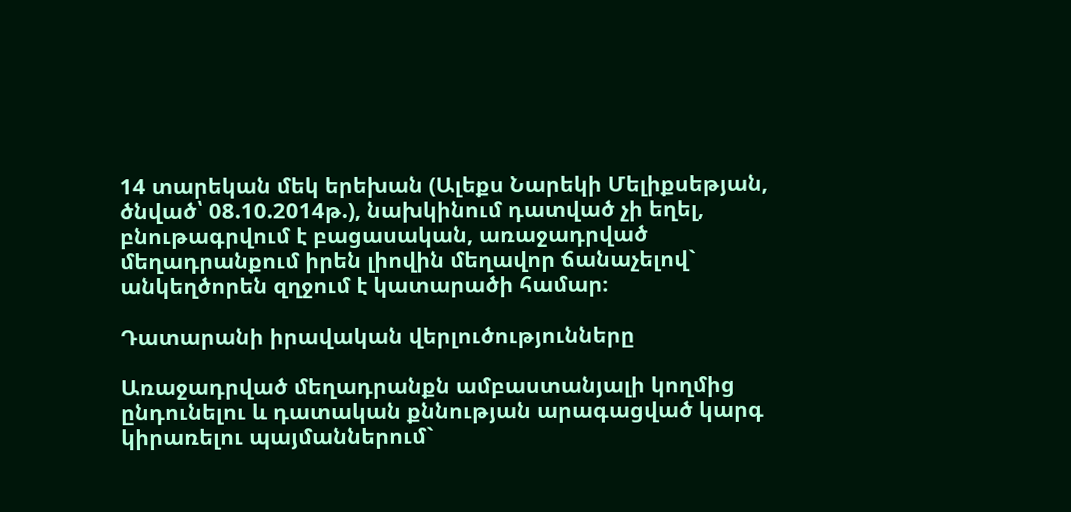14 տարեկան մեկ երեխան (Ալեքս Նարեկի Մելիքսեթյան, ծնված՝ 08.10.2014թ.), նախկինում դատված չի եղել, բնութագրվում է բացասական, առաջադրված մեղադրանքում իրեն լիովին մեղավոր ճանաչելով` անկեղծորեն զղջում է կատարածի համար։

Դատարանի իրավական վերլուծությունները

Առաջադրված մեղադրանքն ամբաստանյալի կողմից ընդունելու և դատական քննության արագացված կարգ կիրառելու պայմաններում`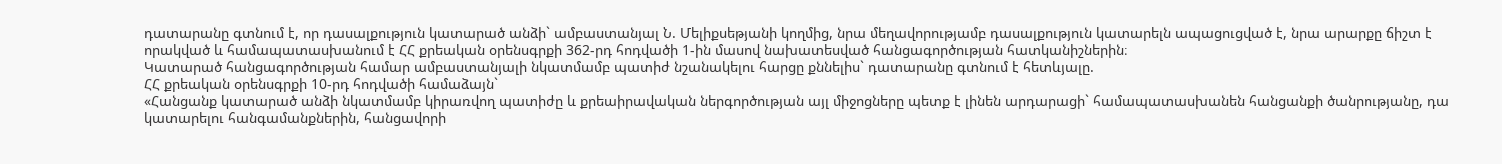դատարանը գտնում է, որ դասալքություն կատարած անձի` ամբաստանյալ Ն. Մելիքսեթյանի կողմից, նրա մեղավորությամբ դասալքություն կատարելն ապացուցված է, նրա արարքը ճիշտ է որակված և համապատասխանում է ՀՀ քրեական օրենսգրքի 362-րդ հոդվածի 1-ին մասով նախատեսված հանցագործության հատկանիշներին։
Կատարած հանցագործության համար ամբաստանյալի նկատմամբ պատիժ նշանակելու հարցը քննելիս` դատարանը գտնում է հետևյալը.
ՀՀ քրեական օրենսգրքի 10-րդ հոդվածի համաձայն`
«Հանցանք կատարած անձի նկատմամբ կիրառվող պատիժը և քրեաիրավական ներգործության այլ միջոցները պետք է լինեն արդարացի` համապատասխանեն հանցանքի ծանրությանը, դա կատարելու հանգամանքներին, հանցավորի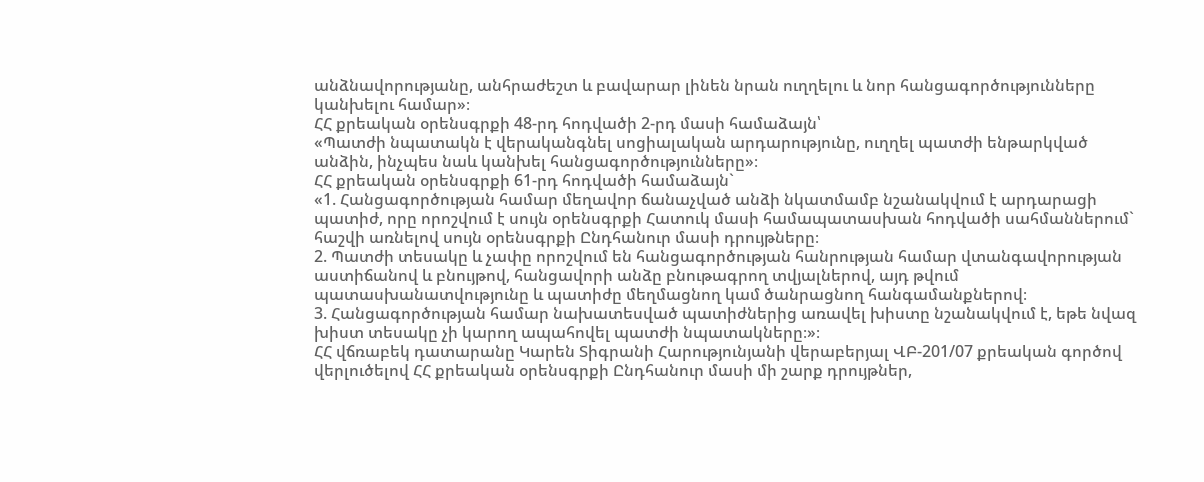անձնավորությանը, անհրաժեշտ և բավարար լինեն նրան ուղղելու և նոր հանցագործությունները կանխելու համար»։
ՀՀ քրեական օրենսգրքի 48-րդ հոդվածի 2-րդ մասի համաձայն՝
«Պատժի նպատակն է վերականգնել սոցիալական արդարությունը, ուղղել պատժի ենթարկված անձին, ինչպես նաև կանխել հանցագործությունները»։
ՀՀ քրեական օրենսգրքի 61-րդ հոդվածի համաձայն`
«1. Հանցագործության համար մեղավոր ճանաչված անձի նկատմամբ նշանակվում է արդարացի պատիժ, որը որոշվում է սույն օրենսգրքի Հատուկ մասի համապատասխան հոդվածի սահմաններում` հաշվի առնելով սույն օրենսգրքի Ընդհանուր մասի դրույթները։
2. Պատժի տեսակը և չափը որոշվում են հանցագործության հանրության համար վտանգավորության աստիճանով և բնույթով, հանցավորի անձը բնութագրող տվյալներով, այդ թվում պատասխանատվությունը և պատիժը մեղմացնող կամ ծանրացնող հանգամանքներով։
3. Հանցագործության համար նախատեսված պատիժներից առավել խիստը նշանակվում է, եթե նվազ խիստ տեսակը չի կարող ապահովել պատժի նպատակները։»։
ՀՀ վճռաբեկ դատարանը Կարեն Տիգրանի Հարությունյանի վերաբերյալ ՎԲ-201/07 քրեական գործով վերլուծելով ՀՀ քրեական օրենսգրքի Ընդհանուր մասի մի շարք դրույթներ,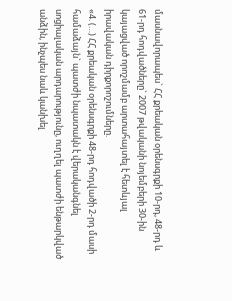մասնավորապես` ՀՀ քրեական օրենսգրքի 10-րդ, 48-րդ և 61-րդ հոդվածները` 2007 թվականի նոյեմբերի 30-ին կայացված որոշմամբ արտահայտել է հետևյալ իրավական դիրքորոշումները.
«4. (…) ՀՀ քրեական օրենսգրքի 48-րդ հոդվածի 2-րդ մասի համաձայն` պատժի նպատակն է վերականգնել սոցիալական արդարությունը, ուղղել պատժի ենթարկված անձին, ինչպես նաև կանխել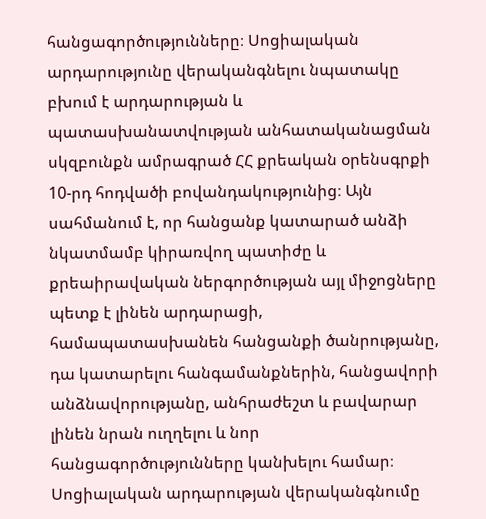հանցագործությունները։ Սոցիալական արդարությունը վերականգնելու նպատակը բխում է արդարության և պատասխանատվության անհատականացման սկզբունքն ամրագրած ՀՀ քրեական օրենսգրքի 10-րդ հոդվածի բովանդակությունից։ Այն սահմանում է, որ հանցանք կատարած անձի նկատմամբ կիրառվող պատիժը և քրեաիրավական ներգործության այլ միջոցները պետք է լինեն արդարացի, համապատասխանեն հանցանքի ծանրությանը, դա կատարելու հանգամանքներին, հանցավորի անձնավորությանը, անհրաժեշտ և բավարար լինեն նրան ուղղելու և նոր հանցագործությունները կանխելու համար։ Սոցիալական արդարության վերականգնումը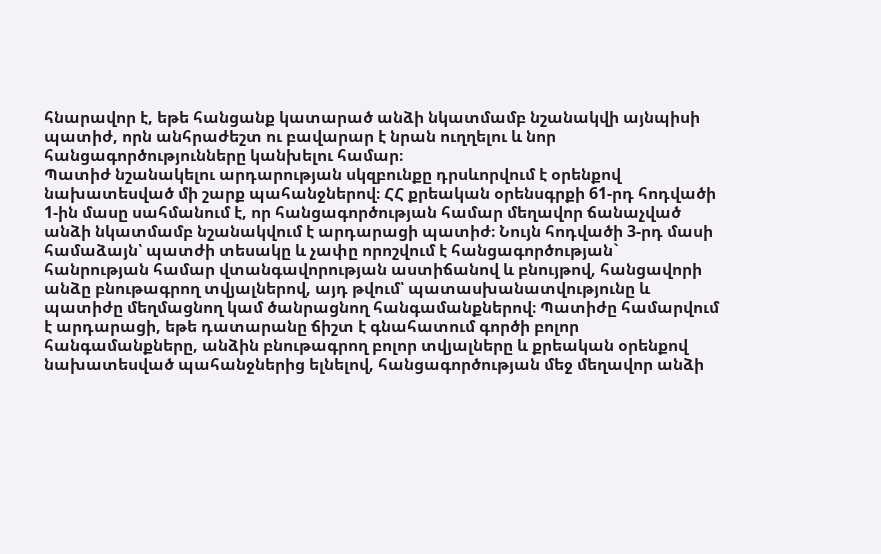հնարավոր է, եթե հանցանք կատարած անձի նկատմամբ նշանակվի այնպիսի պատիժ, որն անհրաժեշտ ու բավարար է նրան ուղղելու և նոր հանցագործությունները կանխելու համար։
Պատիժ նշանակելու արդարության սկզբունքը դրսևորվում է օրենքով նախատեսված մի շարք պահանջներով։ ՀՀ քրեական օրենսգրքի 61-րդ հոդվածի 1-ին մասը սահմանում է, որ հանցագործության համար մեղավոր ճանաչված անձի նկատմամբ նշանակվում է արդարացի պատիժ։ Նույն հոդվածի 3-րդ մասի համաձայն՝ պատժի տեսակը և չափը որոշվում է հանցագործության` հանրության համար վտանգավորության աստիճանով և բնույթով, հանցավորի անձը բնութագրող տվյալներով, այդ թվում՝ պատասխանատվությունը և պատիժը մեղմացնող կամ ծանրացնող հանգամանքներով։ Պատիժը համարվում է արդարացի, եթե դատարանը ճիշտ է գնահատում գործի բոլոր հանգամանքները, անձին բնութագրող բոլոր տվյալները և քրեական օրենքով նախատեսված պահանջներից ելնելով, հանցագործության մեջ մեղավոր անձի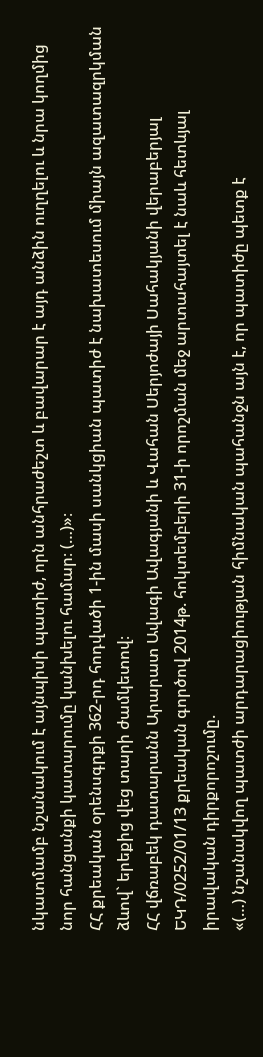նկատմամբ նշանակում է այնպիսի պատիժ, որն անհրաժեշտ և բավարար է այդ անձին ուղղելու և նրա կողմից նոր հանցանքի կատարումը կանխելու համար։ (…)»։
ՀՀ քրեական օրենսգրքի 362-րդ հոդվածի 1-ին մասի սանկցիան պատիժ է նախատեսում միայն ազատազրկման ձևով` երեքից վեց տարի ժամկետով։
ՀՀ վճռաբեկ դատարանն Արարատ Ավագի Ավագյանի և Վահան Սերյոժայի Սահակյանի վերաբերյալ ԵԿԴ/0252/01/13 քրեական գործով 2014թ. հոկտեմբերի 31-ի որոշման մեջ արտահայտել է նաև հետևյալ իրավական դիրքորոշումը.
«(…) նշանակվող պատժի արդարացիության հիմնական պահանջն այն է, որ պատիժը պետք է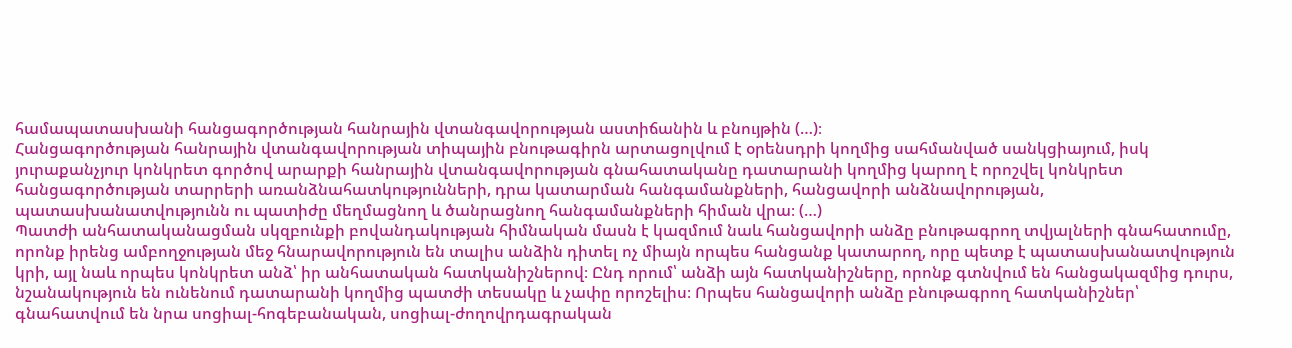համապատասխանի հանցագործության հանրային վտանգավորության աստիճանին և բնույթին (…)։
Հանցագործության հանրային վտանգավորության տիպային բնութագիրն արտացոլվում է օրենսդրի կողմից սահմանված սանկցիայում, իսկ յուրաքանչյուր կոնկրետ գործով արարքի հանրային վտանգավորության գնահատականը դատարանի կողմից կարող է որոշվել կոնկրետ հանցագործության տարրերի առանձնահատկությունների, դրա կատարման հանգամանքների, հանցավորի անձնավորության, պատասխանատվությունն ու պատիժը մեղմացնող և ծանրացնող հանգամանքների հիման վրա։ (…)
Պատժի անհատականացման սկզբունքի բովանդակության հիմնական մասն է կազմում նաև հանցավորի անձը բնութագրող տվյալների գնահատումը, որոնք իրենց ամբողջության մեջ հնարավորություն են տալիս անձին դիտել ոչ միայն որպես հանցանք կատարող, որը պետք է պատասխանատվություն կրի, այլ նաև որպես կոնկրետ անձ՝ իր անհատական հատկանիշներով։ Ընդ որում՝ անձի այն հատկանիշները, որոնք գտնվում են հանցակազմից դուրս, նշանակություն են ունենում դատարանի կողմից պատժի տեսակը և չափը որոշելիս։ Որպես հանցավորի անձը բնութագրող հատկանիշներ՝ գնահատվում են նրա սոցիալ-հոգեբանական, սոցիալ-ժողովրդագրական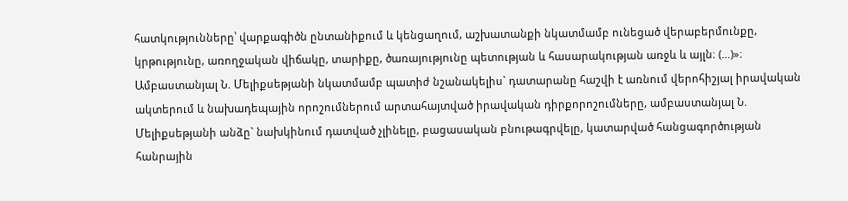հատկությունները՝ վարքագիծն ընտանիքում և կենցաղում, աշխատանքի նկատմամբ ունեցած վերաբերմունքը, կրթությունը, առողջական վիճակը, տարիքը, ծառայությունը պետության և հասարակության առջև և այլն։ (…)»։
Ամբաստանյալ Ն. Մելիքսեթյանի նկատմամբ պատիժ նշանակելիս` դատարանը հաշվի է առնում վերոհիշյալ իրավական ակտերում և նախադեպային որոշումներում արտահայտված իրավական դիրքորոշումները, ամբաստանյալ Ն. Մելիքսեթյանի անձը` նախկինում դատված չլինելը, բացասական բնութագրվելը, կատարված հանցագործության հանրային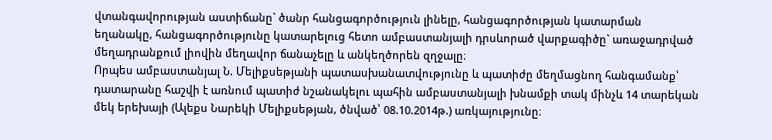վտանգավորության աստիճանը` ծանր հանցագործություն լինելը, հանցագործության կատարման եղանակը, հանցագործությունը կատարելուց հետո ամբաստանյալի դրսևորած վարքագիծը` առաջադրված մեղադրանքում լիովին մեղավոր ճանաչելը և անկեղծորեն զղջալը։
Որպես ամբաստանյալ Ն. Մելիքսեթյանի պատասխանատվությունը և պատիժը մեղմացնող հանգամանք՝ դատարանը հաշվի է առնում պատիժ նշանակելու պահին ամբաստանյալի խնամքի տակ մինչև 14 տարեկան մեկ երեխայի (Ալեքս Նարեկի Մելիքսեթյան, ծնված՝ 08.10.2014թ.) առկայությունը։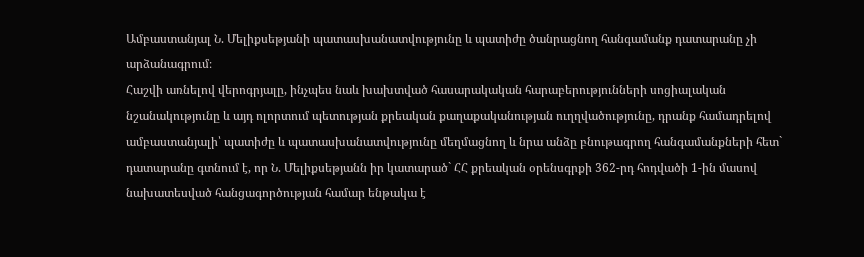Ամբաստանյալ Ն. Մելիքսեթյանի պատասխանատվությունը և պատիժը ծանրացնող հանգամանք դատարանը չի արձանագրում։
Հաշվի առնելով վերոգրյալը, ինչպես նաև խախտված հասարակական հարաբերությունների սոցիալական նշանակությունը և այդ ոլորտում պետության քրեական քաղաքականության ուղղվածությունը, դրանք համադրելով ամբաստանյալի՝ պատիժը և պատասխանատվությունը մեղմացնող և նրա անձը բնութագրող հանգամանքների հետ` դատարանը գտնում է, որ Ն. Մելիքսեթյանն իր կատարած` ՀՀ քրեական օրենսգրքի 362-րդ հոդվածի 1-ին մասով նախատեսված հանցագործության համար ենթակա է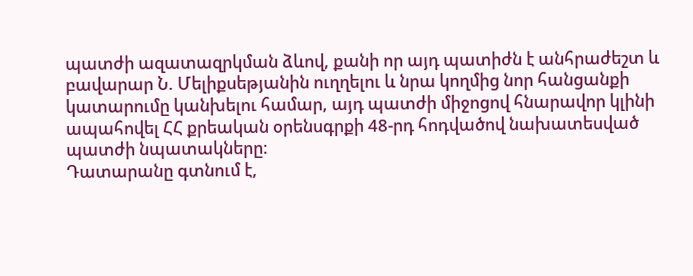պատժի ազատազրկման ձևով, քանի որ այդ պատիժն է անհրաժեշտ և բավարար Ն. Մելիքսեթյանին ուղղելու և նրա կողմից նոր հանցանքի կատարումը կանխելու համար, այդ պատժի միջոցով հնարավոր կլինի ապահովել ՀՀ քրեական օրենսգրքի 48-րդ հոդվածով նախատեսված պատժի նպատակները։
Դատարանը գտնում է,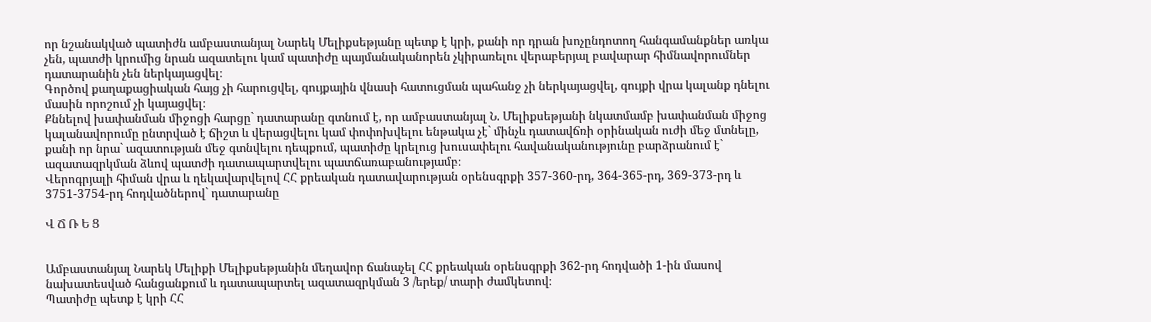որ նշանակված պատիժն ամբաստանյալ Նարեկ Մելիքսեթյանը պետք է կրի, քանի որ դրան խոչընդոտող հանգամանքներ առկա չեն, պատժի կրումից նրան ազատելու կամ պատիժը պայմանականորեն չկիրառելու վերաբերյալ բավարար հիմնավորումներ դատարանին չեն ներկայացվել։
Գործով քաղաքացիական հայց չի հարուցվել, գույքային վնասի հատուցման պահանջ չի ներկայացվել, գույքի վրա կալանք դնելու մասին որոշում չի կայացվել։
Քննելով խափանման միջոցի հարցը` դատարանը գտնում է, որ ամբաստանյալ Ն. Մելիքսեթյանի նկատմամբ խափանման միջոց կալանավորումը ընտրված է ճիշտ և վերացվելու կամ փոփոխվելու ենթակա չէ` մինչև դատավճռի օրինական ուժի մեջ մտնելը, քանի որ նրա` ազատության մեջ գտնվելու դեպքում, պատիժը կրելուց խուսափելու հավանականությունը բարձրանում է` ազատազրկման ձևով պատժի դատապարտվելու պատճառաբանությամբ։
Վերոգրյալի հիման վրա և ղեկավարվելով ՀՀ քրեական դատավարության օրենսգրքի 357-360-րդ, 364-365-րդ, 369-373-րդ և 3751-3754-րդ հոդվածներով` դատարանը

Վ Ճ Ռ Ե Ց


Ամբաստանյալ Նարեկ Մելիքի Մելիքսեթյանին մեղավոր ճանաչել ՀՀ քրեական օրենսգրքի 362-րդ հոդվածի 1-ին մասով նախատեսված հանցանքում և դատապարտել ազատազրկման 3 /երեք/ տարի ժամկետով։
Պատիժը պետք է կրի ՀՀ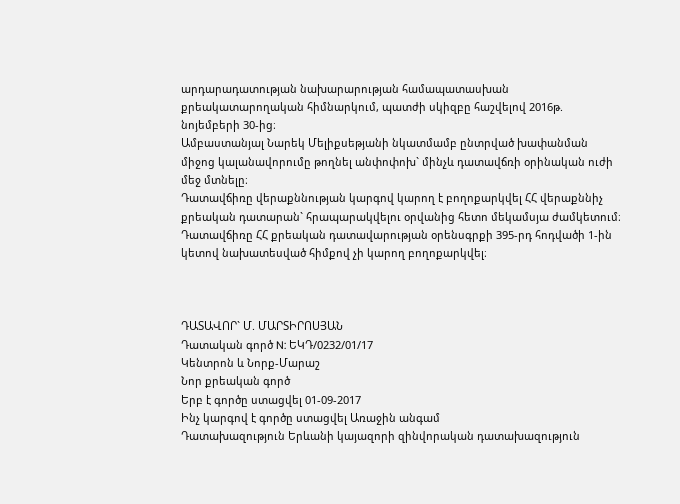արդարադատության նախարարության համապատասխան քրեակատարողական հիմնարկում, պատժի սկիզբը հաշվելով 2016թ. նոյեմբերի 30-ից։
Ամբաստանյալ Նարեկ Մելիքսեթյանի նկատմամբ ընտրված խափանման միջոց կալանավորումը թողնել անփոփոխ` մինչև դատավճռի օրինական ուժի մեջ մտնելը։
Դատավճիռը վերաքննության կարգով կարող է բողոքարկվել ՀՀ վերաքննիչ քրեական դատարան` հրապարակվելու օրվանից հետո մեկամսյա ժամկետում։
Դատավճիռը ՀՀ քրեական դատավարության օրենսգրքի 395-րդ հոդվածի 1-ին կետով նախատեսված հիմքով չի կարող բողոքարկվել։



ԴԱՏԱՎՈՐ` Մ. ՄԱՐՏԻՐՈՍՅԱՆ
Դատական գործ N: ԵԿԴ/0232/01/17
Կենտրոն և Նորք-Մարաշ
Նոր քրեական գործ
Երբ է գործը ստացվել 01-09-2017
Ինչ կարգով է գործը ստացվել Առաջին անգամ
Դատախազություն Երևանի կայազորի զինվորական դատախազություն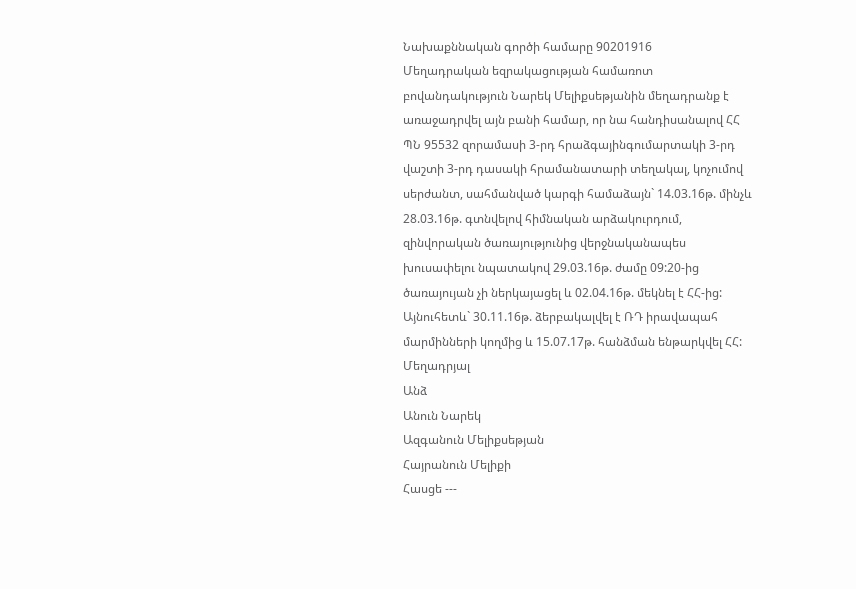Նախաքննական գործի համարը 90201916
Մեղադրական եզրակացության համառոտ բովանդակություն Նարեկ Մելիքսեթյանին մեղադրանք է առաջադրվել այն բանի համար, որ նա հանդիսանալով ՀՀ ՊՆ 95532 զորամասի 3-րդ հրաձգայինգումարտակի 3-րդ վաշտի 3-րդ դասակի հրամանատարի տեղակալ, կոչումով սերժանտ, սահմանված կարգի համաձայն` 14.03.16թ. մինչև 28.03.16թ. գտնվելով հիմնական արձակուրդում, զինվորական ծառայությունից վերջնականապես խուսափելու նպատակով 29.03.16թ. ժամը 09:20-ից ծառայույան չի ներկայացել և 02.04.16թ. մեկնել է ՀՀ-ից: Այնուհետև` 30.11.16թ. ձերբակալվել է ՌԴ իրավապահ մարմինների կողմից և 15.07.17թ. հանձման ենթարկվել ՀՀ:
Մեղադրյալ
Անձ
Անուն Նարեկ
Ազգանուն Մելիքսեթյան
Հայրանուն Մելիքի
Հասցե ---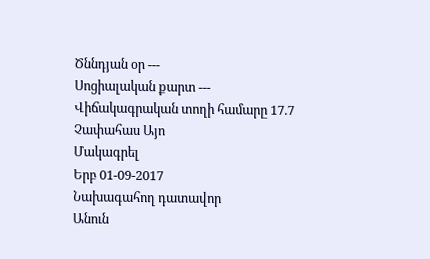Ծննդյան օր ---
Սոցիալական քարտ ---
Վիճակագրական տողի համարը 17.7
Չափահաս Այո
Մակագրել
Երբ 01-09-2017
Նախագահող դատավոր
Անուն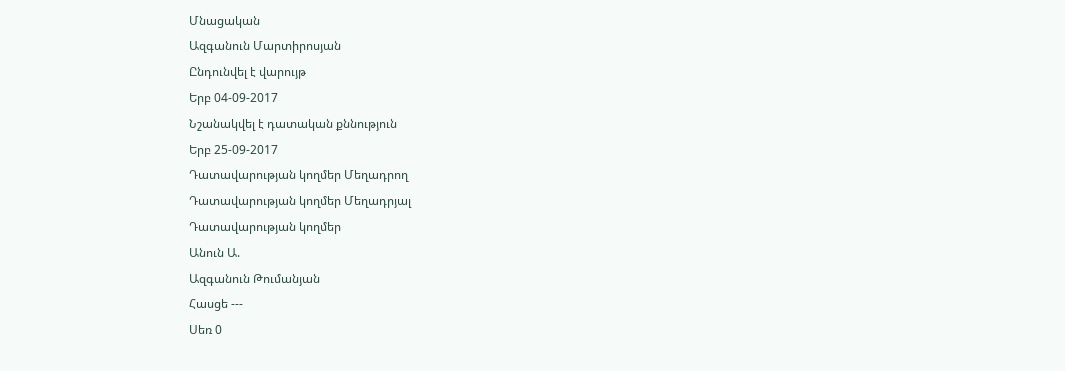Մնացական
Ազգանուն Մարտիրոսյան
Ընդունվել է վարույթ
Երբ 04-09-2017
Նշանակվել է դատական քննություն
Երբ 25-09-2017
Դատավարության կողմեր Մեղադրող
Դատավարության կողմեր Մեղադրյալ
Դատավարության կողմեր
Անուն Ա.
Ազգանուն Թումանյան
Հասցե ---
Սեռ 0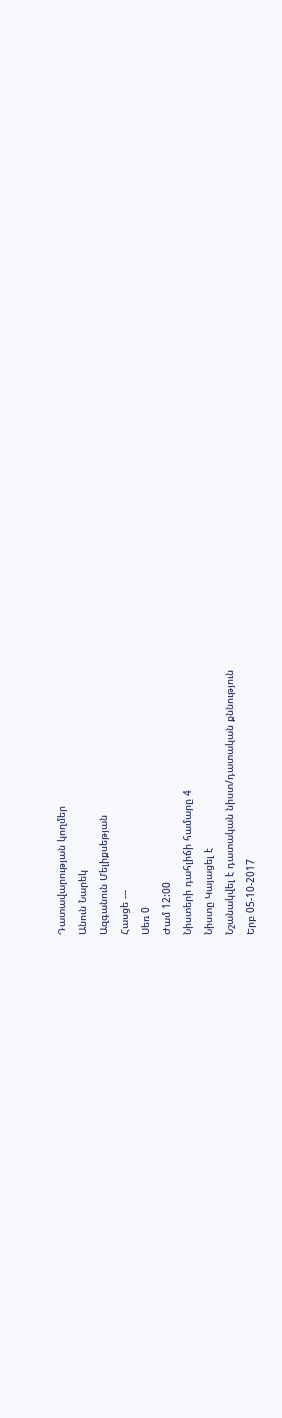Դատավարության կողմեր
Անուն Նարեկ
Ազգանուն Մելիքսեթյան
Հասցե ---
Սեռ 0
Ժամ 12:00
Նիստերի դահլիճի համարը 4
Նիստը Կայացել է
Նշանակվել է դատական նիստ/դատական քննություն
Երբ 05-10-2017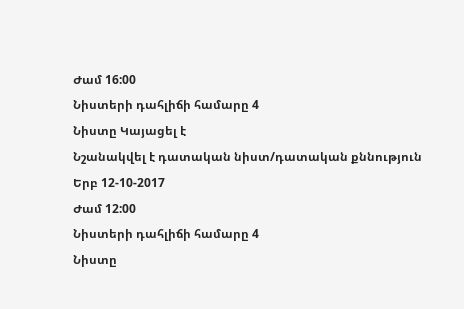Ժամ 16:00
Նիստերի դահլիճի համարը 4
Նիստը Կայացել է
Նշանակվել է դատական նիստ/դատական քննություն
Երբ 12-10-2017
Ժամ 12:00
Նիստերի դահլիճի համարը 4
Նիստը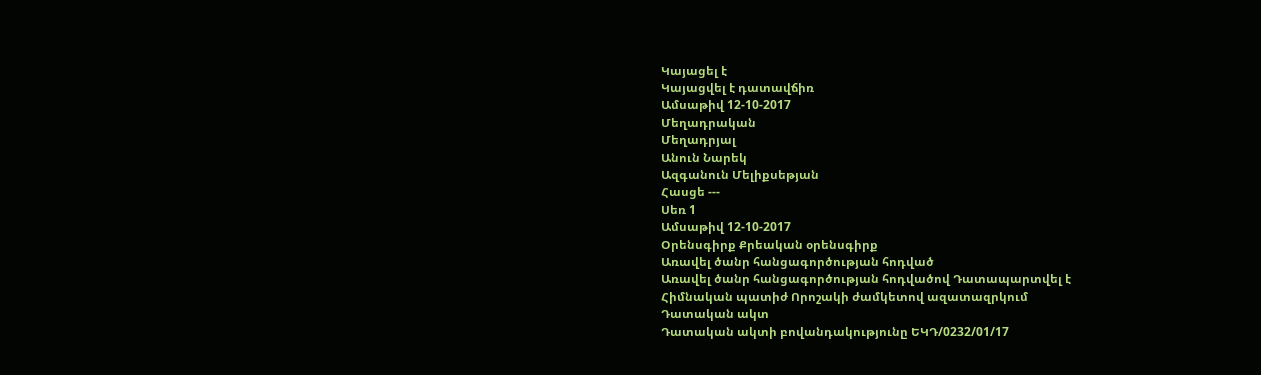Կայացել է
Կայացվել է դատավճիռ
Ամսաթիվ 12-10-2017
Մեղադրական
Մեղադրյալ
Անուն Նարեկ
Ազգանուն Մելիքսեթյան
Հասցե ---
Սեռ 1
Ամսաթիվ 12-10-2017
Օրենսգիրք Քրեական օրենսգիրք
Առավել ծանր հանցագործության հոդված
Առավել ծանր հանցագործության հոդվածով Դատապարտվել է
Հիմնական պատիժ Որոշակի ժամկետով ազատազրկում
Դատական ակտ
Դատական ակտի բովանդակությունը ԵԿԴ/0232/01/17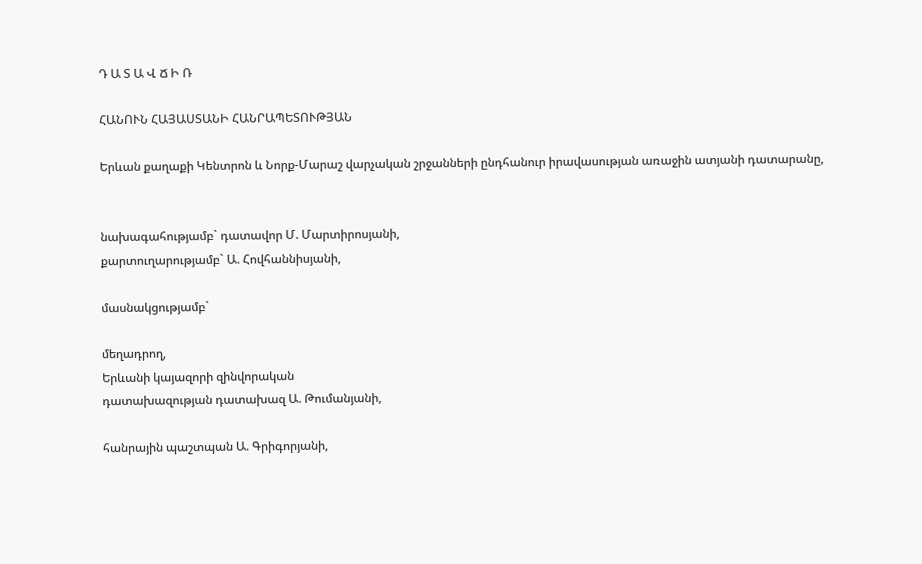Դ Ա Տ Ա Վ Ճ Ի Ռ

ՀԱՆՈՒՆ ՀԱՅԱՍՏԱՆԻ ՀԱՆՐԱՊԵՏՈՒԹՅԱՆ

Երևան քաղաքի Կենտրոն և Նորք-Մարաշ վարչական շրջանների ընդհանուր իրավասության առաջին ատյանի դատարանը,


նախագահությամբ` դատավոր Մ. Մարտիրոսյանի,
քարտուղարությամբ` Ա. Հովհաննիսյանի,

մասնակցությամբ`

մեղադրող,
Երևանի կայազորի զինվորական
դատախազության դատախազ Ա. Թումանյանի,

հանրային պաշտպան Ա. Գրիգորյանի,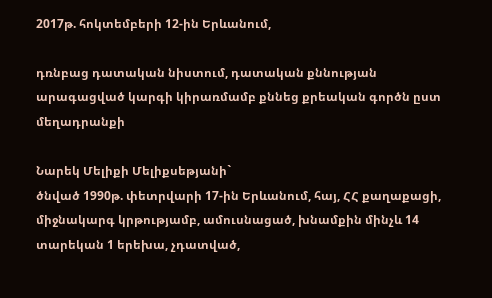2017թ. հոկտեմբերի 12-ին Երևանում,

դռնբաց դատական նիստում, դատական քննության արագացված կարգի կիրառմամբ քննեց քրեական գործն ըստ մեղադրանքի

Նարեկ Մելիքի Մելիքսեթյանի`
ծնված 1990թ. փետրվարի 17-ին Երևանում, հայ, ՀՀ քաղաքացի, միջնակարգ կրթությամբ, ամուսնացած, խնամքին մինչև 14 տարեկան 1 երեխա, չդատված,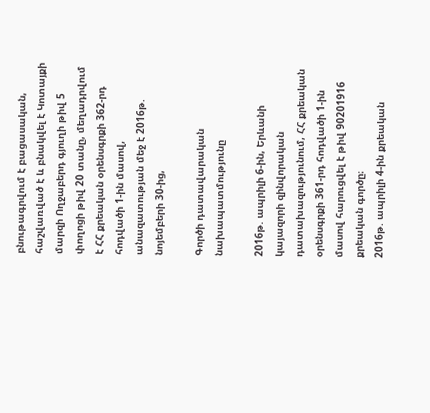բնութագրվում է բացասական, հաշվառված է և բնակվել է Կոտայքի մարզի Ողջաբերդ գյուղի թիվ 5 փողոցի թիվ 20 տանը, մեղադրվում է ՀՀ քրեական օրենսգրքի 362-րդ հոդվածի 1-ին մասով, անազատության մեջ է 2016թ. նոյեմբերի 30-ից,

Գործի դատավարական նախապատմությունը

2016թ. ապրիլի 6-ին, Երևանի կայազորի զինվորական դատախազությունում, ՀՀ քրեական օրենսգրքի 361-րդ հոդվածի 1-ին մասով հարուցվել է թիվ 90201916 քրեական գործը։
2016թ. ապրիլի 4-ին քրեական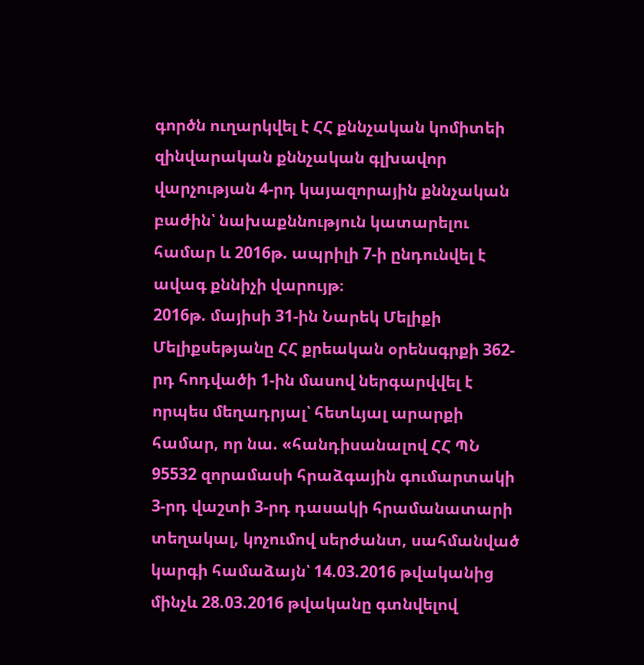գործն ուղարկվել է ՀՀ քննչական կոմիտեի զինվարական քննչական գլխավոր վարչության 4-րդ կայազորային քննչական բաժին՝ նախաքննություն կատարելու համար և 2016թ. ապրիլի 7-ի ընդունվել է ավագ քննիչի վարույթ։
2016թ. մայիսի 31-ին Նարեկ Մելիքի Մելիքսեթյանը ՀՀ քրեական օրենսգրքի 362-րդ հոդվածի 1-ին մասով ներգարվվել է որպես մեղադրյալ՝ հետևյալ արարքի համար, որ նա. «հանդիսանալով ՀՀ ՊՆ 95532 զորամասի հրաձգային գումարտակի 3-րդ վաշտի 3-րդ դասակի հրամանատարի տեղակալ, կոչումով սերժանտ, սահմանված կարգի համաձայն՝ 14.03.2016 թվականից մինչև 28.03.2016 թվականը գտնվելով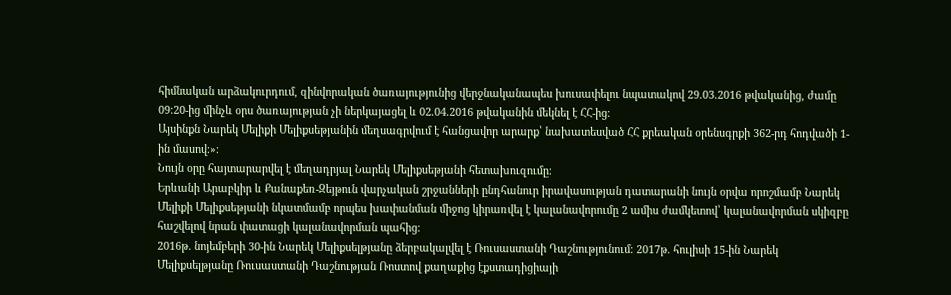հիմնական արձակուրդում, զինվորական ծառայությունից վերջնականապես խուսափելու նպատակով 29.03.2016 թվականից, ժամը 09։20-ից մինչև օրս ծառայության չի ներկայացել և 02.04.2016 թվականին մեկնել է ՀՀ-ից։
Այսինքն Նարեկ Մելիքի Մելիքսեթյանին մեղսագրվում է հանցավոր արարք՝ նախատեսված ՀՀ քրեական օրենսգրքի 362-րդ հոդվածի 1-ին մասով։»։
Նույն օրը հայտարարվել է մեղադրյալ Նարեկ Մելիքսեթյանի հետախուզումը։
Երևանի Արաբկիր և Քանաքեռ-Զեյթուն վարչական շրջանների ընդհանուր իրավասության դատարանի նույն օրվա որոշմամբ Նարեկ Մելիքի Մելիքսեթյանի նկատմամբ որպես խափանման միջոց կիրառվել է կալանավորումը 2 ամիս ժամկետով՝ կալանավորման սկիզբը հաշվելով նրան փատացի կալանավորման պահից։
2016թ. նոյեմբերի 30-ին Նարեկ Մելիքսելթյանը ձերբակալվել է Ռուսաստանի Դաշնությունում։ 2017թ. հուլիսի 15-ին Նարեկ Մելիքսելթյանը Ռուսաստանի Դաշնության Ռոստով քաղաքից էքստադիցիայի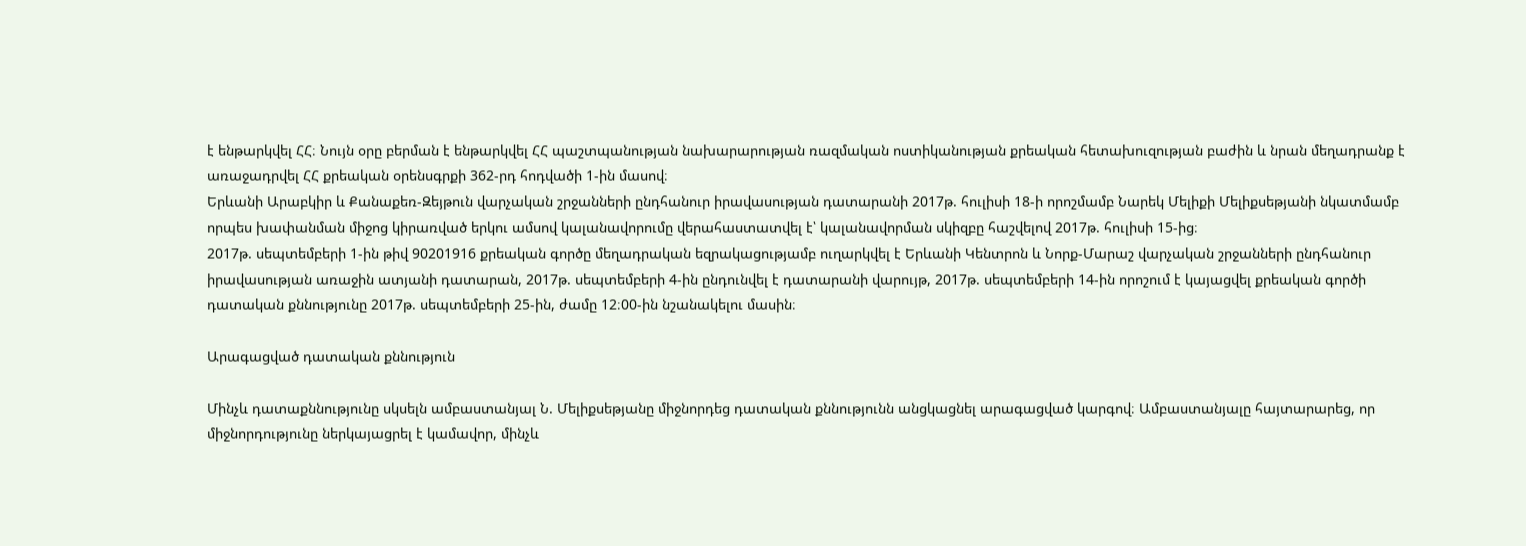է ենթարկվել ՀՀ։ Նույն օրը բերման է ենթարկվել ՀՀ պաշտպանության նախարարության ռազմական ոստիկանության քրեական հետախուզության բաժին և նրան մեղադրանք է առաջադրվել ՀՀ քրեական օրենսգրքի 362-րդ հոդվածի 1-ին մասով։
Երևանի Արաբկիր և Քանաքեռ-Զեյթուն վարչական շրջանների ընդհանուր իրավասության դատարանի 2017թ. հուլիսի 18-ի որոշմամբ Նարեկ Մելիքի Մելիքսեթյանի նկատմամբ որպես խափանման միջոց կիրառված երկու ամսով կալանավորումը վերահաստատվել է՝ կալանավորման սկիզբը հաշվելով 2017թ. հուլիսի 15-ից։
2017թ. սեպտեմբերի 1-ին թիվ 90201916 քրեական գործը մեղադրական եզրակացությամբ ուղարկվել է Երևանի Կենտրոն և Նորք-Մարաշ վարչական շրջանների ընդհանուր իրավասության առաջին ատյանի դատարան, 2017թ. սեպտեմբերի 4-ին ընդունվել է դատարանի վարույթ, 2017թ. սեպտեմբերի 14-ին որոշում է կայացվել քրեական գործի դատական քննությունը 2017թ. սեպտեմբերի 25-ին, ժամը 12։00-ին նշանակելու մասին։

Արագացված դատական քննություն

Մինչև դատաքննությունը սկսելն ամբաստանյալ Ն. Մելիքսեթյանը միջնորդեց դատական քննությունն անցկացնել արագացված կարգով։ Ամբաստանյալը հայտարարեց, որ միջնորդությունը ներկայացրել է կամավոր, մինչև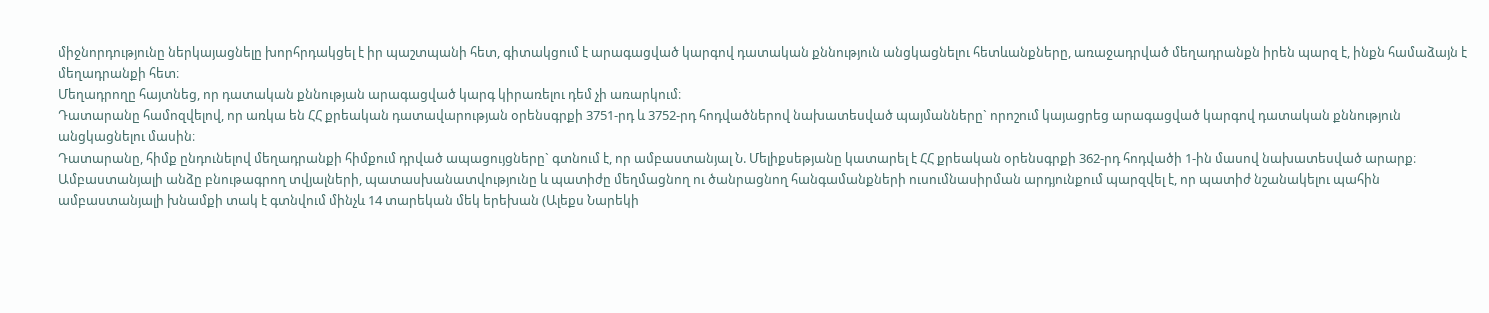միջնորդությունը ներկայացնելը խորհրդակցել է իր պաշտպանի հետ, գիտակցում է արագացված կարգով դատական քննություն անցկացնելու հետևանքները, առաջադրված մեղադրանքն իրեն պարզ է, ինքն համաձայն է մեղադրանքի հետ։
Մեղադրողը հայտնեց, որ դատական քննության արագացված կարգ կիրառելու դեմ չի առարկում։
Դատարանը համոզվելով, որ առկա են ՀՀ քրեական դատավարության օրենսգրքի 3751-րդ և 3752-րդ հոդվածներով նախատեսված պայմանները` որոշում կայացրեց արագացված կարգով դատական քննություն անցկացնելու մասին։
Դատարանը, հիմք ընդունելով մեղադրանքի հիմքում դրված ապացույցները` գտնում է, որ ամբաստանյալ Ն. Մելիքսեթյանը կատարել է ՀՀ քրեական օրենսգրքի 362-րդ հոդվածի 1-ին մասով նախատեսված արարք։
Ամբաստանյալի անձը բնութագրող տվյալների, պատասխանատվությունը և պատիժը մեղմացնող ու ծանրացնող հանգամանքների ուսումնասիրման արդյունքում պարզվել է, որ պատիժ նշանակելու պահին ամբաստանյալի խնամքի տակ է գտնվում մինչև 14 տարեկան մեկ երեխան (Ալեքս Նարեկի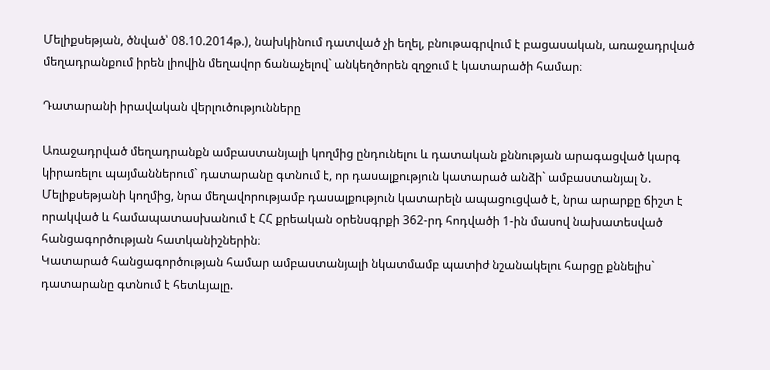Մելիքսեթյան, ծնված՝ 08.10.2014թ.), նախկինում դատված չի եղել, բնութագրվում է բացասական, առաջադրված մեղադրանքում իրեն լիովին մեղավոր ճանաչելով` անկեղծորեն զղջում է կատարածի համար։

Դատարանի իրավական վերլուծությունները

Առաջադրված մեղադրանքն ամբաստանյալի կողմից ընդունելու և դատական քննության արագացված կարգ կիրառելու պայմաններում` դատարանը գտնում է, որ դասալքություն կատարած անձի` ամբաստանյալ Ն. Մելիքսեթյանի կողմից, նրա մեղավորությամբ դասալքություն կատարելն ապացուցված է, նրա արարքը ճիշտ է որակված և համապատասխանում է ՀՀ քրեական օրենսգրքի 362-րդ հոդվածի 1-ին մասով նախատեսված հանցագործության հատկանիշներին։
Կատարած հանցագործության համար ամբաստանյալի նկատմամբ պատիժ նշանակելու հարցը քննելիս` դատարանը գտնում է հետևյալը.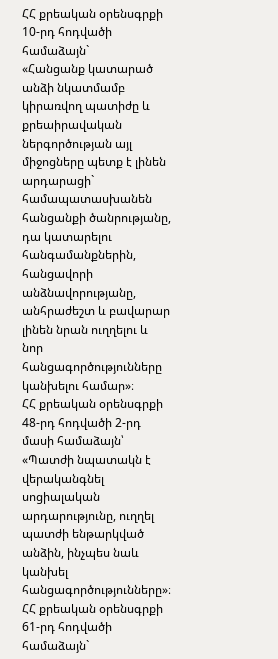ՀՀ քրեական օրենսգրքի 10-րդ հոդվածի համաձայն`
«Հանցանք կատարած անձի նկատմամբ կիրառվող պատիժը և քրեաիրավական ներգործության այլ միջոցները պետք է լինեն արդարացի` համապատասխանեն հանցանքի ծանրությանը, դա կատարելու հանգամանքներին, հանցավորի անձնավորությանը, անհրաժեշտ և բավարար լինեն նրան ուղղելու և նոր հանցագործությունները կանխելու համար»։
ՀՀ քրեական օրենսգրքի 48-րդ հոդվածի 2-րդ մասի համաձայն՝
«Պատժի նպատակն է վերականգնել սոցիալական արդարությունը, ուղղել պատժի ենթարկված անձին, ինչպես նաև կանխել հանցագործությունները»։
ՀՀ քրեական օրենսգրքի 61-րդ հոդվածի համաձայն`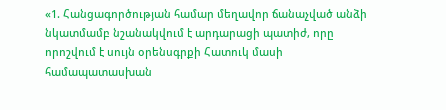«1. Հանցագործության համար մեղավոր ճանաչված անձի նկատմամբ նշանակվում է արդարացի պատիժ, որը որոշվում է սույն օրենսգրքի Հատուկ մասի համապատասխան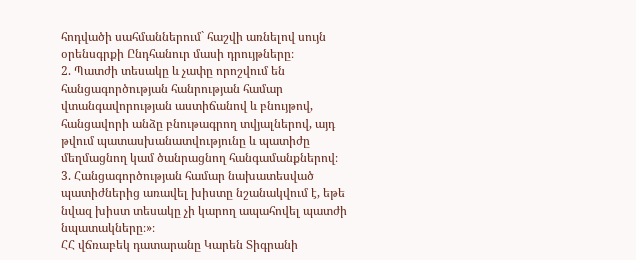հոդվածի սահմաններում` հաշվի առնելով սույն օրենսգրքի Ընդհանուր մասի դրույթները։
2. Պատժի տեսակը և չափը որոշվում են հանցագործության հանրության համար վտանգավորության աստիճանով և բնույթով, հանցավորի անձը բնութագրող տվյալներով, այդ թվում պատասխանատվությունը և պատիժը մեղմացնող կամ ծանրացնող հանգամանքներով։
3. Հանցագործության համար նախատեսված պատիժներից առավել խիստը նշանակվում է, եթե նվազ խիստ տեսակը չի կարող ապահովել պատժի նպատակները։»։
ՀՀ վճռաբեկ դատարանը Կարեն Տիգրանի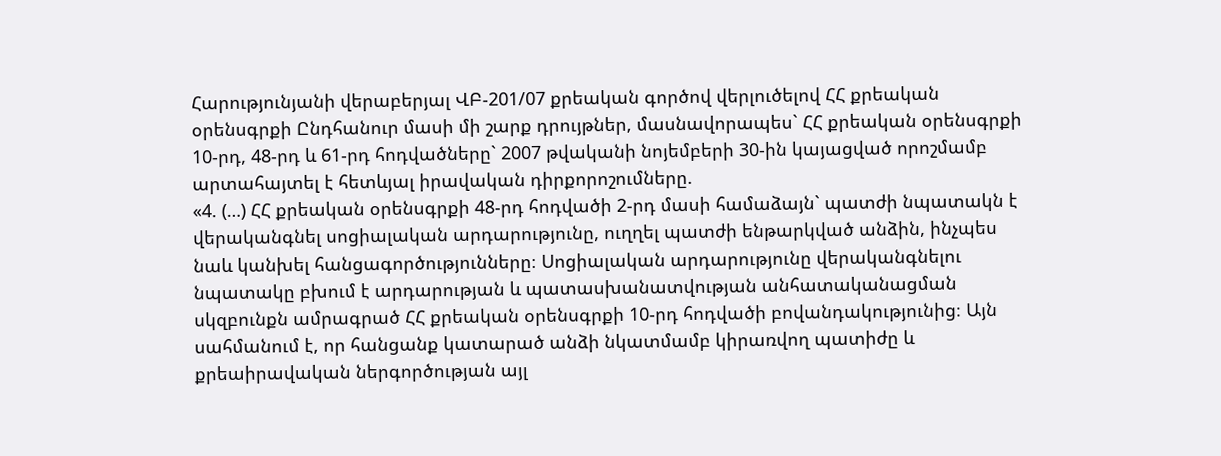Հարությունյանի վերաբերյալ ՎԲ-201/07 քրեական գործով վերլուծելով ՀՀ քրեական օրենսգրքի Ընդհանուր մասի մի շարք դրույթներ, մասնավորապես` ՀՀ քրեական օրենսգրքի 10-րդ, 48-րդ և 61-րդ հոդվածները` 2007 թվականի նոյեմբերի 30-ին կայացված որոշմամբ արտահայտել է հետևյալ իրավական դիրքորոշումները.
«4. (…) ՀՀ քրեական օրենսգրքի 48-րդ հոդվածի 2-րդ մասի համաձայն` պատժի նպատակն է վերականգնել սոցիալական արդարությունը, ուղղել պատժի ենթարկված անձին, ինչպես նաև կանխել հանցագործությունները։ Սոցիալական արդարությունը վերականգնելու նպատակը բխում է արդարության և պատասխանատվության անհատականացման սկզբունքն ամրագրած ՀՀ քրեական օրենսգրքի 10-րդ հոդվածի բովանդակությունից։ Այն սահմանում է, որ հանցանք կատարած անձի նկատմամբ կիրառվող պատիժը և քրեաիրավական ներգործության այլ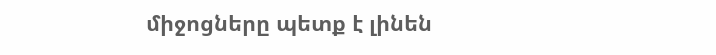միջոցները պետք է լինեն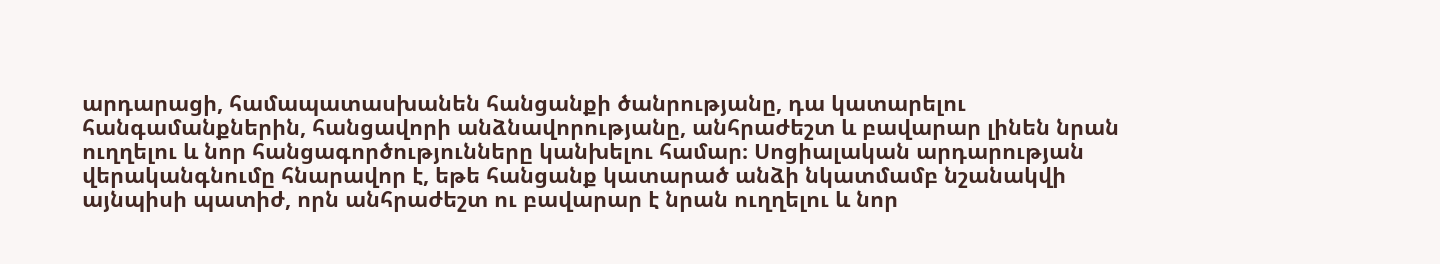արդարացի, համապատասխանեն հանցանքի ծանրությանը, դա կատարելու հանգամանքներին, հանցավորի անձնավորությանը, անհրաժեշտ և բավարար լինեն նրան ուղղելու և նոր հանցագործությունները կանխելու համար։ Սոցիալական արդարության վերականգնումը հնարավոր է, եթե հանցանք կատարած անձի նկատմամբ նշանակվի այնպիսի պատիժ, որն անհրաժեշտ ու բավարար է նրան ուղղելու և նոր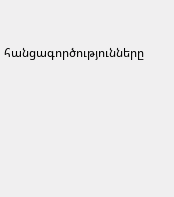հանցագործությունները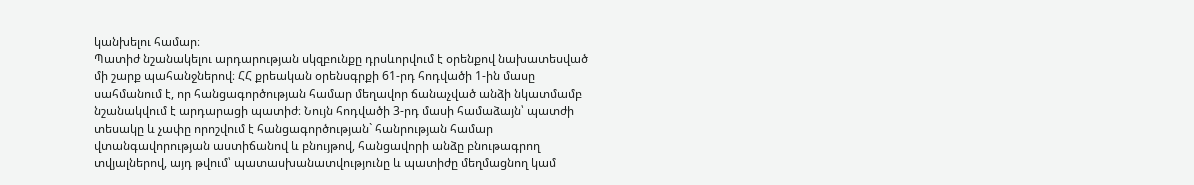կանխելու համար։
Պատիժ նշանակելու արդարության սկզբունքը դրսևորվում է օրենքով նախատեսված մի շարք պահանջներով։ ՀՀ քրեական օրենսգրքի 61-րդ հոդվածի 1-ին մասը սահմանում է, որ հանցագործության համար մեղավոր ճանաչված անձի նկատմամբ նշանակվում է արդարացի պատիժ։ Նույն հոդվածի 3-րդ մասի համաձայն՝ պատժի տեսակը և չափը որոշվում է հանցագործության` հանրության համար վտանգավորության աստիճանով և բնույթով, հանցավորի անձը բնութագրող տվյալներով, այդ թվում՝ պատասխանատվությունը և պատիժը մեղմացնող կամ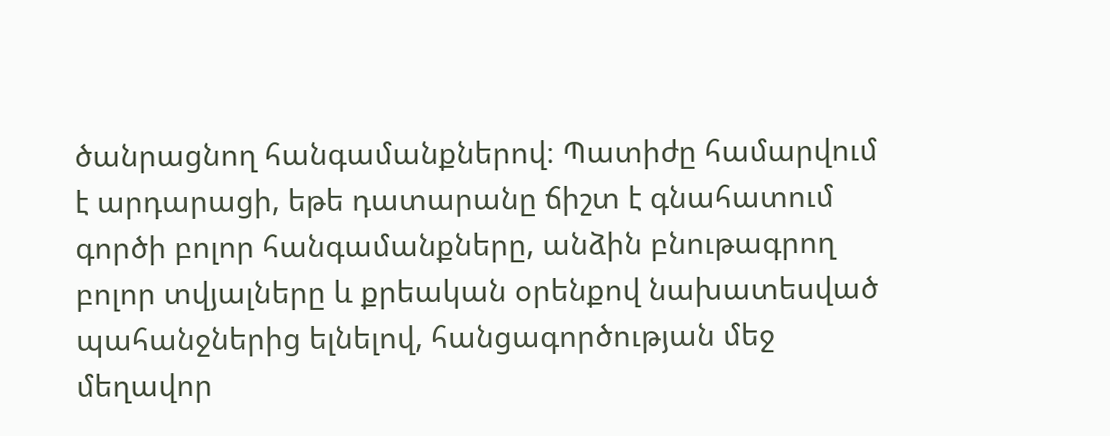ծանրացնող հանգամանքներով։ Պատիժը համարվում է արդարացի, եթե դատարանը ճիշտ է գնահատում գործի բոլոր հանգամանքները, անձին բնութագրող բոլոր տվյալները և քրեական օրենքով նախատեսված պահանջներից ելնելով, հանցագործության մեջ մեղավոր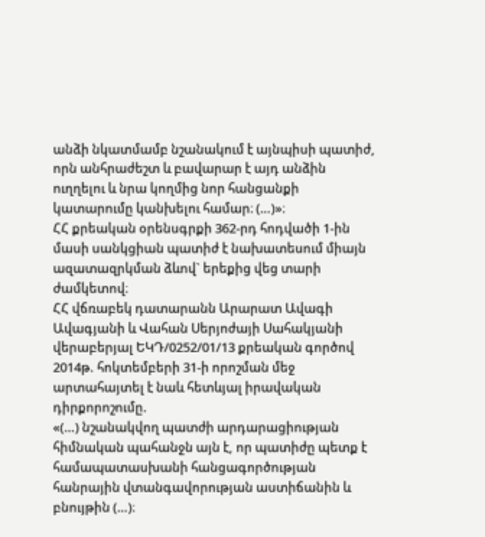անձի նկատմամբ նշանակում է այնպիսի պատիժ, որն անհրաժեշտ և բավարար է այդ անձին ուղղելու և նրա կողմից նոր հանցանքի կատարումը կանխելու համար։ (…)»։
ՀՀ քրեական օրենսգրքի 362-րդ հոդվածի 1-ին մասի սանկցիան պատիժ է նախատեսում միայն ազատազրկման ձևով` երեքից վեց տարի ժամկետով։
ՀՀ վճռաբեկ դատարանն Արարատ Ավագի Ավագյանի և Վահան Սերյոժայի Սահակյանի վերաբերյալ ԵԿԴ/0252/01/13 քրեական գործով 2014թ. հոկտեմբերի 31-ի որոշման մեջ արտահայտել է նաև հետևյալ իրավական դիրքորոշումը.
«(…) նշանակվող պատժի արդարացիության հիմնական պահանջն այն է, որ պատիժը պետք է համապատասխանի հանցագործության հանրային վտանգավորության աստիճանին և բնույթին (…)։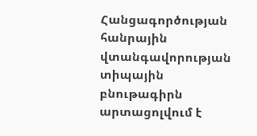Հանցագործության հանրային վտանգավորության տիպային բնութագիրն արտացոլվում է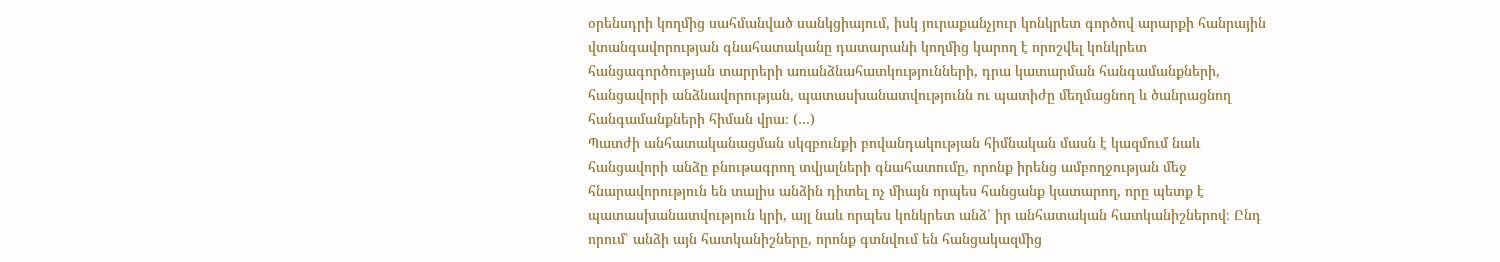օրենսդրի կողմից սահմանված սանկցիայում, իսկ յուրաքանչյուր կոնկրետ գործով արարքի հանրային վտանգավորության գնահատականը դատարանի կողմից կարող է որոշվել կոնկրետ հանցագործության տարրերի առանձնահատկությունների, դրա կատարման հանգամանքների, հանցավորի անձնավորության, պատասխանատվությունն ու պատիժը մեղմացնող և ծանրացնող հանգամանքների հիման վրա։ (…)
Պատժի անհատականացման սկզբունքի բովանդակության հիմնական մասն է կազմում նաև հանցավորի անձը բնութագրող տվյալների գնահատումը, որոնք իրենց ամբողջության մեջ հնարավորություն են տալիս անձին դիտել ոչ միայն որպես հանցանք կատարող, որը պետք է պատասխանատվություն կրի, այլ նաև որպես կոնկրետ անձ՝ իր անհատական հատկանիշներով։ Ընդ որում՝ անձի այն հատկանիշները, որոնք գտնվում են հանցակազմից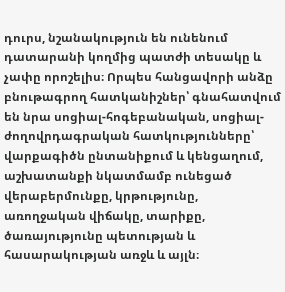դուրս, նշանակություն են ունենում դատարանի կողմից պատժի տեսակը և չափը որոշելիս։ Որպես հանցավորի անձը բնութագրող հատկանիշներ՝ գնահատվում են նրա սոցիալ-հոգեբանական, սոցիալ-ժողովրդագրական հատկությունները՝ վարքագիծն ընտանիքում և կենցաղում, աշխատանքի նկատմամբ ունեցած վերաբերմունքը, կրթությունը, առողջական վիճակը, տարիքը, ծառայությունը պետության և հասարակության առջև և այլն։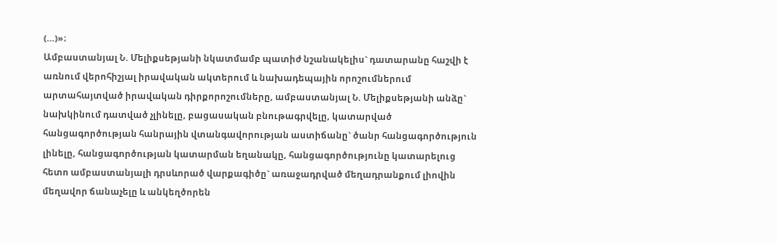(…)»։
Ամբաստանյալ Ն. Մելիքսեթյանի նկատմամբ պատիժ նշանակելիս` դատարանը հաշվի է առնում վերոհիշյալ իրավական ակտերում և նախադեպային որոշումներում արտահայտված իրավական դիրքորոշումները, ամբաստանյալ Ն. Մելիքսեթյանի անձը` նախկինում դատված չլինելը, բացասական բնութագրվելը, կատարված հանցագործության հանրային վտանգավորության աստիճանը` ծանր հանցագործություն լինելը, հանցագործության կատարման եղանակը, հանցագործությունը կատարելուց հետո ամբաստանյալի դրսևորած վարքագիծը` առաջադրված մեղադրանքում լիովին մեղավոր ճանաչելը և անկեղծորեն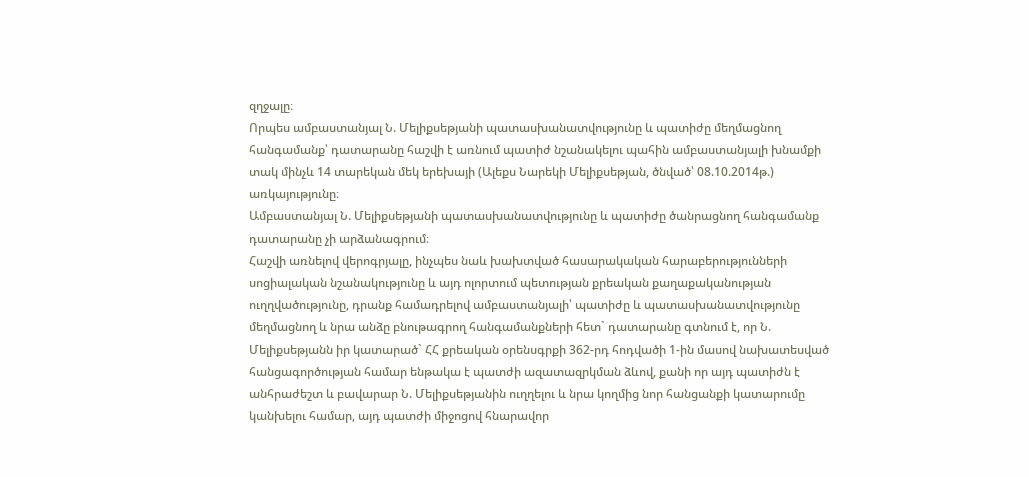զղջալը։
Որպես ամբաստանյալ Ն. Մելիքսեթյանի պատասխանատվությունը և պատիժը մեղմացնող հանգամանք՝ դատարանը հաշվի է առնում պատիժ նշանակելու պահին ամբաստանյալի խնամքի տակ մինչև 14 տարեկան մեկ երեխայի (Ալեքս Նարեկի Մելիքսեթյան, ծնված՝ 08.10.2014թ.) առկայությունը։
Ամբաստանյալ Ն. Մելիքսեթյանի պատասխանատվությունը և պատիժը ծանրացնող հանգամանք դատարանը չի արձանագրում։
Հաշվի առնելով վերոգրյալը, ինչպես նաև խախտված հասարակական հարաբերությունների սոցիալական նշանակությունը և այդ ոլորտում պետության քրեական քաղաքականության ուղղվածությունը, դրանք համադրելով ամբաստանյալի՝ պատիժը և պատասխանատվությունը մեղմացնող և նրա անձը բնութագրող հանգամանքների հետ` դատարանը գտնում է, որ Ն. Մելիքսեթյանն իր կատարած` ՀՀ քրեական օրենսգրքի 362-րդ հոդվածի 1-ին մասով նախատեսված հանցագործության համար ենթակա է պատժի ազատազրկման ձևով, քանի որ այդ պատիժն է անհրաժեշտ և բավարար Ն. Մելիքսեթյանին ուղղելու և նրա կողմից նոր հանցանքի կատարումը կանխելու համար, այդ պատժի միջոցով հնարավոր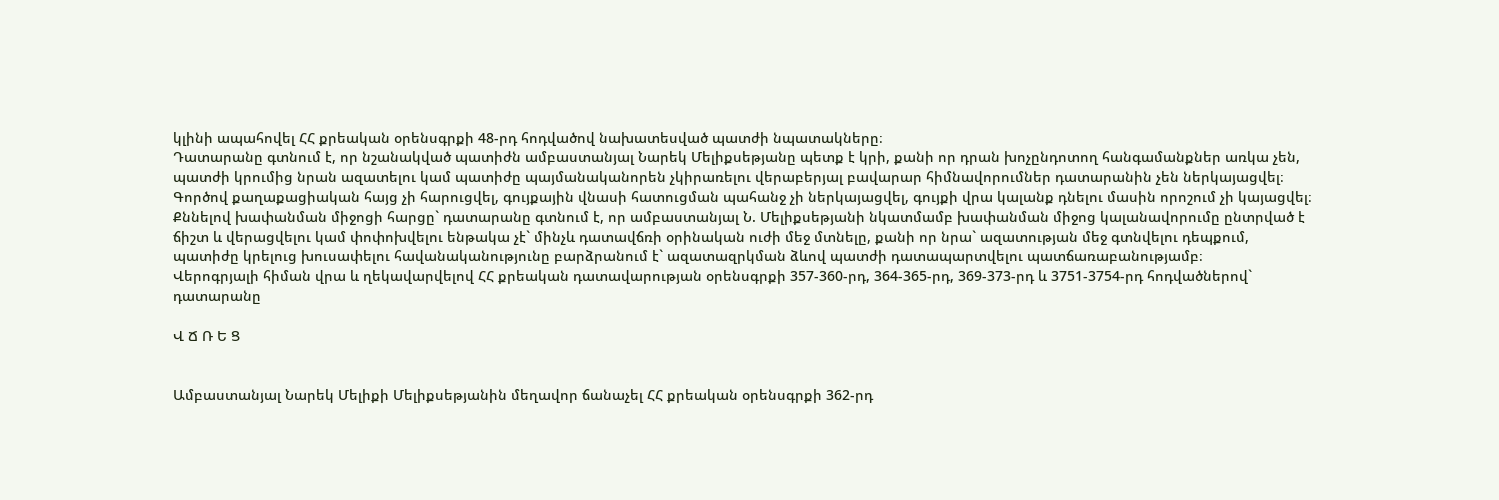կլինի ապահովել ՀՀ քրեական օրենսգրքի 48-րդ հոդվածով նախատեսված պատժի նպատակները։
Դատարանը գտնում է, որ նշանակված պատիժն ամբաստանյալ Նարեկ Մելիքսեթյանը պետք է կրի, քանի որ դրան խոչընդոտող հանգամանքներ առկա չեն, պատժի կրումից նրան ազատելու կամ պատիժը պայմանականորեն չկիրառելու վերաբերյալ բավարար հիմնավորումներ դատարանին չեն ներկայացվել։
Գործով քաղաքացիական հայց չի հարուցվել, գույքային վնասի հատուցման պահանջ չի ներկայացվել, գույքի վրա կալանք դնելու մասին որոշում չի կայացվել։
Քննելով խափանման միջոցի հարցը` դատարանը գտնում է, որ ամբաստանյալ Ն. Մելիքսեթյանի նկատմամբ խափանման միջոց կալանավորումը ընտրված է ճիշտ և վերացվելու կամ փոփոխվելու ենթակա չէ` մինչև դատավճռի օրինական ուժի մեջ մտնելը, քանի որ նրա` ազատության մեջ գտնվելու դեպքում, պատիժը կրելուց խուսափելու հավանականությունը բարձրանում է` ազատազրկման ձևով պատժի դատապարտվելու պատճառաբանությամբ։
Վերոգրյալի հիման վրա և ղեկավարվելով ՀՀ քրեական դատավարության օրենսգրքի 357-360-րդ, 364-365-րդ, 369-373-րդ և 3751-3754-րդ հոդվածներով` դատարանը

Վ Ճ Ռ Ե Ց


Ամբաստանյալ Նարեկ Մելիքի Մելիքսեթյանին մեղավոր ճանաչել ՀՀ քրեական օրենսգրքի 362-րդ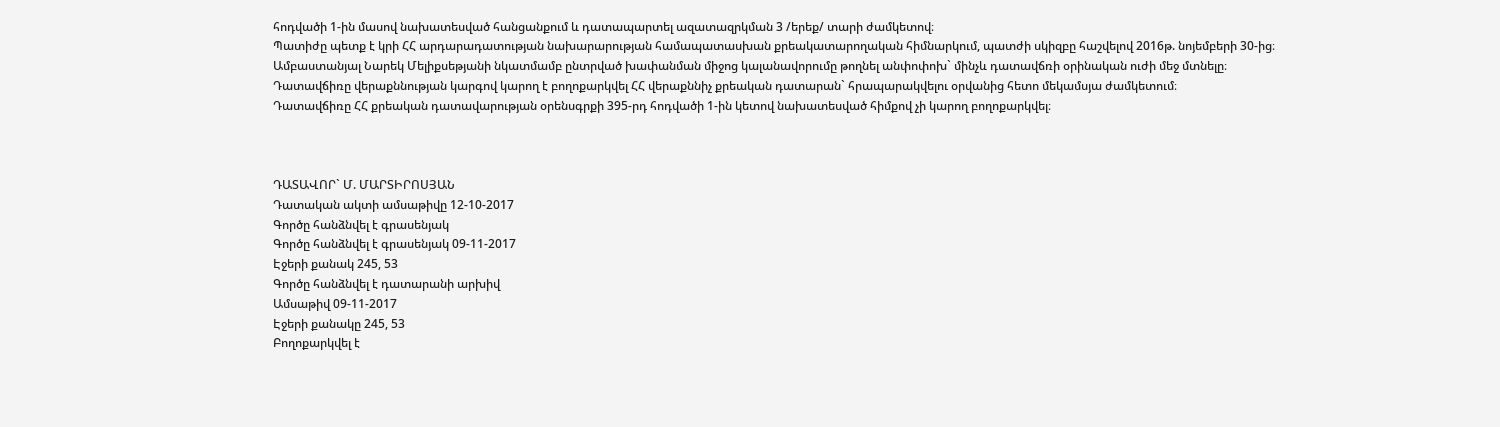հոդվածի 1-ին մասով նախատեսված հանցանքում և դատապարտել ազատազրկման 3 /երեք/ տարի ժամկետով։
Պատիժը պետք է կրի ՀՀ արդարադատության նախարարության համապատասխան քրեակատարողական հիմնարկում, պատժի սկիզբը հաշվելով 2016թ. նոյեմբերի 30-ից։
Ամբաստանյալ Նարեկ Մելիքսեթյանի նկատմամբ ընտրված խափանման միջոց կալանավորումը թողնել անփոփոխ` մինչև դատավճռի օրինական ուժի մեջ մտնելը։
Դատավճիռը վերաքննության կարգով կարող է բողոքարկվել ՀՀ վերաքննիչ քրեական դատարան` հրապարակվելու օրվանից հետո մեկամսյա ժամկետում։
Դատավճիռը ՀՀ քրեական դատավարության օրենսգրքի 395-րդ հոդվածի 1-ին կետով նախատեսված հիմքով չի կարող բողոքարկվել։



ԴԱՏԱՎՈՐ` Մ. ՄԱՐՏԻՐՈՍՅԱՆ
Դատական ակտի ամսաթիվը 12-10-2017
Գործը հանձնվել է գրասենյակ
Գործը հանձնվել է գրասենյակ 09-11-2017
Էջերի քանակ 245, 53
Գործը հանձնվել է դատարանի արխիվ
Ամսաթիվ 09-11-2017
Էջերի քանակը 245, 53
Բողոքարկվել է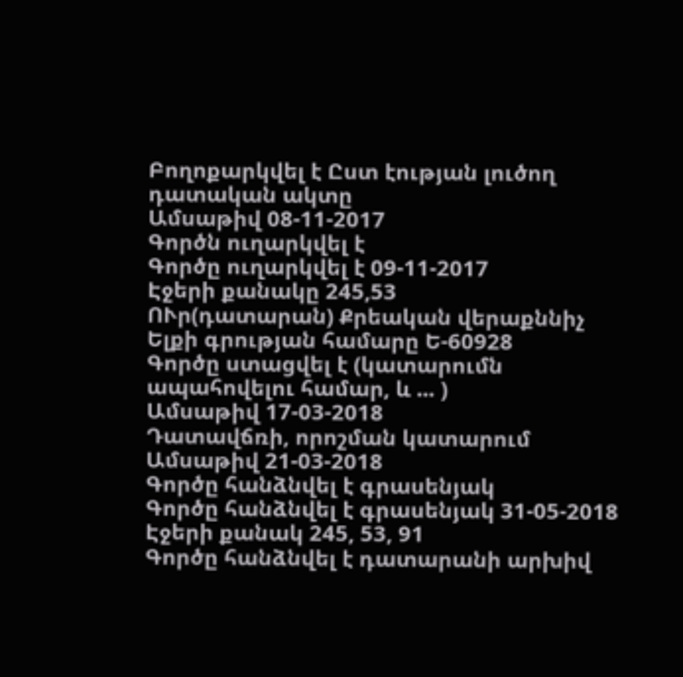Բողոքարկվել է Ըստ էության լուծող դատական ակտը
Ամսաթիվ 08-11-2017
Գործն ուղարկվել է
Գործը ուղարկվել է 09-11-2017
Էջերի քանակը 245,53
ՈՒր(դատարան) Քրեական վերաքննիչ
Ելքի գրության համարը Ե-60928
Գործը ստացվել է (կատարումն ապահովելու համար, և ... )
Ամսաթիվ 17-03-2018
Դատավճռի, որոշման կատարում
Ամսաթիվ 21-03-2018
Գործը հանձնվել է գրասենյակ
Գործը հանձնվել է գրասենյակ 31-05-2018
Էջերի քանակ 245, 53, 91
Գործը հանձնվել է դատարանի արխիվ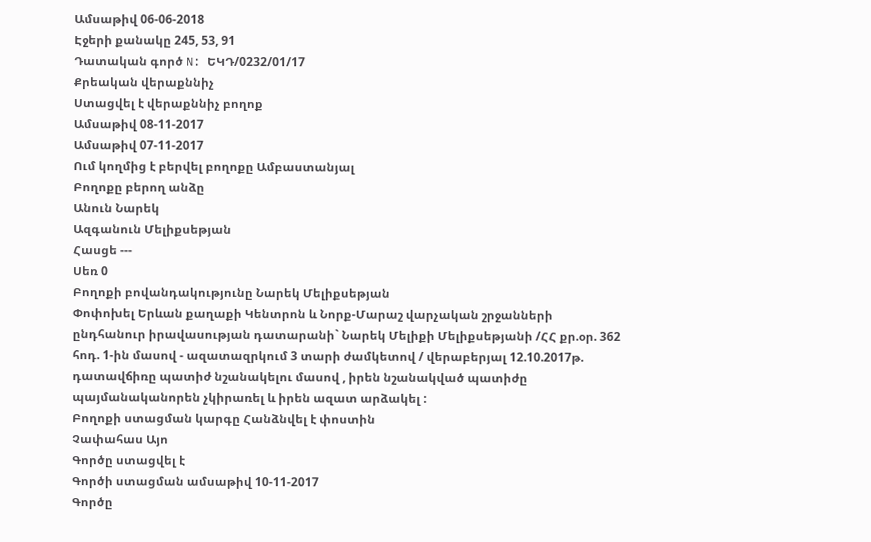Ամսաթիվ 06-06-2018
Էջերի քանակը 245, 53, 91
Դատական գործ N: ԵԿԴ/0232/01/17
Քրեական վերաքննիչ
Ստացվել է վերաքննիչ բողոք
Ամսաթիվ 08-11-2017
Ամսաթիվ 07-11-2017
Ում կողմից է բերվել բողոքը Ամբաստանյալ
Բողոքը բերող անձը
Անուն Նարեկ
Ազգանուն Մելիքսեթյան
Հասցե ---
Սեռ 0
Բողոքի բովանդակությունը Նարեկ Մելիքսեթյան
Փոփոխել Երևան քաղաքի Կենտրոն և Նորք-Մարաշ վարչական շրջանների ընդհանուր իրավասության դատարանի` Նարեկ Մելիքի Մելիքսեթյանի /ՀՀ քր.օր. 362 հոդ. 1-ին մասով - ազատազրկում 3 տարի ժամկետով / վերաբերյալ 12.10.2017թ. դատավճիռը պատիժ նշանակելու մասով , իրեն նշանակված պատիժը պայմանականորեն չկիրառել և իրեն ազատ արձակել :
Բողոքի ստացման կարգը Հանձնվել է փոստին
Չափահաս Այո
Գործը ստացվել է
Գործի ստացման ամսաթիվ 10-11-2017
Գործը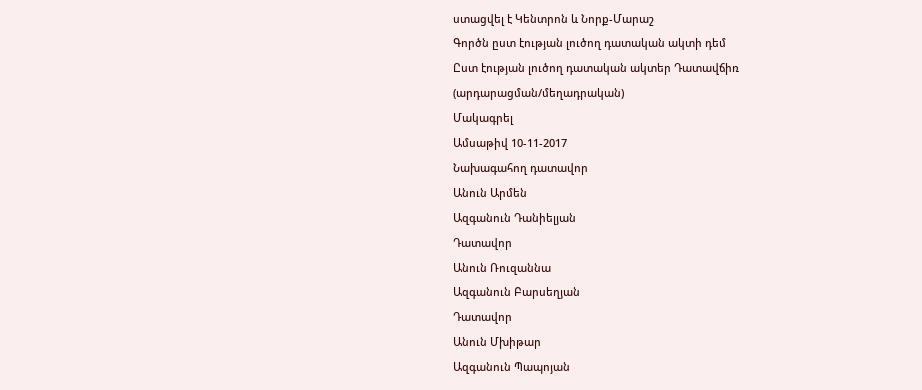ստացվել է Կենտրոն և Նորք-Մարաշ
Գործն ըստ էության լուծող դատական ակտի դեմ
Ըստ էության լուծող դատական ակտեր Դատավճիռ (արդարացման/մեղադրական)
Մակագրել
Ամսաթիվ 10-11-2017
Նախագահող դատավոր
Անուն Արմեն
Ազգանուն Դանիելյան
Դատավոր
Անուն Ռուզաննա
Ազգանուն Բարսեղյան
Դատավոր
Անուն Մխիթար
Ազգանուն Պապոյան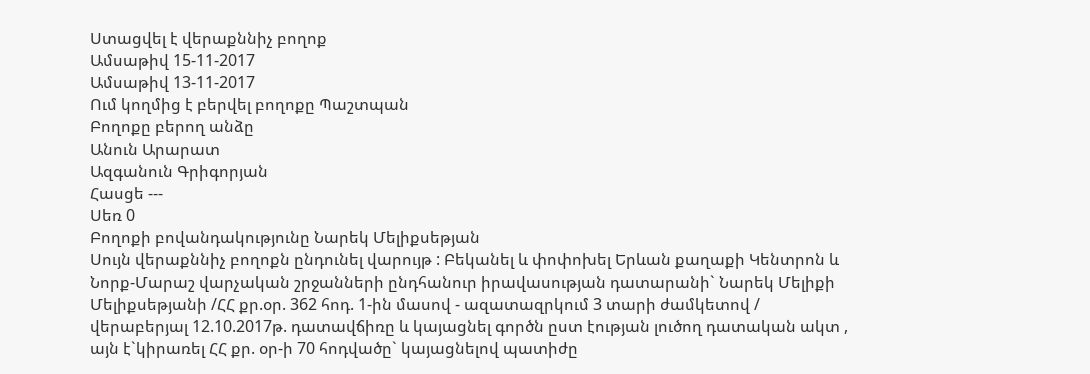Ստացվել է վերաքննիչ բողոք
Ամսաթիվ 15-11-2017
Ամսաթիվ 13-11-2017
Ում կողմից է բերվել բողոքը Պաշտպան
Բողոքը բերող անձը
Անուն Արարատ
Ազգանուն Գրիգորյան
Հասցե ---
Սեռ 0
Բողոքի բովանդակությունը Նարեկ Մելիքսեթյան
Սույն վերաքննիչ բողոքն ընդունել վարույթ : Բեկանել և փոփոխել Երևան քաղաքի Կենտրոն և Նորք-Մարաշ վարչական շրջանների ընդհանուր իրավասության դատարանի` Նարեկ Մելիքի Մելիքսեթյանի /ՀՀ քր.օր. 362 հոդ. 1-ին մասով - ազատազրկում 3 տարի ժամկետով / վերաբերյալ 12.10.2017թ. դատավճիռը և կայացնել գործն ըստ էության լուծող դատական ակտ , այն է`կիրառել ՀՀ քր. օր-ի 70 հոդվածը` կայացնելով պատիժը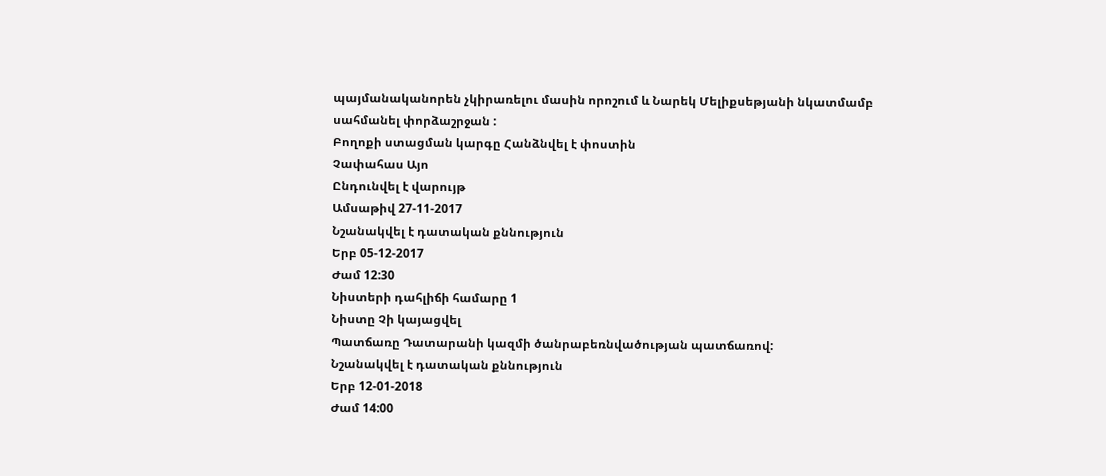պայմանականորեն չկիրառելու մասին որոշում և Նարեկ Մելիքսեթյանի նկատմամբ սահմանել փորձաշրջան :
Բողոքի ստացման կարգը Հանձնվել է փոստին
Չափահաս Այո
Ընդունվել է վարույթ
Ամսաթիվ 27-11-2017
Նշանակվել է դատական քննություն
Երբ 05-12-2017
Ժամ 12:30
Նիստերի դահլիճի համարը 1
Նիստը Չի կայացվել
Պատճառը Դատարանի կազմի ծանրաբեռնվածության պատճառով:
Նշանակվել է դատական քննություն
Երբ 12-01-2018
Ժամ 14:00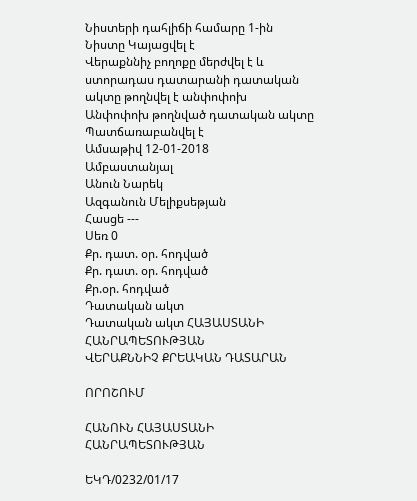Նիստերի դահլիճի համարը 1-ին
Նիստը Կայացվել է
Վերաքննիչ բողոքը մերժվել է և ստորադաս դատարանի դատական ակտը թողնվել է անփոփոխ
Անփոփոխ թողնված դատական ակտը Պատճառաբանվել է
Ամսաթիվ 12-01-2018
Ամբաստանյալ
Անուն Նարեկ
Ազգանուն Մելիքսեթյան
Հասցե ---
Սեռ 0
Քր. դատ. օր. հոդված
Քր. դատ. օր. հոդված
Քր.օր. հոդված
Դատական ակտ
Դատական ակտ ՀԱՅԱՍՏԱՆԻ ՀԱՆՐԱՊԵՏՈՒԹՅԱՆ
ՎԵՐԱՔՆՆԻՉ ՔՐԵԱԿԱՆ ԴԱՏԱՐԱՆ

ՈՐՈՇՈՒՄ

ՀԱՆՈՒՆ ՀԱՅԱՍՏԱՆԻ ՀԱՆՐԱՊԵՏՈՒԹՅԱՆ

ԵԿԴ/0232/01/17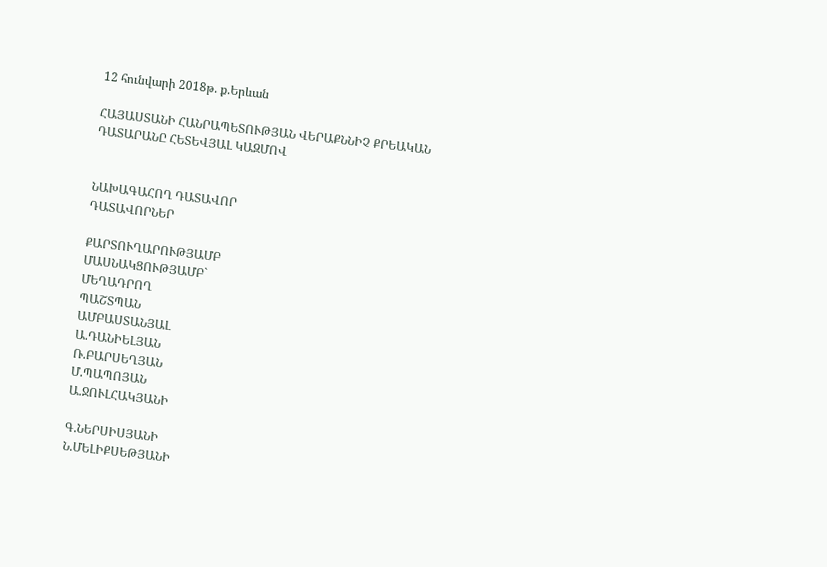12 հունվարի 2018թ. ք.Երևան

ՀԱՅԱՍՏԱՆԻ ՀԱՆՐԱՊԵՏՈՒԹՅԱՆ ՎԵՐԱՔՆՆԻՉ ՔՐԵԱԿԱՆ
ԴԱՏԱՐԱՆԸ ՀԵՏԵՎՅԱԼ ԿԱԶՄՈՎ


ՆԱԽԱԳԱՀՈՂ ԴԱՏԱՎՈՐ
ԴԱՏԱՎՈՐՆԵՐ

ՔԱՐՏՈՒՂԱՐՈՒԹՅԱՄԲ
ՄԱՍՆԱԿՑՈՒԹՅԱՄԲ`
ՄԵՂԱԴՐՈՂ
ՊԱՇՏՊԱՆ
ԱՄԲԱՍՏԱՆՅԱԼ
Ա.ԴԱՆԻԵԼՅԱՆ
Ռ.ԲԱՐՍԵՂՅԱՆ
Մ.ՊԱՊՈՅԱՆ
Ա.ՋՈՒԼՀԱԿՅԱՆԻ

Գ.ՆԵՐՍԻՍՅԱՆԻ
Ն.ՄԵԼԻՔՍԵԹՅԱՆԻ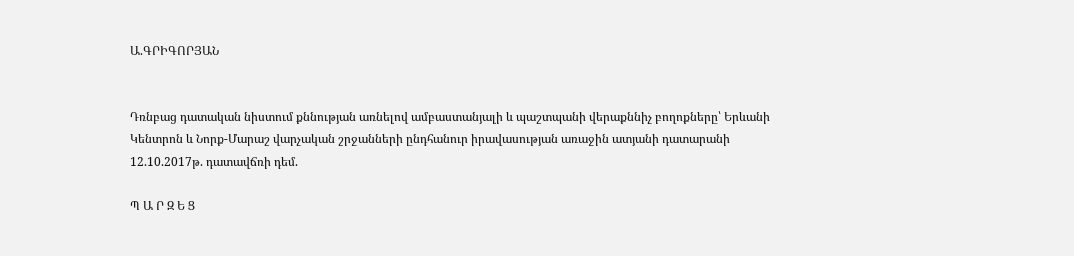Ա.ԳՐԻԳՈՐՅԱՆ


Դռնբաց դատական նիստում քննության առնելով ամբաստանյալի և պաշտպանի վերաքննիչ բողոքները՝ Երևանի Կենտրոն և Նորք-Մարաշ վարչական շրջանների ընդհանուր իրավասության առաջին ատյանի դատարանի 12.10.2017թ. դատավճռի դեմ.

Պ Ա Ր Զ Ե Ց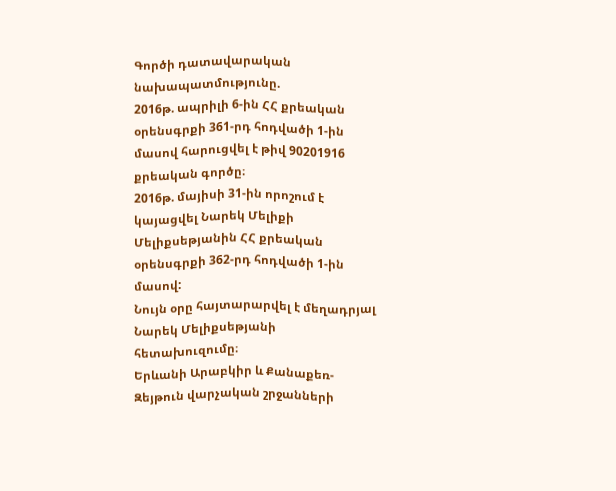Գործի դատավարական նախապատմությունը.
2016թ. ապրիլի 6-ին ՀՀ քրեական օրենսգրքի 361-րդ հոդվածի 1-ին մասով հարուցվել է թիվ 90201916 քրեական գործը։
2016թ. մայիսի 31-ին որոշում է կայացվել Նարեկ Մելիքի Մելիքսեթյանին ՀՀ քրեական օրենսգրքի 362-րդ հոդվածի 1-ին մասով:
Նույն օրը հայտարարվել է մեղադրյալ Նարեկ Մելիքսեթյանի հետախուզումը։
Երևանի Արաբկիր և Քանաքեռ-Զեյթուն վարչական շրջանների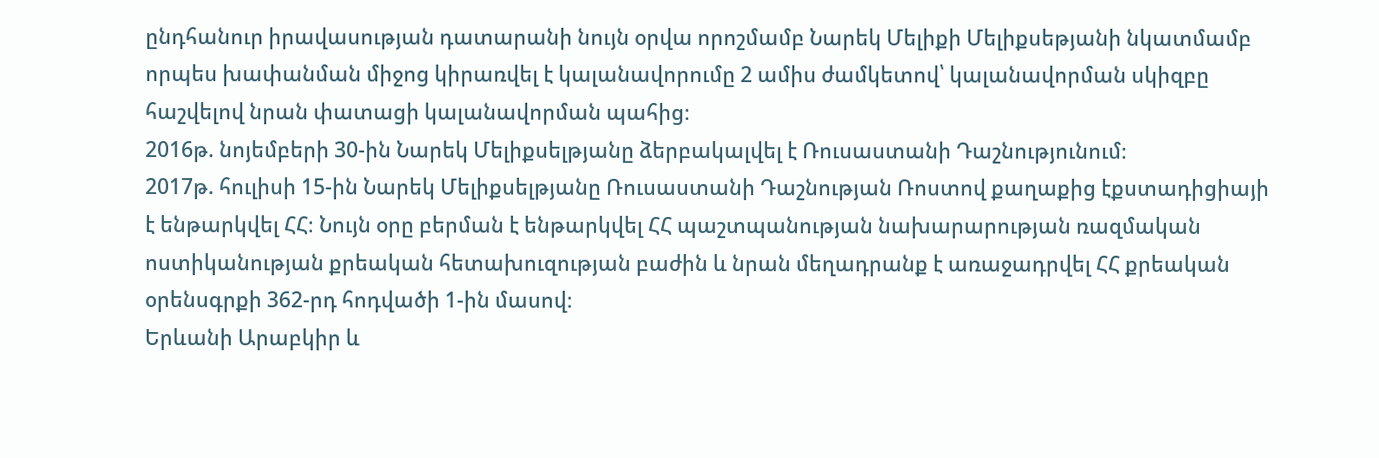ընդհանուր իրավասության դատարանի նույն օրվա որոշմամբ Նարեկ Մելիքի Մելիքսեթյանի նկատմամբ որպես խափանման միջոց կիրառվել է կալանավորումը 2 ամիս ժամկետով՝ կալանավորման սկիզբը հաշվելով նրան փատացի կալանավորման պահից։
2016թ. նոյեմբերի 30-ին Նարեկ Մելիքսելթյանը ձերբակալվել է Ռուսաստանի Դաշնությունում։
2017թ. հուլիսի 15-ին Նարեկ Մելիքսելթյանը Ռուսաստանի Դաշնության Ռոստով քաղաքից էքստադիցիայի է ենթարկվել ՀՀ։ Նույն օրը բերման է ենթարկվել ՀՀ պաշտպանության նախարարության ռազմական ոստիկանության քրեական հետախուզության բաժին և նրան մեղադրանք է առաջադրվել ՀՀ քրեական օրենսգրքի 362-րդ հոդվածի 1-ին մասով։
Երևանի Արաբկիր և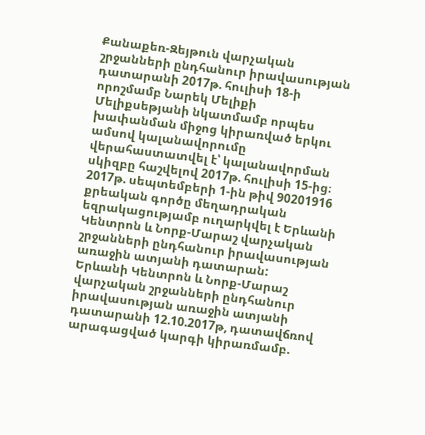Քանաքեռ-Զեյթուն վարչական շրջանների ընդհանուր իրավասության դատարանի 2017թ. հուլիսի 18-ի որոշմամբ Նարեկ Մելիքի Մելիքսեթյանի նկատմամբ որպես խափանման միջոց կիրառված երկու ամսով կալանավորումը վերահաստատվել է՝ կալանավորման սկիզբը հաշվելով 2017թ. հուլիսի 15-ից։
2017թ. սեպտեմբերի 1-ին թիվ 90201916 քրեական գործը մեղադրական եզրակացությամբ ուղարկվել է Երևանի Կենտրոն և Նորք-Մարաշ վարչական շրջանների ընդհանուր իրավասության առաջին ատյանի դատարան:
Երևանի Կենտրոն և Նորք-Մարաշ վարչական շրջանների ընդհանուր իրավասության առաջին ատյանի դատարանի 12.10.2017թ, դատավճռով արագացված կարգի կիրառմամբ.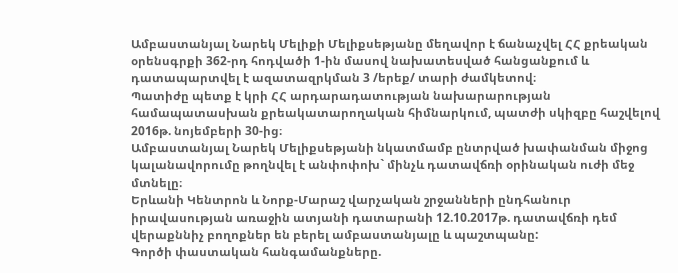Ամբաստանյալ Նարեկ Մելիքի Մելիքսեթյանը մեղավոր է ճանաչվել ՀՀ քրեական օրենսգրքի 362-րդ հոդվածի 1-ին մասով նախատեսված հանցանքում և դատապարտվել է ազատազրկման 3 /երեք/ տարի ժամկետով։
Պատիժը պետք է կրի ՀՀ արդարադատության նախարարության համապատասխան քրեակատարողական հիմնարկում, պատժի սկիզբը հաշվելով 2016թ. նոյեմբերի 30-ից։
Ամբաստանյալ Նարեկ Մելիքսեթյանի նկատմամբ ընտրված խափանման միջոց կալանավորումը թողնվել է անփոփոխ` մինչև դատավճռի օրինական ուժի մեջ մտնելը։
Երևանի Կենտրոն և Նորք-Մարաշ վարչական շրջանների ընդհանուր իրավասության առաջին ատյանի դատարանի 12.10.2017թ. դատավճռի դեմ վերաքննիչ բողոքներ են բերել ամբաստանյալը և պաշտպանը:
Գործի փաստական հանգամանքները.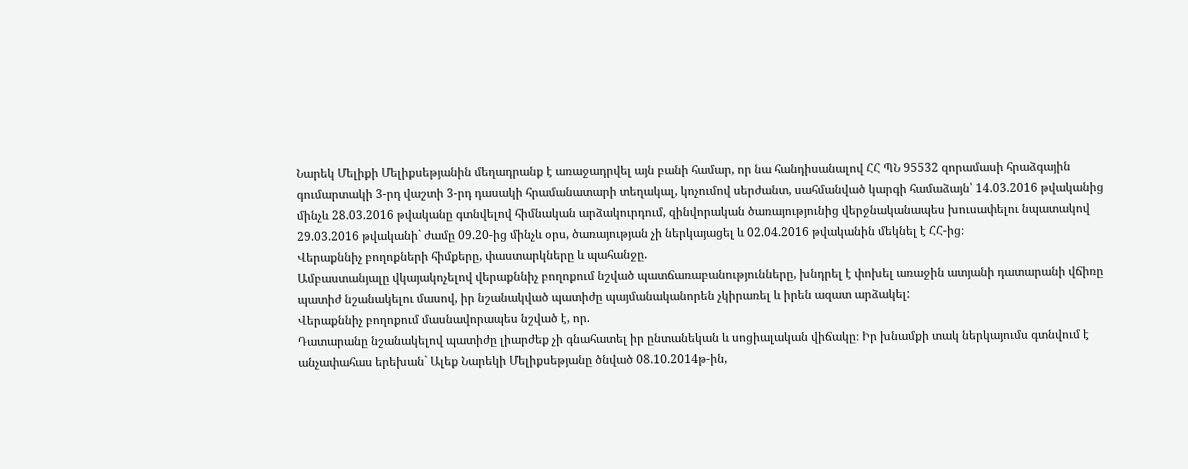Նարեկ Մելիքի Մելիքսեթյանին մեղադրանք է առաջադրվել այն բանի համար, որ նա հանդիսանալով ՀՀ ՊՆ 95532 զորամասի հրաձգային գումարտակի 3-րդ վաշտի 3-րդ դասակի հրամանատարի տեղակալ, կոչումով սերժանտ, սահմանված կարգի համաձայն՝ 14.03.2016 թվականից մինչև 28.03.2016 թվականը գտնվելով հիմնական արձակուրդում, զինվորական ծառայությունից վերջնականապես խուսափելու նպատակով 29.03.2016 թվականի` ժամը 09.20-ից մինչև օրս, ծառայության չի ներկայացել և 02.04.2016 թվականին մեկնել է ՀՀ-ից։
Վերաքննիչ բողոքների հիմքերը, փաստարկները և պահանջը.
Ամբաստանյալը վկայակոչելով վերաքննիչ բողոքում նշված պատճառաբանությունները, խնդրել է փոխել առաջին ատյանի դատարանի վճիռը պատիժ նշանակելու մասով, իր նշանակված պատիժը պայմանականորեն չկիրառել և իրեն ազատ արձակել:
Վերաքննիչ բողոքում մասնավորապես նշված է, որ.
Դատարանը նշանակելով պատիժը լիարժեք չի գնահատել իր ընտանեկան և սոցիալական վիճակը։ Իր խնամքի տակ ներկայումս գտնվում է անչափահաս երեխան` Ալեք Նարեկի Մելիքսեթյանը ծնված 08.10.2014թ-ին,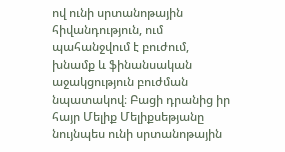ով ունի սրտանոթային հիվանդություն, ում պահանջվում է բուժում, խնամք և ֆինանսական աջակցություն բուժման նպատակով։ Բացի դրանից իր հայր Մելիք Մելիքսեթյանը նույնպես ունի սրտանոթային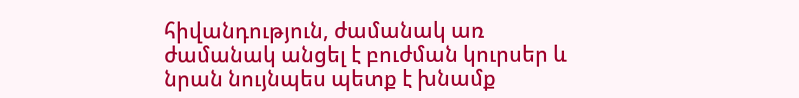հիվանդություն, ժամանակ առ ժամանակ անցել է բուժման կուրսեր և նրան նույնպես պետք է խնամք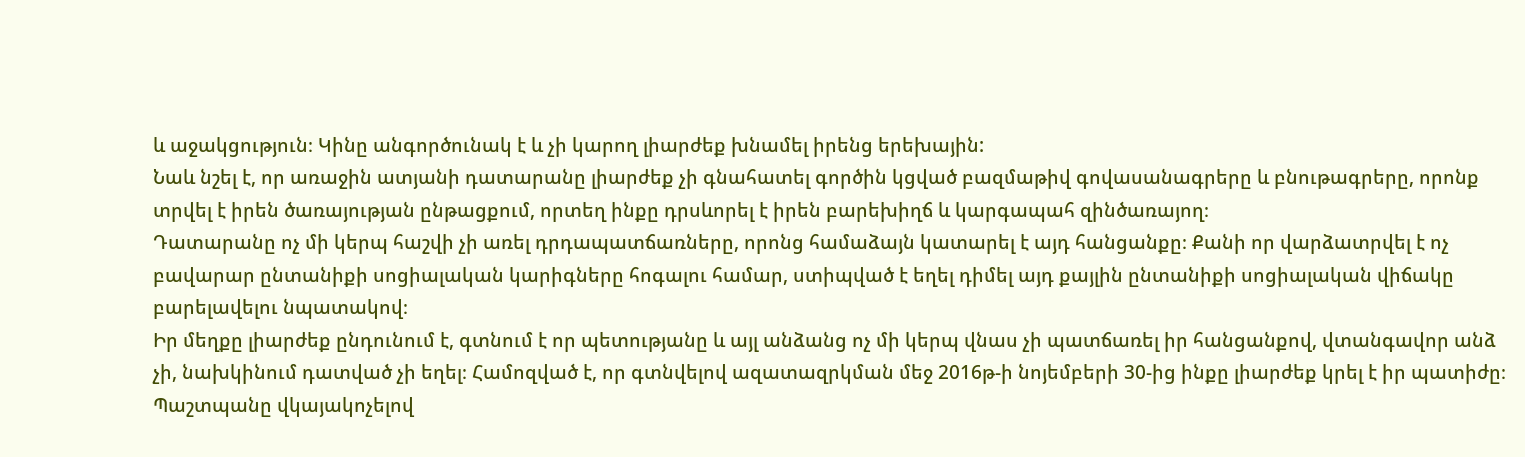և աջակցություն։ Կինը անգործունակ է և չի կարող լիարժեք խնամել իրենց երեխային:
Նաև նշել է, որ առաջին ատյանի դատարանը լիարժեք չի գնահատել գործին կցված բազմաթիվ գովասանագրերը և բնութագրերը, որոնք տրվել է իրեն ծառայության ընթացքում, որտեղ ինքը դրսևորել է իրեն բարեխիղճ և կարգապահ զինծառայող։
Դատարանը ոչ մի կերպ հաշվի չի առել դրդապատճառները, որոնց համաձայն կատարել է այդ հանցանքը։ Քանի որ վարձատրվել է ոչ բավարար ընտանիքի սոցիալական կարիգները հոգալու համար, ստիպված է եղել դիմել այդ քայլին ընտանիքի սոցիալական վիճակը բարելավելու նպատակով։
Իր մեղքը լիարժեք ընդունում է, գտնում է որ պետությանը և այլ անձանց ոչ մի կերպ վնաս չի պատճառել իր հանցանքով, վտանգավոր անձ չի, նախկինում դատված չի եղել։ Համոզված է, որ գտնվելով ազատազրկման մեջ 2016թ-ի նոյեմբերի 30-ից ինքը լիարժեք կրել է իր պատիժը։
Պաշտպանը վկայակոչելով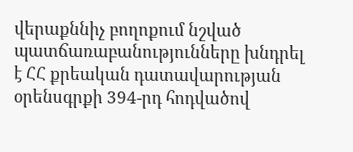վերաքննիչ բողոքում նշված պատճառաբանությունները խնդրել է ՀՀ քրեական դատավարության օրենսգրքի 394-րդ հոդվածով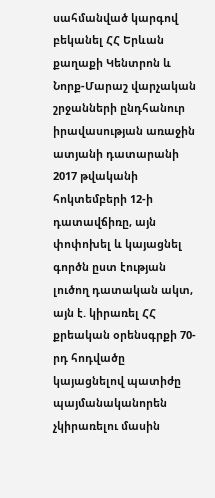սահմանված կարգով բեկանել ՀՀ Երևան քաղաքի Կենտրոն և Նորք-Մարաշ վարչական շրջանների ընդհանուր իրավասության առաջին ատյանի դատարանի 2017 թվականի հոկտեմբերի 12-ի դատավճիռը, այն փոփոխել և կայացնել գործն ըստ էության լուծող դատական ակտ, այն է. կիրառել ՀՀ քրեական օրենսգրքի 70-րդ հոդվածը կայացնելով պատիժը պայմանականորեն չկիրառելու մասին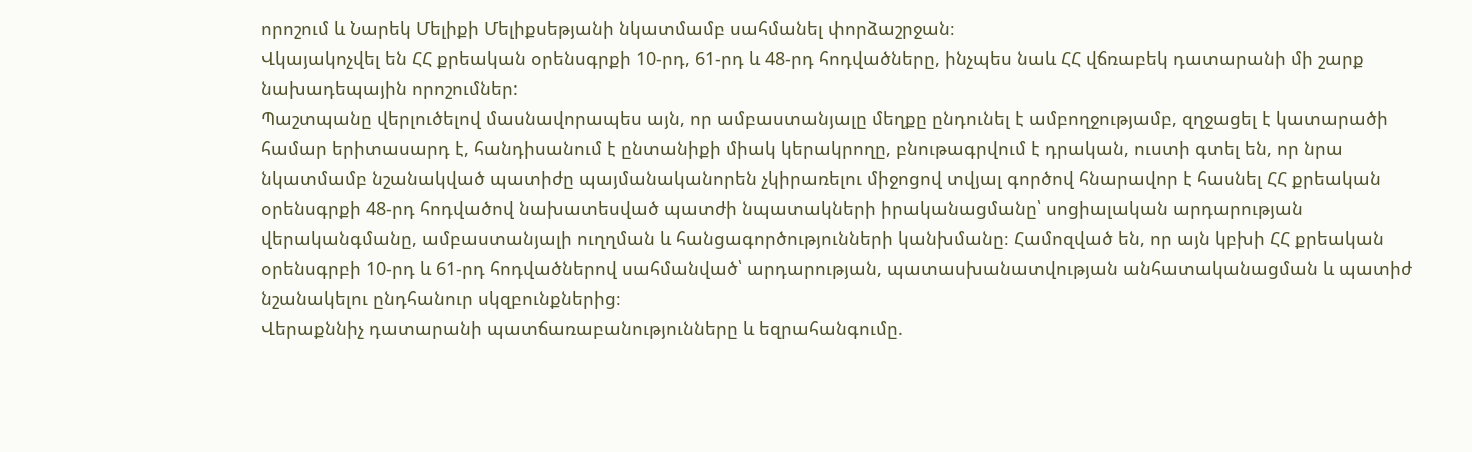որոշում և Նարեկ Մելիքի Մելիքսեթյանի նկատմամբ սահմանել փորձաշրջան։
Վկայակոչվել են ՀՀ քրեական օրենսգրքի 10-րդ, 61-րդ և 48-րդ հոդվածները, ինչպես նաև ՀՀ վճռաբեկ դատարանի մի շարք նախադեպային որոշումներ:
Պաշտպանը վերլուծելով մասնավորապես այն, որ ամբաստանյալը մեղքը ընդունել է ամբողջությամբ, զղջացել է կատարածի համար երիտասարդ է, հանդիսանում է ընտանիքի միակ կերակրողը, բնութագրվում է դրական, ուստի գտել են, որ նրա նկատմամբ նշանակված պատիժը պայմանականորեն չկիրառելու միջոցով տվյալ գործով հնարավոր է հասնել ՀՀ քրեական օրենսգրքի 48-րդ հոդվածով նախատեսված պատժի նպատակների իրականացմանը՝ սոցիալական արդարության վերականգմանը, ամբաստանյալի ուղղման և հանցագործությունների կանխմանը։ Համոզված են, որ այն կբխի ՀՀ քրեական օրենսգրբի 10-րդ և 61-րդ հոդվածներով սահմանված՝ արդարության, պատասխանատվության անհատականացման և պատիժ նշանակելու ընդհանուր սկզբունքներից։
Վերաքննիչ դատարանի պատճառաբանությունները և եզրահանգումը.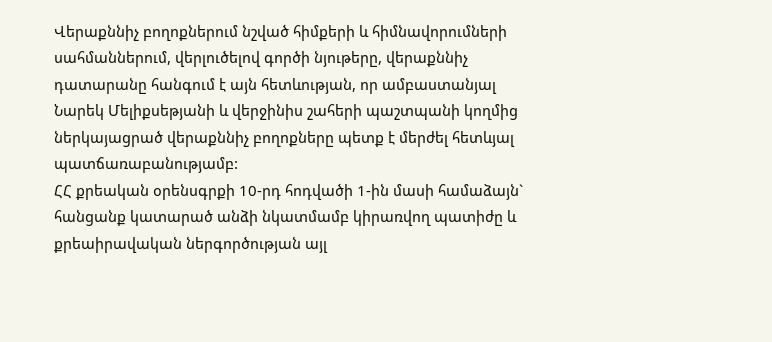Վերաքննիչ բողոքներում նշված հիմքերի և հիմնավորումների սահմաններում, վերլուծելով գործի նյութերը, վերաքննիչ դատարանը հանգում է այն հետևության, որ ամբաստանյալ Նարեկ Մելիքսեթյանի և վերջինիս շահերի պաշտպանի կողմից ներկայացրած վերաքննիչ բողոքները պետք է մերժել հետևյալ պատճառաբանությամբ:
ՀՀ քրեական օրենսգրքի 10-րդ հոդվածի 1-ին մասի համաձայն` հանցանք կատարած անձի նկատմամբ կիրառվող պատիժը և քրեաիրավական ներգործության այլ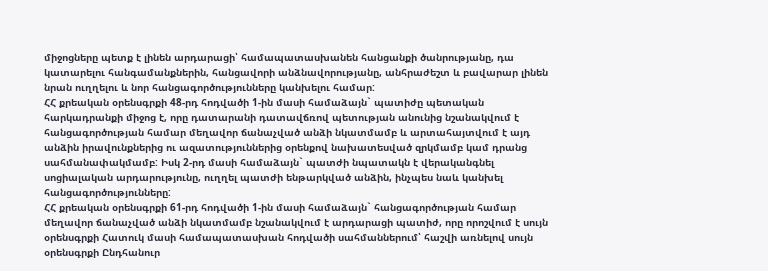միջոցները պետք է լինեն արդարացի՝ համապատասխանեն հանցանքի ծանրությանը, դա կատարելու հանգամանքներին, հանցավորի անձնավորությանը, անհրաժեշտ և բավարար լինեն նրան ուղղելու և նոր հանցագործությունները կանխելու համար:
ՀՀ քրեական օրենսգրքի 48-րդ հոդվածի 1-ին մասի համաձայն` պատիժը պետական հարկադրանքի միջոց է, որը դատարանի դատավճռով պետության անունից նշանակվում է հանցագործության համար մեղավոր ճանաչված անձի նկատմամբ և արտահայտվում է այդ անձին իրավունքներից ու ազատություններից օրենքով նախատեսված զրկմամբ կամ դրանց սահմանափակմամբ: Իսկ 2-րդ մասի համաձայն` պատժի նպատակն է վերականգնել սոցիալական արդարությունը, ուղղել պատժի ենթարկված անձին, ինչպես նաև կանխել հանցագործությունները:
ՀՀ քրեական օրենսգրքի 61-րդ հոդվածի 1-ին մասի համաձայն` հանցագործության համար մեղավոր ճանաչված անձի նկատմամբ նշանակվում է արդարացի պատիժ, որը որոշվում է սույն օրենսգրքի Հատուկ մասի համապատասխան հոդվածի սահմաններում՝ հաշվի առնելով սույն օրենսգրքի Ընդհանուր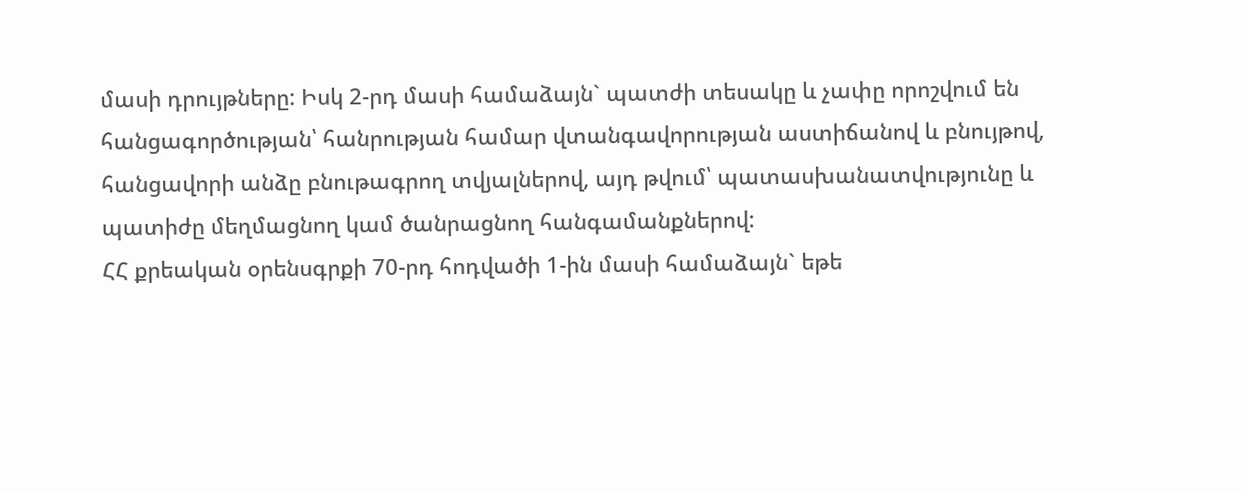մասի դրույթները: Իսկ 2-րդ մասի համաձայն` պատժի տեսակը և չափը որոշվում են հանցագործության՝ հանրության համար վտանգավորության աստիճանով և բնույթով, հանցավորի անձը բնութագրող տվյալներով, այդ թվում՝ պատասխանատվությունը և պատիժը մեղմացնող կամ ծանրացնող հանգամանքներով:
ՀՀ քրեական օրենսգրքի 70-րդ հոդվածի 1-ին մասի համաձայն` եթե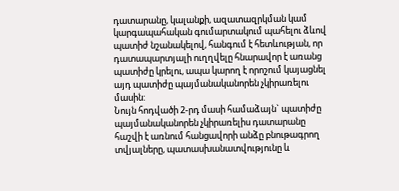դատարանը, կալանքի, ազատազրկման կամ կարգապահական գումարտակում պահելու ձևով պատիժ նշանակելով, հանգում է հետևության, որ դատապարտյալի ուղղվելը հնարավոր է առանց պատիժը կրելու, ապա կարող է որոշում կայացնել այդ պատիժը պայմանականորեն չկիրառելու մասին:
Նույն հոդվածի 2-րդ մասի համաձայն` պատիժը պայմանականորեն չկիրառելիս դատարանը հաշվի է առնում հանցավորի անձը բնութագրող տվյալները, պատասխանատվությունը և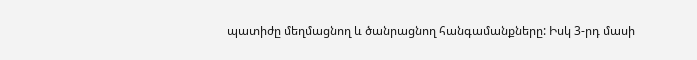պատիժը մեղմացնող և ծանրացնող հանգամանքները: Իսկ 3-րդ մասի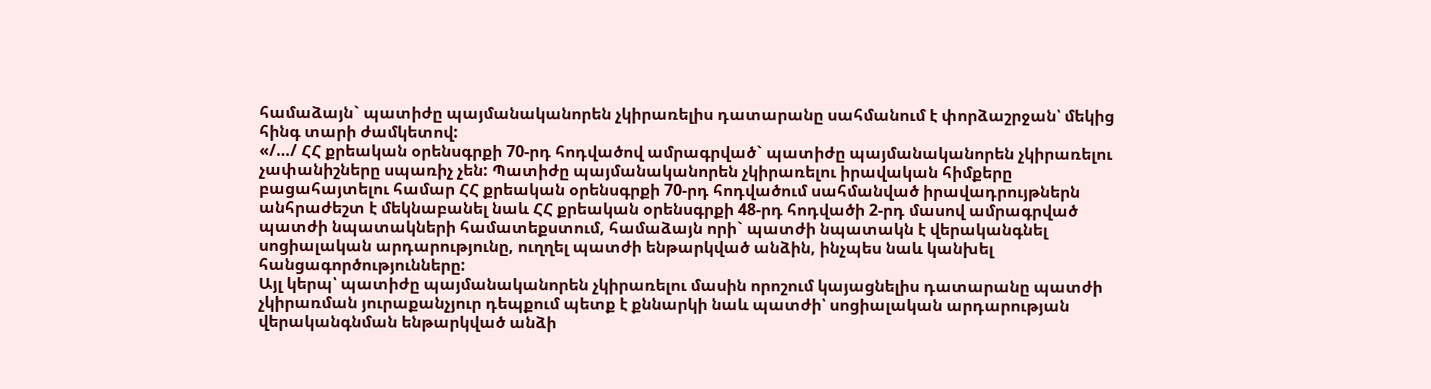համաձայն` պատիժը պայմանականորեն չկիրառելիս դատարանը սահմանում է փորձաշրջան՝ մեկից հինգ տարի ժամկետով:
«/…/ ՀՀ քրեական օրենսգրքի 70-րդ հոդվածով ամրագրված` պատիժը պայմանականորեն չկիրառելու չափանիշները սպառիչ չեն: Պատիժը պայմանականորեն չկիրառելու իրավական հիմքերը բացահայտելու համար ՀՀ քրեական օրենսգրքի 70-րդ հոդվածում սահմանված իրավադրույթներն անհրաժեշտ է մեկնաբանել նաև ՀՀ քրեական օրենսգրքի 48-րդ հոդվածի 2-րդ մասով ամրագրված պատժի նպատակների համատեքստում, համաձայն որի` պատժի նպատակն է վերականգնել սոցիալական արդարությունը, ուղղել պատժի ենթարկված անձին, ինչպես նաև կանխել հանցագործությունները:
Այլ կերպ՝ պատիժը պայմանականորեն չկիրառելու մասին որոշում կայացնելիս դատարանը պատժի չկիրառման յուրաքանչյուր դեպքում պետք է քննարկի նաև պատժի՝ սոցիալական արդարության վերականգնման ենթարկված անձի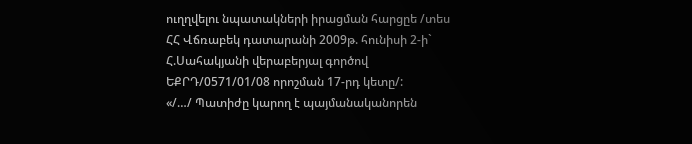ուղղվելու նպատակների իրացման հարցըե /տես ՀՀ Վճռաբեկ դատարանի 2009թ. հունիսի 2-ի` Հ.Սահակյանի վերաբերյալ գործով ԵՔՐԴ/0571/01/08 որոշման 17-րդ կետը/:
«/…/ Պատիժը կարող է պայմանականորեն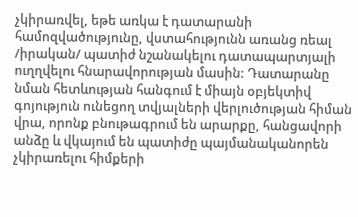չկիրառվել, եթե առկա է դատարանի համոզվածությունը, վստահությունն առանց ռեալ /իրական/ պատիժ նշանակելու դատապարտյալի ուղղվելու հնարավորության մասին: Դատարանը նման հետևության հանգում է միայն օբյեկտիվ գոյություն ունեցող տվյալների վերլուծության հիման վրա, որոնք բնութագրում են արարքը, հանցավորի անձը և վկայում են պատիժը պայմանականորեն չկիրառելու հիմքերի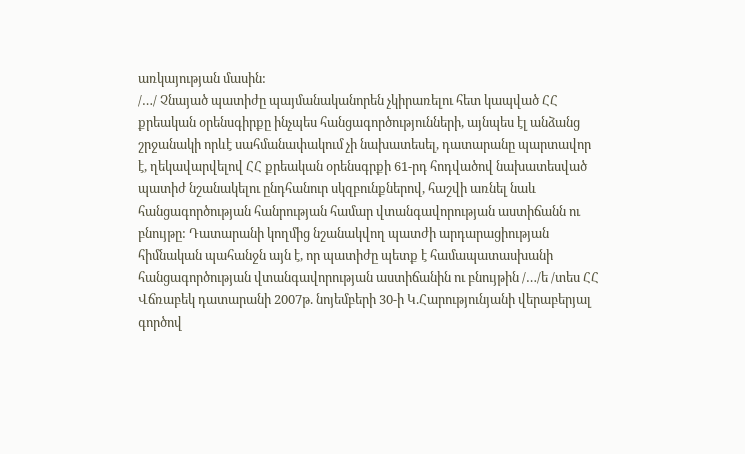առկայության մասին:
/…/ Չնայած պատիժը պայմանականորեն չկիրառելու հետ կապված ՀՀ քրեական օրենսգիրքը ինչպես հանցագործությունների, այնպես էլ անձանց շրջանակի որևէ սահմանափակում չի նախատեսել, դատարանը պարտավոր է, ղեկավարվելով ՀՀ քրեական օրենսգրքի 61-րդ հոդվածով նախատեսված պատիժ նշանակելու ընդհանուր սկզբունքներով, հաշվի առնել նաև հանցագործության հանրության համար վտանգավորության աստիճանն ու բնույթը: Դատարանի կողմից նշանակվող պատժի արդարացիության հիմնական պահանջն այն է, որ պատիժը պետք է համապատասխանի հանցագործության վտանգավորության աստիճանին ու բնույթին /…/ե /տես ՀՀ Վճռաբեկ դատարանի 2007թ. նոյեմբերի 30-ի Կ.Հարությունյանի վերաբերյալ գործով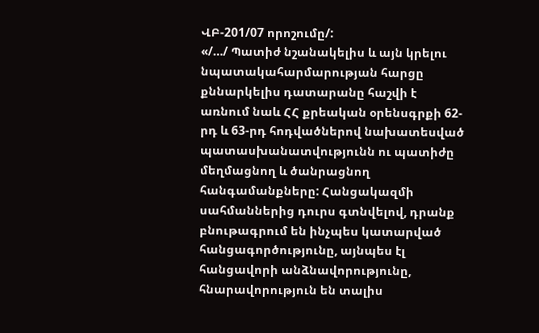ՎԲ-201/07 որոշումը/:
«/…/ Պատիժ նշանակելիս և այն կրելու նպատակահարմարության հարցը քննարկելիս դատարանը հաշվի է առնում նաև ՀՀ քրեական օրենսգրքի 62-րդ և 63-րդ հոդվածներով նախատեսված պատասխանատվությունն ու պատիժը մեղմացնող և ծանրացնող հանգամանքները: Հանցակազմի սահմաններից դուրս գտնվելով, դրանք բնութագրում են ինչպես կատարված հանցագործությունը, այնպես էլ հանցավորի անձնավորությունը, հնարավորություն են տալիս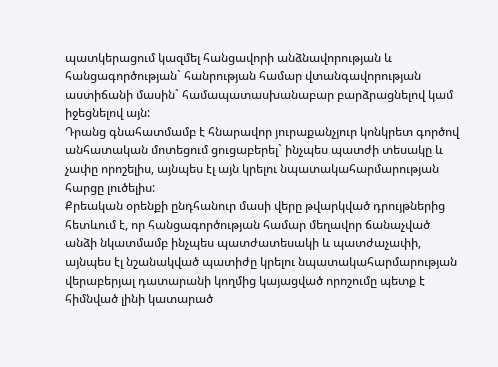պատկերացում կազմել հանցավորի անձնավորության և հանցագործության` հանրության համար վտանգավորության աստիճանի մասին` համապատասխանաբար բարձրացնելով կամ իջեցնելով այն:
Դրանց գնահատմամբ է հնարավոր յուրաքանչյուր կոնկրետ գործով անհատական մոտեցում ցուցաբերել` ինչպես պատժի տեսակը և չափը որոշելիս, այնպես էլ այն կրելու նպատակահարմարության հարցը լուծելիս:
Քրեական օրենքի ընդհանուր մասի վերը թվարկված դրույթներից հետևում է, որ հանցագործության համար մեղավոր ճանաչված անձի նկատմամբ ինչպես պատժատեսակի և պատժաչափի, այնպես էլ նշանակված պատիժը կրելու նպատակահարմարության վերաբերյալ դատարանի կողմից կայացված որոշումը պետք է հիմնված լինի կատարած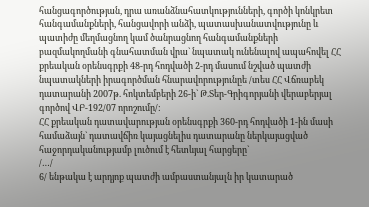հանցագործության, դրա առանձնահատկությունների, գործի կոնկրետ հանգամանքների, հանցավորի անձի, պատասխանատվությունը և պատիժը մեղմացնող կամ ծանրացնող հանգամանքների բազմակողմանի գնահատման վրա` նպատակ ունենալով ապահովել ՀՀ քրեական օրենսգրքի 48-րդ հոդվածի 2-րդ մասում նշված պատժի նպատակների իրագործման հնարավորությունըե /տես ՀՀ Վճռաբեկ դատարանի 2007թ. հոկտեմբերի 26-ի` Թ.Տեր-Գրիգորյանի վերաբերյալ գործով ՎԲ-192/07 որոշումը/:
ՀՀ քրեական դատավարության օրենսգրքի 360-րդ հոդվածի 1-ին մասի համաձայն` դատավճիռ կայացնելիս դատարանը ներկայացված հաջորդականությամբ լուծում է հետևյալ հարցերը`
/…/
6/ ենթակա է արդյոք պատժի ամբաստանյալն իր կատարած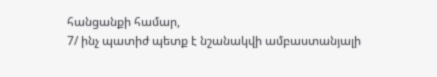հանցանքի համար,
7/ ինչ պատիժ պետք է նշանակվի ամբաստանյալի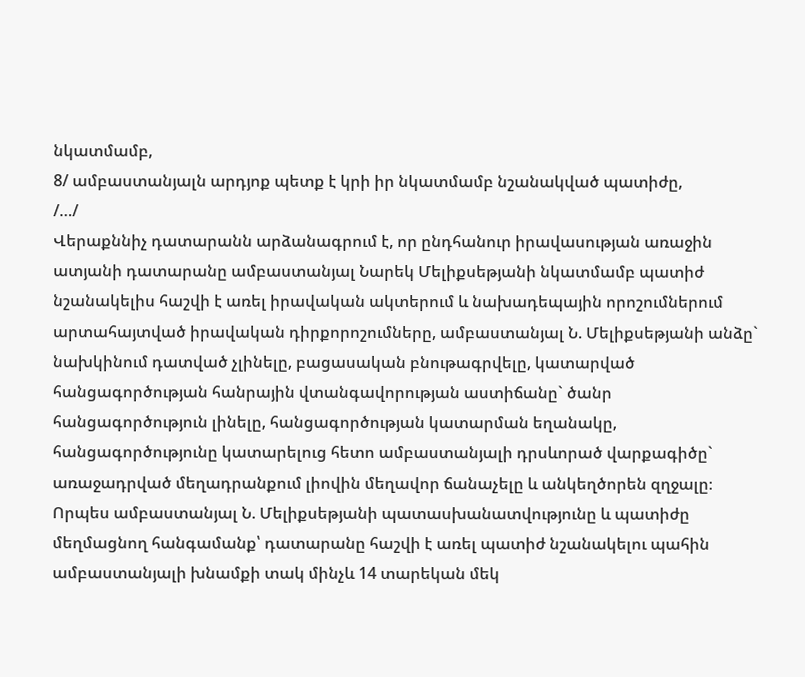նկատմամբ,
8/ ամբաստանյալն արդյոք պետք է կրի իր նկատմամբ նշանակված պատիժը,
/…/
Վերաքննիչ դատարանն արձանագրում է, որ ընդհանուր իրավասության առաջին ատյանի դատարանը ամբաստանյալ Նարեկ Մելիքսեթյանի նկատմամբ պատիժ նշանակելիս հաշվի է առել իրավական ակտերում և նախադեպային որոշումներում արտահայտված իրավական դիրքորոշումները, ամբաստանյալ Ն. Մելիքսեթյանի անձը` նախկինում դատված չլինելը, բացասական բնութագրվելը, կատարված հանցագործության հանրային վտանգավորության աստիճանը` ծանր հանցագործություն լինելը, հանցագործության կատարման եղանակը, հանցագործությունը կատարելուց հետո ամբաստանյալի դրսևորած վարքագիծը` առաջադրված մեղադրանքում լիովին մեղավոր ճանաչելը և անկեղծորեն զղջալը։
Որպես ամբաստանյալ Ն. Մելիքսեթյանի պատասխանատվությունը և պատիժը մեղմացնող հանգամանք՝ դատարանը հաշվի է առել պատիժ նշանակելու պահին ամբաստանյալի խնամքի տակ մինչև 14 տարեկան մեկ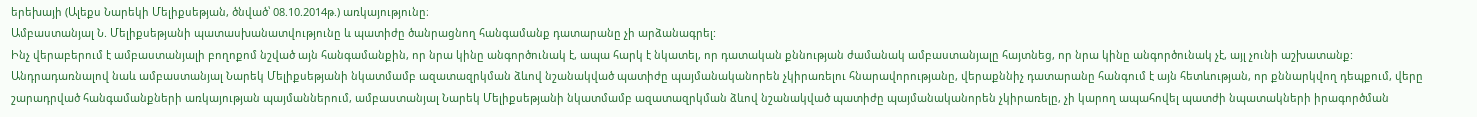երեխայի (Ալեքս Նարեկի Մելիքսեթյան, ծնված՝ 08.10.2014թ.) առկայությունը։
Ամբաստանյալ Ն. Մելիքսեթյանի պատասխանատվությունը և պատիժը ծանրացնող հանգամանք դատարանը չի արձանագրել:
Ինչ վերաբերում է ամբաստանյալի բողոքոմ նշված այն հանգամանքին, որ նրա կինը անգործունակ է, ապա հարկ է նկատել, որ դատական քննության ժամանակ ամբաստանյալը հայտնեց, որ նրա կինը անգործունակ չէ, այլ չունի աշխատանք:
Անդրադառնալով նաև ամբաստանյալ Նարեկ Մելիքսեթյանի նկատմամբ ազատազրկման ձևով նշանակված պատիժը պայմանականորեն չկիրառելու հնարավորությանը, վերաքննիչ դատարանը հանգում է այն հետևության, որ քննարկվող դեպքում, վերը շարադրված հանգամանքների առկայության պայմաններում, ամբաստանյալ Նարեկ Մելիքսեթյանի նկատմամբ ազատազրկման ձևով նշանակված պատիժը պայմանականորեն չկիրառելը, չի կարող ապահովել պատժի նպատակների իրագործման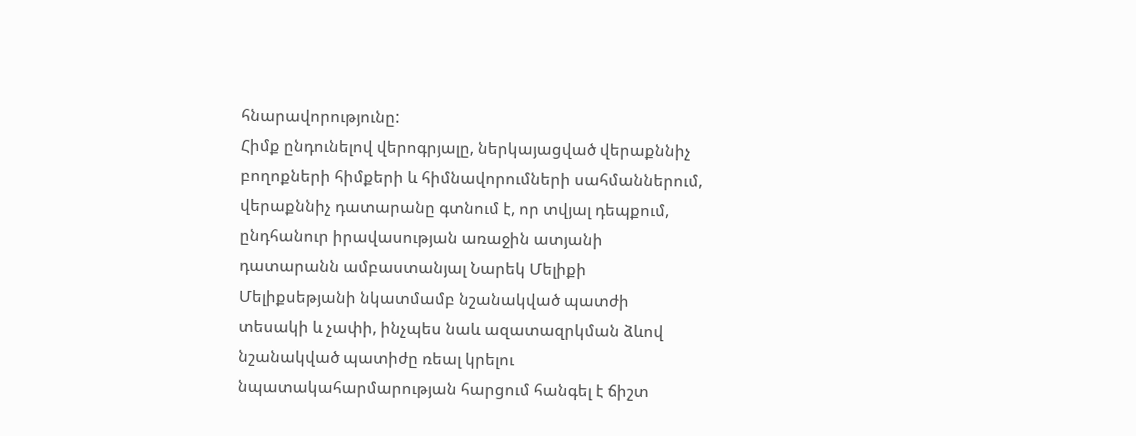հնարավորությունը:
Հիմք ընդունելով վերոգրյալը, ներկայացված վերաքննիչ բողոքների հիմքերի և հիմնավորումների սահմաններում, վերաքննիչ դատարանը գտնում է, որ տվյալ դեպքում, ընդհանուր իրավասության առաջին ատյանի դատարանն ամբաստանյալ Նարեկ Մելիքի Մելիքսեթյանի նկատմամբ նշանակված պատժի տեսակի և չափի, ինչպես նաև ազատազրկման ձևով նշանակված պատիժը ռեալ կրելու նպատակահարմարության հարցում հանգել է ճիշտ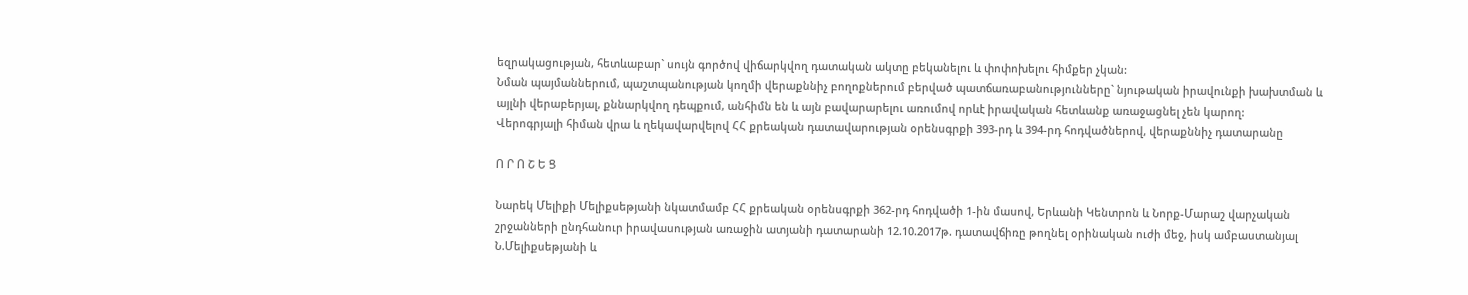եզրակացության, հետևաբար` սույն գործով վիճարկվող դատական ակտը բեկանելու և փոփոխելու հիմքեր չկան:
Նման պայմաններում, պաշտպանության կողմի վերաքննիչ բողոքներում բերված պատճառաբանությունները` նյութական իրավունքի խախտման և այլնի վերաբերյալ, քննարկվող դեպքում, անհիմն են և այն բավարարելու առումով որևէ իրավական հետևանք առաջացնել չեն կարող:
Վերոգրյալի հիման վրա և ղեկավարվելով ՀՀ քրեական դատավարության օրենսգրքի 393-րդ և 394-րդ հոդվածներով, վերաքննիչ դատարանը

Ո Ր Ո Շ Ե Ց

Նարեկ Մելիքի Մելիքսեթյանի նկատմամբ ՀՀ քրեական օրենսգրքի 362-րդ հոդվածի 1-ին մասով, Երևանի Կենտրոն և Նորք-Մարաշ վարչական շրջանների ընդհանուր իրավասության առաջին ատյանի դատարանի 12.10.2017թ. դատավճիռը թողնել օրինական ուժի մեջ, իսկ ամբաստանյալ Ն.Մելիքսեթյանի և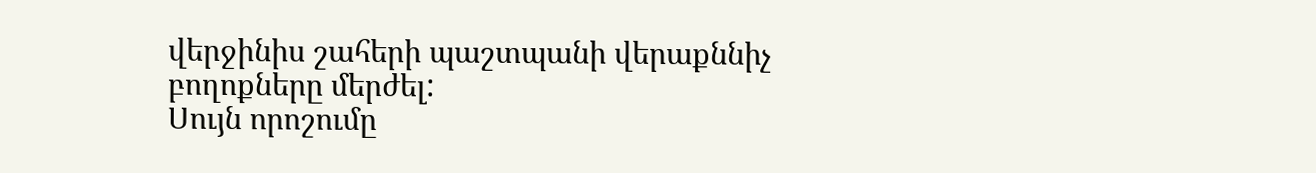վերջինիս շահերի պաշտպանի վերաքննիչ բողոքները մերժել:
Սույն որոշումը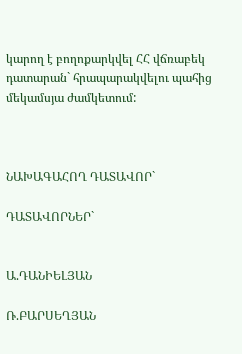կարող է բողոքարկվել ՀՀ վճռաբեկ դատարան` հրապարակվելու պահից մեկամսյա ժամկետում:



ՆԱԽԱԳԱՀՈՂ ԴԱՏԱՎՈՐ`

ԴԱՏԱՎՈՐՆԵՐ`


Ա.ԴԱՆԻԵԼՅԱՆ

Ռ.ԲԱՐՍԵՂՅԱՆ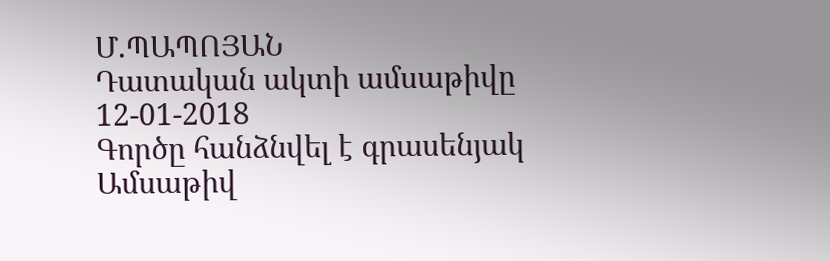Մ.ՊԱՊՈՅԱՆ
Դատական ակտի ամսաթիվը 12-01-2018
Գործը հանձնվել է գրասենյակ
Ամսաթիվ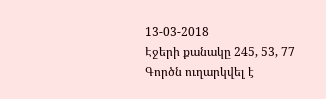13-03-2018
Էջերի քանակը 245, 53, 77
Գործն ուղարկվել է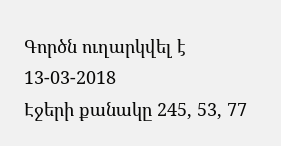Գործն ուղարկվել է 13-03-2018
Էջերի քանակը 245, 53, 77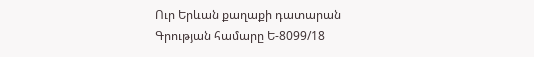Ուր Երևան քաղաքի դատարան
Գրության համարը Ե-8099/18